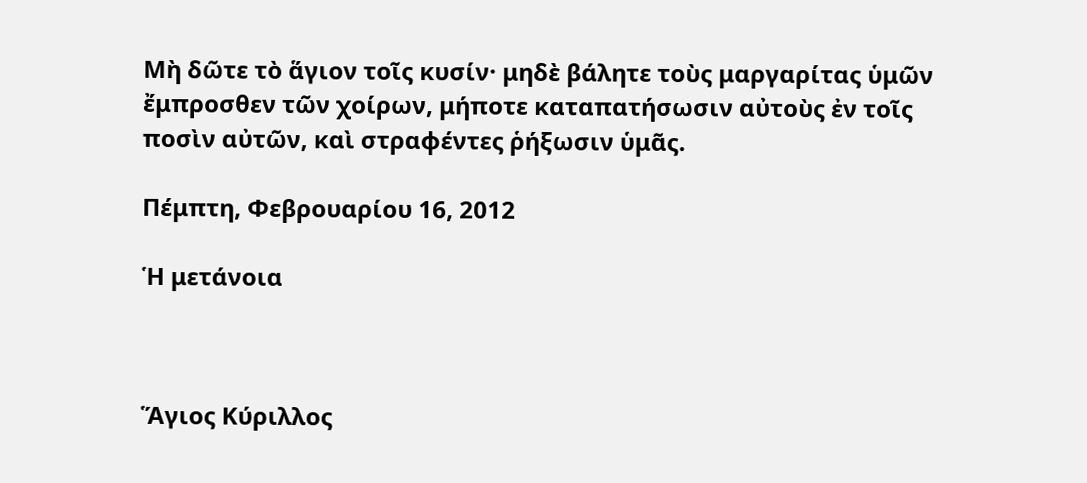Μὴ δῶτε τὸ ἅγιον τοῖς κυσίν· μηδὲ βάλητε τοὺς μαργαρίτας ὑμῶν ἔμπροσθεν τῶν χοίρων, μήποτε καταπατήσωσιν αὐτοὺς ἐν τοῖς ποσὶν αὐτῶν, καὶ στραφέντες ῥήξωσιν ὑμᾶς.

Πέμπτη, Φεβρουαρίου 16, 2012

Ἡ μετάνοια



Ἅγιος Κύριλλος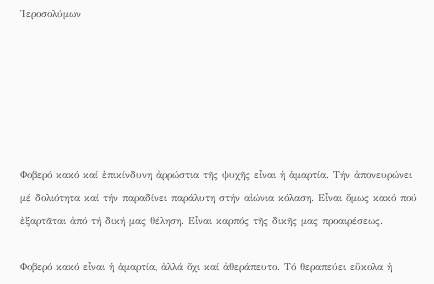Ἱεροσολύμων






Φοβερό κακό καί ἐπικίνδυνη ἀρρώστια τῆς ψυχῆς εἶναι ἡ ἁμαρτία. Τήν ἀπονευρώνει μέ δολιότητα καί τήν παραδίνει παράλυτη στήν αἰώνια κόλαση. Εἶναι ὅμως κακό πού ἐξαρτᾶται ἀπό τή δική μας θέληση. Εἶναι καρπός τῆς δικῆς μας προαιρέσεως.

Φοβερό κακό εἶναι ἡ ἁμαρτία, ἀλλά ὄχι καί ἀθεράπευτο. Τό θεραπεύει εὔκολα ἡ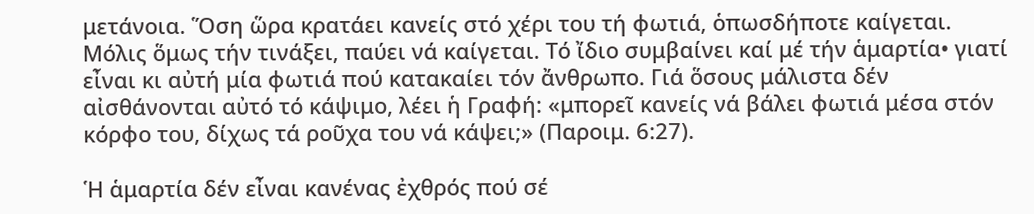μετάνοια. Ὅση ὥρα κρατάει κανείς στό χέρι του τή φωτιά, ὁπωσδήποτε καίγεται. Μόλις ὅμως τήν τινάξει, παύει νά καίγεται. Τό ἴδιο συμβαίνει καί μέ τήν ἁμαρτία• γιατί εἶναι κι αὐτή μία φωτιά πού κατακαίει τόν ἄνθρωπο. Γιά ὅσους μάλιστα δέν αἰσθάνονται αὐτό τό κάψιμο, λέει ἡ Γραφή: «μπορεῖ κανείς νά βάλει φωτιά μέσα στόν κόρφο του, δίχως τά ροῦχα του νά κάψει;» (Παροιμ. 6:27).

Ἡ ἁμαρτία δέν εἶναι κανένας ἐχθρός πού σέ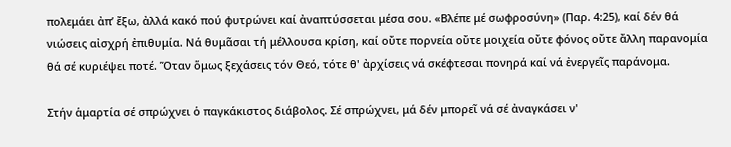πολεμάει ἀπ’ ἔξω, ἀλλά κακό πού φυτρώνει καί ἀναπτύσσεται μέσα σου. «Βλέπε μέ σωφροσύνη» (Παρ. 4:25), καί δέν θά νιώσεις αἰσχρή ἐπιθυμία. Νά θυμᾶσαι τή μέλλουσα κρίση, καί οὔτε πορνεία οὔτε μοιχεία οὔτε φόνος οὔτε ἄλλη παρανομία θά σέ κυριέψει ποτέ. Ὅταν ὅμως ξεχάσεις τόν Θεό, τότε θ' ἀρχίσεις νά σκέφτεσαι πονηρά καί νά ἐνεργεῖς παράνομα.

Στήν ἁμαρτία σέ σπρώχνει ὁ παγκάκιστος διάβολος. Σέ σπρώχνει, μά δέν μπορεῖ νά σέ ἀναγκάσει ν'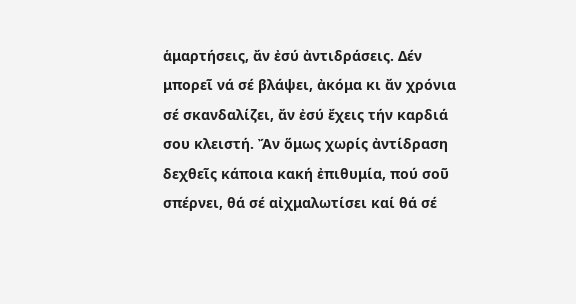ἁμαρτήσεις, ἄν ἐσύ ἀντιδράσεις. Δέν μπορεῖ νά σέ βλάψει, ἀκόμα κι ἄν χρόνια σέ σκανδαλίζει, ἄν ἐσύ ἔχεις τήν καρδιά σου κλειστή. Ἄν ὅμως χωρίς ἀντίδραση δεχθεῖς κάποια κακή ἐπιθυμία, πού σοῦ σπέρνει, θά σέ αἰχμαλωτίσει καί θά σέ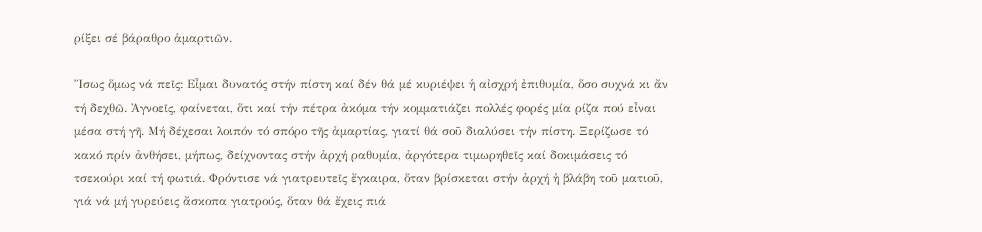ρίξει σέ βάραθρο ἁμαρτιῶν.

Ἴσως ὅμως νά πεῖς: Εἶμαι δυνατός στήν πίστη καί δέν θά μέ κυριέψει ἡ αἰσχρή ἐπιθυμία, ὅσο συχνά κι ἄν τή δεχθῶ. Ἀγνοεῖς, φαίνεται, ὅτι καί τήν πέτρα ἀκόμα τήν κομματιάζει πολλές φορές μία ρίζα πού εἶναι μέσα στή γῆ. Μή δέχεσαι λοιπόν τό σπόρο τῆς ἁμαρτίας, γιατί θά σοῦ διαλύσει τήν πίστη. Ξερίζωσε τό κακό πρίν ἀνθήσει, μήπως, δείχνοντας στήν ἀρχή ραθυμία, ἀργότερα τιμωρηθεῖς καί δοκιμάσεις τό τσεκούρι καί τή φωτιά. Φρόντισε νά γιατρευτεῖς ἔγκαιρα, ὅταν βρίσκεται στήν ἀρχή ἡ βλάβη τοῦ ματιοῦ, γιά νά μή γυρεύεις ἄσκοπα γιατρούς, ὅταν θά ἔχεις πιά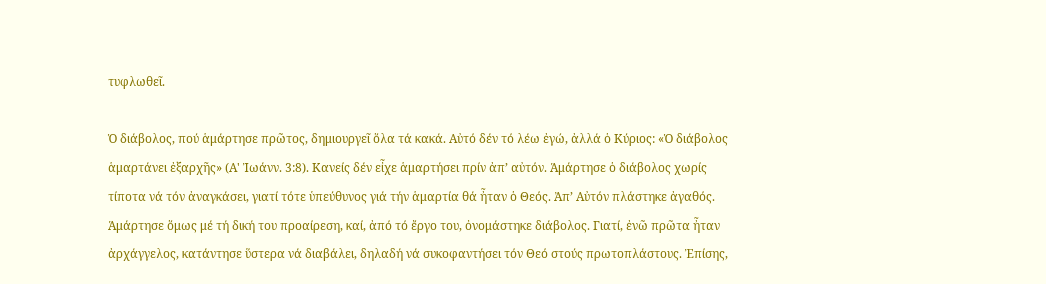τυφλωθεῖ.

Ὁ διάβολος, πού ἁμάρτησε πρῶτος, δημιουργεῖ ὅλα τά κακά. Αὐτό δέν τό λέω ἐγώ, ἀλλά ὁ Κύριος: «Ὁ διάβολος ἁμαρτάνει ἐξαρχῆς» (Α' Ἰωάνν. 3:8). Κανείς δέν εἶχε ἁμαρτήσει πρίν ἀπ’ αὐτόν. Ἁμάρτησε ὁ διάβολος χωρίς τίποτα νά τόν ἀναγκάσει, γιατί τότε ὑπεύθυνος γιά τήν ἁμαρτία θά ἦταν ὁ Θεός. Ἀπ’ Αὐτόν πλάστηκε ἀγαθός. Ἁμάρτησε ὅμως μέ τή δική του προαίρεση, καί, ἀπό τό ἔργο του, ὀνομάστηκε διάβολος. Γιατί, ἐνῶ πρῶτα ἦταν ἀρχάγγελος, κατάντησε ὕστερα νά διαβάλει, δηλαδή νά συκοφαντήσει τόν Θεό στούς πρωτοπλάστους. Ἐπίσης,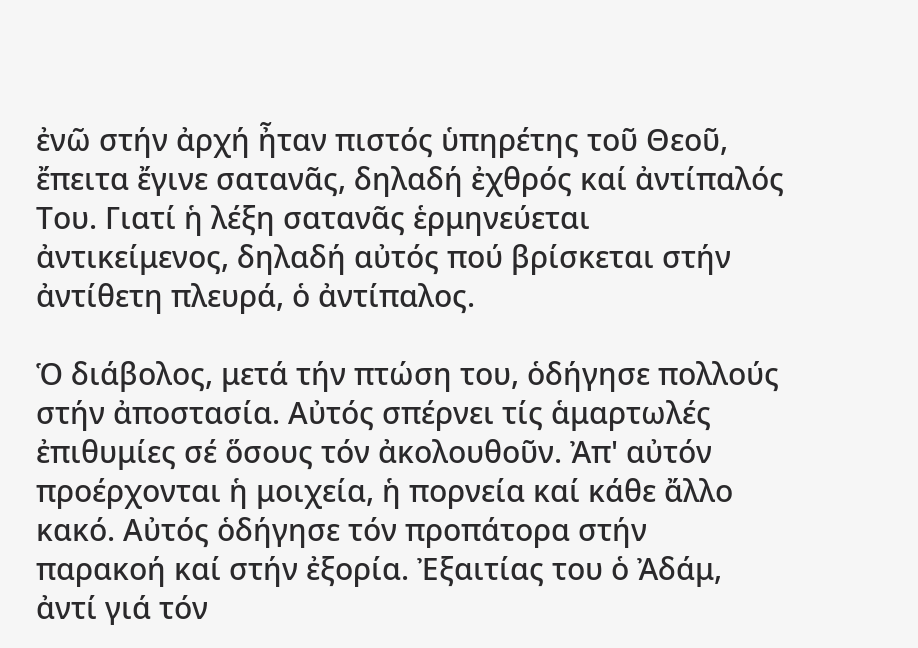ἐνῶ στήν ἀρχή ἦταν πιστός ὑπηρέτης τοῦ Θεοῦ, ἔπειτα ἔγινε σατανᾶς, δηλαδή ἐχθρός καί ἀντίπαλός Του. Γιατί ἡ λέξη σατανᾶς ἑρμηνεύεται ἀντικείμενος, δηλαδή αὐτός πού βρίσκεται στήν ἀντίθετη πλευρά, ὁ ἀντίπαλος.

Ὁ διάβολος, μετά τήν πτώση του, ὁδήγησε πολλούς στήν ἀποστασία. Αὐτός σπέρνει τίς ἁμαρτωλές ἐπιθυμίες σέ ὅσους τόν ἀκολουθοῦν. Ἀπ' αὐτόν προέρχονται ἡ μοιχεία, ἡ πορνεία καί κάθε ἄλλο κακό. Αὐτός ὁδήγησε τόν προπάτορα στήν παρακοή καί στήν ἐξορία. Ἐξαιτίας του ὁ Ἀδάμ, ἀντί γιά τόν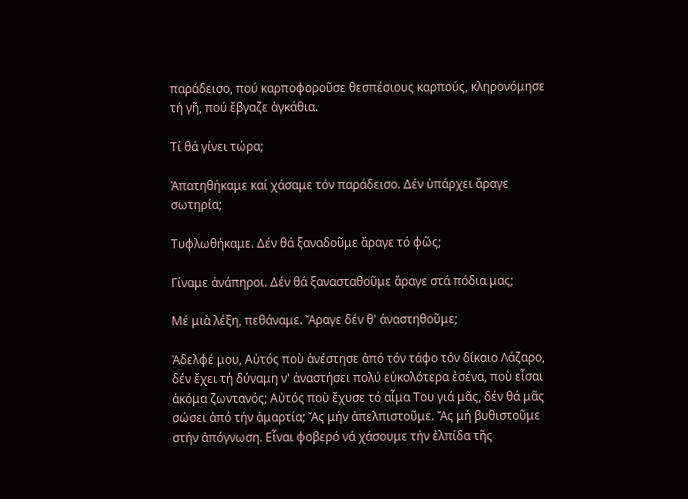παράδεισο, πού καρποφοροῦσε θεσπέσιους καρπούς, κληρονόμησε τή γῆ, πού ἔβγαζε ἀγκάθια.

Τί θά γίνει τώρα;

Ἀπατηθήκαμε καί χάσαμε τόν παράδεισο. Δέν ὑπάρχει ἄραγε σωτηρία;

Τυφλωθήκαμε. Δέν θά ξαναδοῦμε ἄραγε τό φῶς;

Γίναμε ἀνάπηροι. Δέν θά ξανασταθοῦμε ἄραγε στά πόδια μας;

Μέ μιὰ λέξη, πεθάναμε. Ἄραγε δέν θ' ἀναστηθοῦμε;

Ἀδελφέ μου, Αὐτός ποὺ ἀνέστησε ἀπό τόν τάφο τόν δίκαιο Λάζαρο, δέν ἔχει τή δύναμη ν' ἀναστήσει πολύ εὐκολότερα ἐσένα, ποὺ εἶσαι ἀκόμα ζωντανός; Αὐτός ποὺ ἔχυσε τό αἷμα Του γιά μᾶς, δέν θά μᾶς σώσει ἀπό τήν ἁμαρτία; Ἄς μήν ἀπελπιστοῦμε. Ἄς μή βυθιστοῦμε στήν ἀπόγνωση. Εἶναι φοβερό νά χάσουμε τήν ἐλπίδα τῆς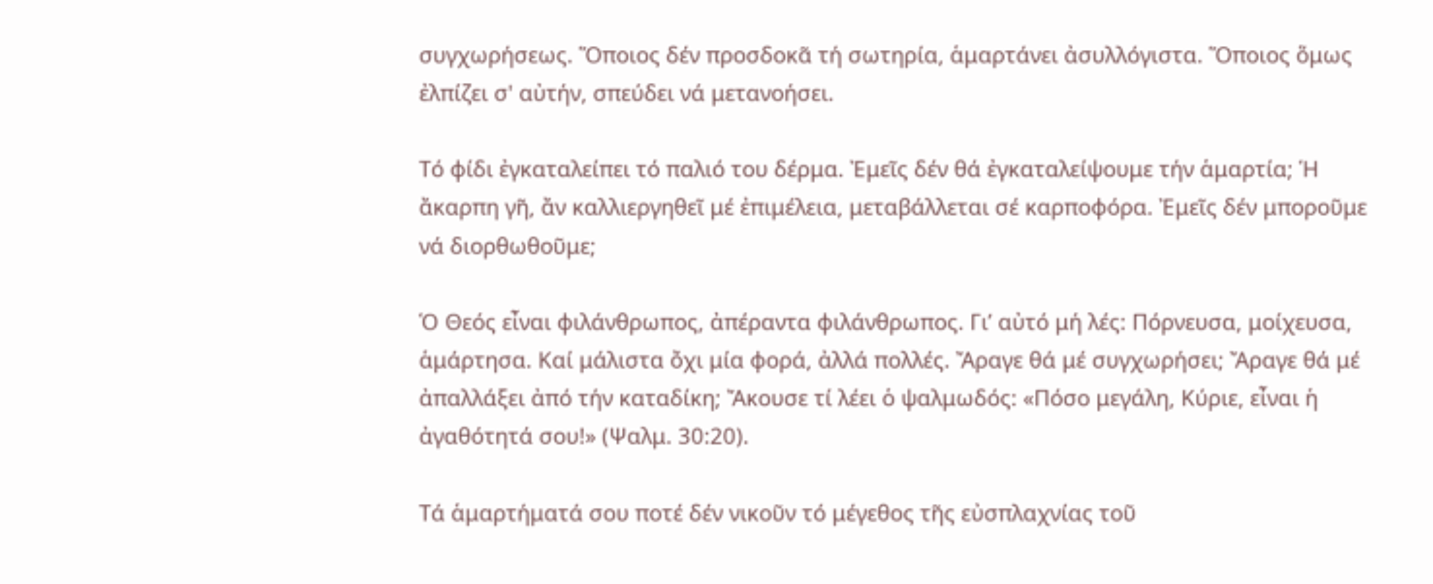συγχωρήσεως. Ὅποιος δέν προσδοκᾶ τή σωτηρία, ἁμαρτάνει ἀσυλλόγιστα. Ὅποιος ὅμως ἐλπίζει σ' αὐτήν, σπεύδει νά μετανοήσει.

Τό φίδι ἐγκαταλείπει τό παλιό του δέρμα. Ἐμεῖς δέν θά ἐγκαταλείψουμε τήν ἁμαρτία; Ἡ ἄκαρπη γῆ, ἄν καλλιεργηθεῖ μέ ἐπιμέλεια, μεταβάλλεται σέ καρποφόρα. Ἐμεῖς δέν μποροῦμε νά διορθωθοῦμε;

Ὁ Θεός εἶναι φιλάνθρωπος, ἀπέραντα φιλάνθρωπος. Γι’ αὐτό μή λές: Πόρνευσα, μοίχευσα, ἁμάρτησα. Καί μάλιστα ὄχι μία φορά, ἀλλά πολλές. Ἄραγε θά μέ συγχωρήσει; Ἄραγε θά μέ ἀπαλλάξει ἀπό τήν καταδίκη; Ἄκουσε τί λέει ὁ ψαλμωδός: «Πόσο μεγάλη, Κύριε, εἶναι ἡ ἀγαθότητά σου!» (Ψαλμ. 30:20).

Τά ἁμαρτήματά σου ποτέ δέν νικοῦν τό μέγεθος τῆς εὐσπλαχνίας τοῦ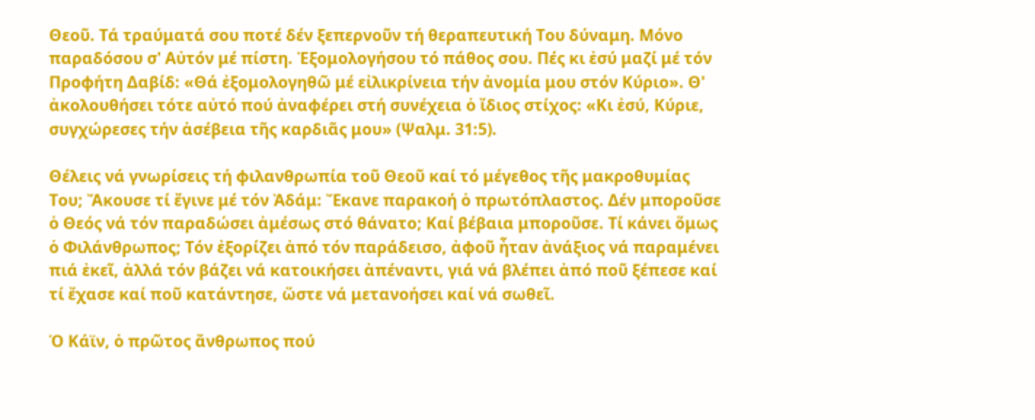Θεοῦ. Τά τραύματά σου ποτέ δέν ξεπερνοῦν τή θεραπευτική Του δύναμη. Μόνο παραδόσου σ' Αὐτόν μέ πίστη. Ἐξομολογήσου τό πάθος σου. Πές κι ἐσύ μαζί μέ τόν Προφήτη Δαβίδ: «Θά ἐξομολογηθῶ μέ εἰλικρίνεια τήν ἀνομία μου στόν Κύριο». Θ' ἀκολουθήσει τότε αὐτό πού ἀναφέρει στή συνέχεια ὁ ἴδιος στίχος: «Κι ἐσύ, Κύριε, συγχώρεσες τήν ἀσέβεια τῆς καρδιᾶς μου» (Ψαλμ. 31:5).

Θέλεις νά γνωρίσεις τή φιλανθρωπία τοῦ Θεοῦ καί τό μέγεθος τῆς μακροθυμίας Του; Ἄκουσε τί ἔγινε μέ τόν Ἀδάμ: Ἔκανε παρακοή ὁ πρωτόπλαστος. Δέν μποροῦσε ὁ Θεός νά τόν παραδώσει ἀμέσως στό θάνατο; Καί βέβαια μποροῦσε. Τί κάνει ὅμως ὁ Φιλάνθρωπος; Τόν ἐξορίζει ἀπό τόν παράδεισο, ἀφοῦ ἦταν ἀνάξιος νά παραμένει πιά ἐκεῖ, ἀλλά τόν βάζει νά κατοικήσει ἀπέναντι, γιά νά βλέπει ἀπό ποῦ ξέπεσε καί τί ἔχασε καί ποῦ κατάντησε, ὥστε νά μετανοήσει καί νά σωθεῖ.

Ὁ Κάϊν, ὁ πρῶτος ἄνθρωπος πού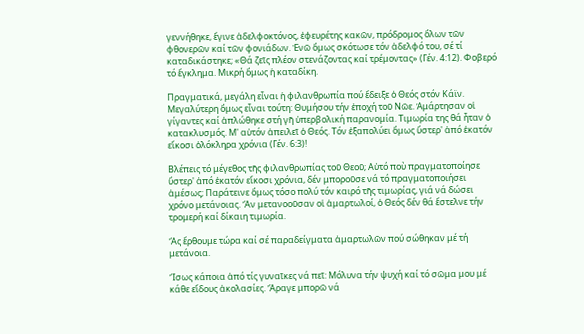γεννήθηκε, ἔγινε ἀδελφοκτόνος, ἐφευρέτης κακῶν, πρόδρομος ὅλων τῶν φθονερῶν καί τῶν φονιάδων. Ἐνῶ ὅμως σκότωσε τόν ἀδελφό του, σέ τί καταδικάστηκε; «Θά ζεῖς πλέον στενάζοντας καί τρέμοντας» (Γέν. 4:12). Φοβερό τό ἔγκλημα. Μικρή ὅμως ἡ καταδίκη.

Πραγματικά, μεγάλη εἶναι ἡ φιλανθρωπία πού ἔδειξε ὁ Θεός στόν Κάϊν. Μεγαλύτερη ὅμως εἶναι τούτη: Θυμήσου τήν ἐποχή τοῦ Νῶε. Ἁμάρτησαν οἱ γίγαντες καί ἁπλώθηκε στή γῆ ὑπερβολική παρανομία. Τιμωρία της θά ἦταν ὁ κατακλυσμός. Μ' αὐτόν ἀπειλεῖ ὁ Θεός. Τόν ἐξαπολύει ὅμως ὕστερ' ἀπό ἑκατόν εἴκοσι ὁλόκληρα χρόνια (Γέν. 6:3)!

Βλέπεις τό μέγεθος τῆς φιλανθρωπίας τοῦ Θεοῦ; Αὐτό ποὺ πραγματοποίησε ὕστερ' ἀπό ἑκατόν εἴκοσι χρόνια, δέν μποροῦσε νά τό πραγματοποιήσει ἀμέσως; Παράτεινε ὅμως τόσο πολύ τόν καιρό τῆς τιμωρίας, γιά νά δώσει χρόνο μετάνοιας. Ἄν μετανοοῦσαν οἱ ἁμαρτωλοί, ὁ Θεός δέν θά ἔστελνε τήν τρομερή καί δίκαιη τιμωρία.

Ἄς ἔρθουμε τώρα καί σέ παραδείγματα ἁμαρτωλῶν πού σώθηκαν μέ τή μετάνοια.

Ἴσως κάποια ἀπό τίς γυναῖκες νά πεῖ: Μόλυνα τήν ψυχή καί τό σῶμα μου μέ κάθε εἴδους ἀκολασίες. Ἄραγε μπορῶ νά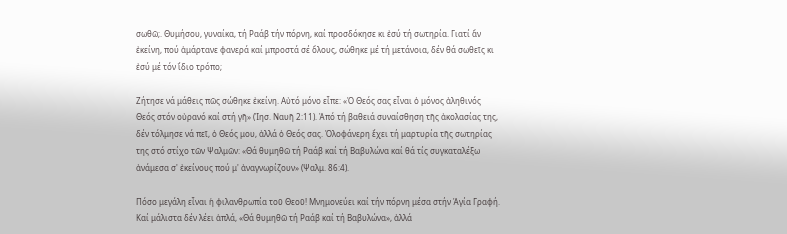σωθῶ;. Θυμήσου, γυναίκα, τή Ραάβ τήν πόρνη, καί προσδόκησε κι ἐσύ τή σωτηρία. Γιατί ἄν ἐκείνη, πού ἁμάρτανε φανερά καί μπροστά σέ ὅλους, σώθηκε μέ τή μετάνοια, δέν θά σωθεῖς κι ἐσύ μέ τόν ἴδιο τρόπο;

Ζήτησε νά μάθεις πῶς σώθηκε ἐκείνη. Αὐτό μόνο εἶπε: «Ὁ Θεός σας εἶναι ὁ μόνος ἀληθινός Θεός στόν οὐρανό καί στή γῆ» (Ἰησ. Ναυῆ 2:11). Ἀπό τή βαθειά συναίσθηση τῆς ἀκολασίας της, δέν τόλμησε νά πεῖ, ὁ Θεός μου, ἀλλά ὁ Θεός σας. Ὁλοφάνερη ἔχει τή μαρτυρία τῆς σωτηρίας της στό στίχο τῶν Ψαλμῶν: «Θά θυμηθῶ τή Ραάβ καί τή Βαβυλώνα καί θά τίς συγκαταλέξω ἀνάμεσα σ' ἐκείνους πού μ' ἀναγνωρίζουν» (Ψαλμ. 86:4).

Πόσο μεγάλη εἶναι ἡ φιλανθρωπία τοῦ Θεοῦ! Μνημονεύει καί τήν πόρνη μέσα στήν Ἁγία Γραφή. Καί μάλιστα δέν λέει ἁπλά, «Θά θυμηθῶ τή Ραάβ καί τή Βαβυλώνα», ἀλλά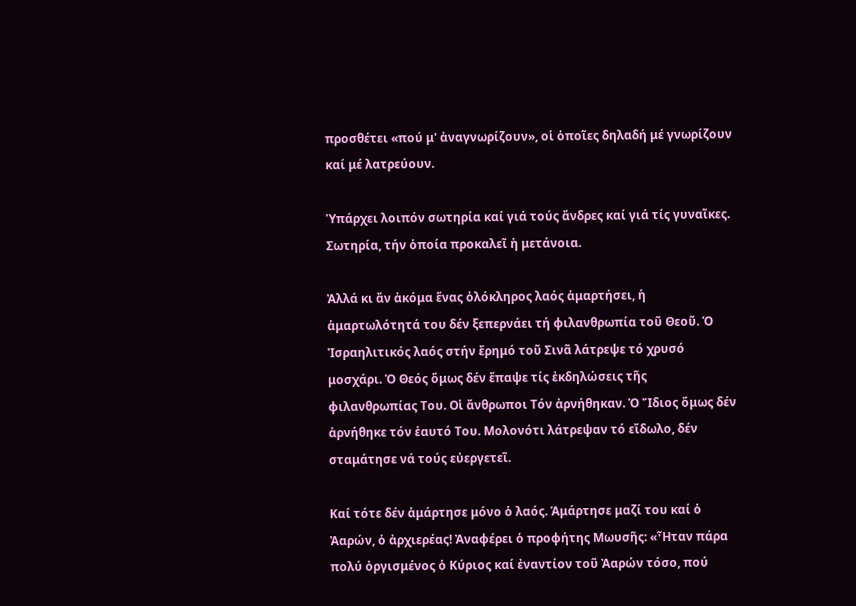προσθέτει «πού μ' ἀναγνωρίζουν», οἱ ὁποῖες δηλαδή μέ γνωρίζουν καί μέ λατρεύουν.

Ὑπάρχει λοιπόν σωτηρία καί γιά τούς ἄνδρες καί γιά τίς γυναῖκες. Σωτηρία, τήν ὁποία προκαλεῖ ἡ μετάνοια.

Ἀλλά κι ἄν ἀκόμα ἕνας ὁλόκληρος λαός ἁμαρτήσει, ἡ ἁμαρτωλότητά του δέν ξεπερνάει τή φιλανθρωπία τοῦ Θεοῦ. Ὁ Ἰσραηλιτικός λαός στήν ἔρημό τοῦ Σινᾶ λάτρεψε τό χρυσό μοσχάρι. Ὁ Θεός ὅμως δέν ἔπαψε τίς ἐκδηλώσεις τῆς φιλανθρωπίας Του. Οἱ ἄνθρωποι Τόν ἀρνήθηκαν. Ὁ Ἴδιος ὅμως δέν ἀρνήθηκε τόν ἑαυτό Του. Μολονότι λάτρεψαν τό εἴδωλο, δέν σταμάτησε νά τούς εὐεργετεῖ.

Καί τότε δέν ἁμάρτησε μόνο ὁ λαός. Ἁμάρτησε μαζί του καί ὁ Ἀαρών, ὁ ἀρχιερέας! Ἀναφέρει ὁ προφήτης Μωυσῆς: «Ἦταν πάρα πολύ ὀργισμένος ὁ Κύριος καί ἐναντίον τοῦ Ἀαρών τόσο, πού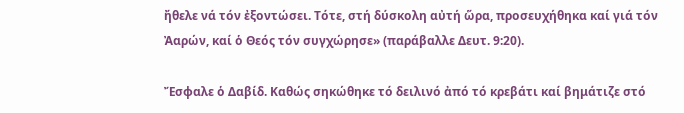ἤθελε νά τόν ἐξοντώσει. Τότε, στή δύσκολη αὐτή ὥρα, προσευχήθηκα καί γιά τόν Ἀαρών, καί ὁ Θεός τόν συγχώρησε» (παράβαλλε Δευτ. 9:20).

Ἔσφαλε ὁ Δαβίδ. Καθώς σηκώθηκε τό δειλινό ἀπό τό κρεβάτι καί βημάτιζε στό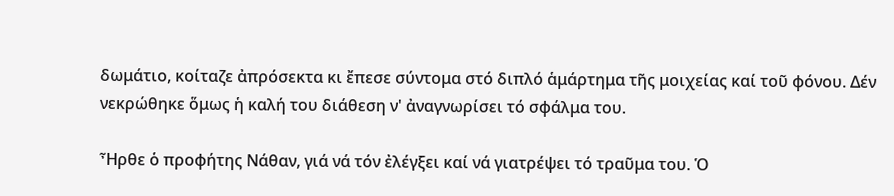δωμάτιο, κοίταζε ἀπρόσεκτα κι ἔπεσε σύντομα στό διπλό ἁμάρτημα τῆς μοιχείας καί τοῦ φόνου. Δέν νεκρώθηκε ὅμως ἡ καλή του διάθεση ν' ἀναγνωρίσει τό σφάλμα του.

Ἦρθε ὁ προφήτης Νάθαν, γιά νά τόν ἐλέγξει καί νά γιατρέψει τό τραῦμα του. Ὁ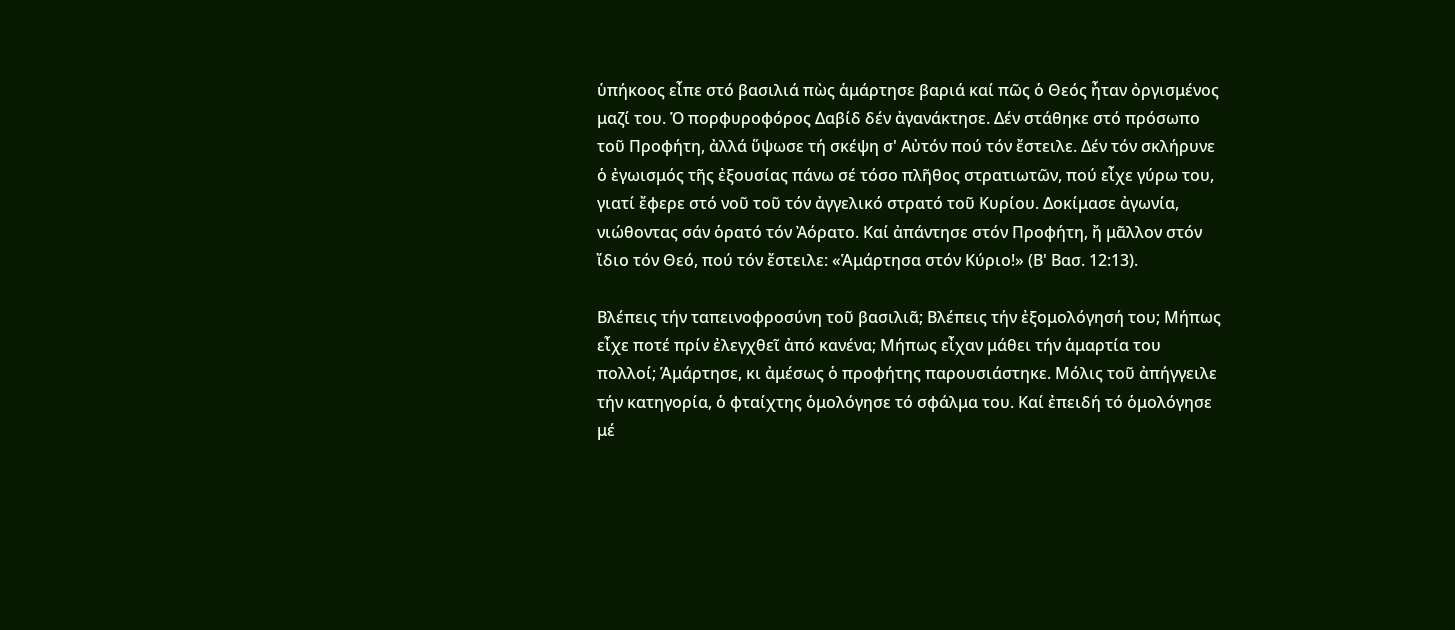ὑπήκοος εἶπε στό βασιλιά πὼς ἁμάρτησε βαριά καί πῶς ὁ Θεός ἦταν ὀργισμένος μαζί του. Ὁ πορφυροφόρος Δαβίδ δέν ἀγανάκτησε. Δέν στάθηκε στό πρόσωπο τοῦ Προφήτη, ἀλλά ὕψωσε τή σκέψη σ' Αὐτόν πού τόν ἔστειλε. Δέν τόν σκλήρυνε ὁ ἐγωισμός τῆς ἐξουσίας πάνω σέ τόσο πλῆθος στρατιωτῶν, πού εἶχε γύρω του, γιατί ἔφερε στό νοῦ τοῦ τόν ἀγγελικό στρατό τοῦ Κυρίου. Δοκίμασε ἀγωνία, νιώθοντας σάν ὁρατό τόν Ἀόρατο. Καί ἀπάντησε στόν Προφήτη, ἤ μᾶλλον στόν ἴδιο τόν Θεό, πού τόν ἔστειλε: «Ἁμάρτησα στόν Κύριο!» (Β' Βασ. 12:13).

Βλέπεις τήν ταπεινοφροσύνη τοῦ βασιλιᾶ; Βλέπεις τήν ἐξομολόγησή του; Μήπως εἶχε ποτέ πρίν ἐλεγχθεῖ ἀπό κανένα; Μήπως εἶχαν μάθει τήν ἁμαρτία του πολλοί; Ἁμάρτησε, κι ἀμέσως ὁ προφήτης παρουσιάστηκε. Μόλις τοῦ ἀπήγγειλε τήν κατηγορία, ὁ φταίχτης ὁμολόγησε τό σφάλμα του. Καί ἐπειδή τό ὁμολόγησε μέ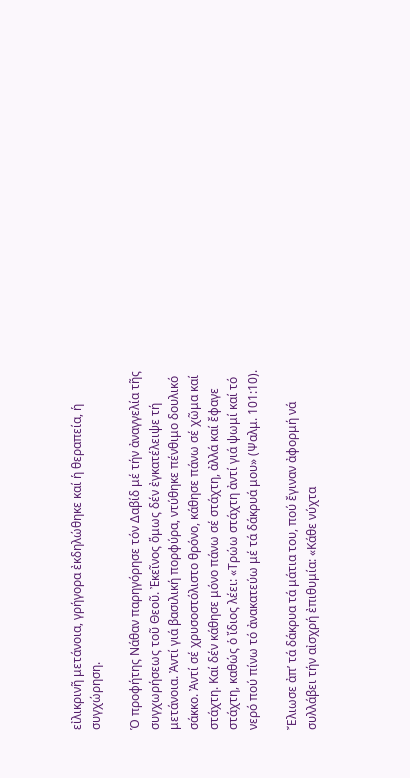εἰλικρινῆ μετάνοια, γρήγορα ἐκδηλώθηκε καί ἡ θεραπεία, ἡ συγχώρηση.

Ὁ προφήτης Νάθαν παρηγόρησε τόν Δαβίδ μέ τήν ἀναγγελία τῆς συγχωρήσεως τοῦ Θεοῦ. Ἐκεῖνος ὅμως δέν ἐγκατέλειψε τή μετάνοια. Ἀντί γιά βασιλική πορφύρα, ντύθηκε πένθιμο δουλικό σάκκο. Ἀντί σέ χρυσοστόλιστο θρόνο, κάθησε πάνω σέ χῶμα καί στάχτη. Καί δέν κάθησε μόνο πάνω σέ στάχτη, ἀλλά καί ἔφαγε στάχτη, καθώς ὁ ἴδιος λέει: «Τρώω στάχτη ἀντί γιά ψωμί καί τό νερό πού πίνω τό ἀνακατεύω μέ τά δάκρυά μου» (Ψαλμ. 101:10).

Ἔλιωσε ἀπ’ τά δάκρυα τά μάτια του, πού ἔγιναν ἀφορμή νά συλλάβει τήν αἰσχρή ἐπιθυμία: «Κάθε νύχτα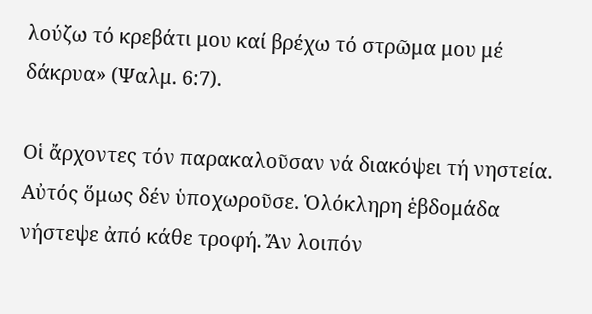λούζω τό κρεβάτι μου καί βρέχω τό στρῶμα μου μέ δάκρυα» (Ψαλμ. 6:7).

Οἱ ἄρχοντες τόν παρακαλοῦσαν νά διακόψει τή νηστεία. Αὐτός ὅμως δέν ὑποχωροῦσε. Ὁλόκληρη ἑβδομάδα νήστεψε ἀπό κάθε τροφή. Ἄν λοιπόν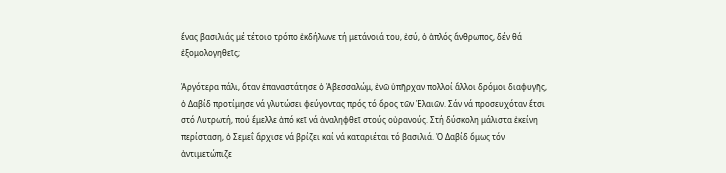ἕνας βασιλιάς μέ τέτοιο τρόπο ἐκδήλωνε τή μετάνοιά του, ἐσύ, ὁ ἁπλός ἄνθρωπος, δέν θά ἐξομολογηθεῖς;

Ἀργότερα πάλι, ὅταν ἐπαναστάτησε ὁ Ἀβεσσαλώμ, ἐνῶ ὑπῆρχαν πολλοί ἄλλοι δρόμοι διαφυγῆς, ὁ Δαβίδ προτίμησε νά γλυτώσει φεύγοντας πρός τό ὄρος τῶν Ἐλαιῶν. Σάν νά προσευχόταν ἔτσι στό Λυτρωτή, πού ἔμελλε ἀπό κεῖ νά ἀναληφθεῖ στούς οὐρανούς. Στή δύσκολη μάλιστα ἐκείνη περίσταση, ὁ Σεμεΐ ἄρχισε νά βρίζει καί νά καταριέται τό βασιλιά. Ὁ Δαβίδ ὅμως τόν ἀντιμετώπιζε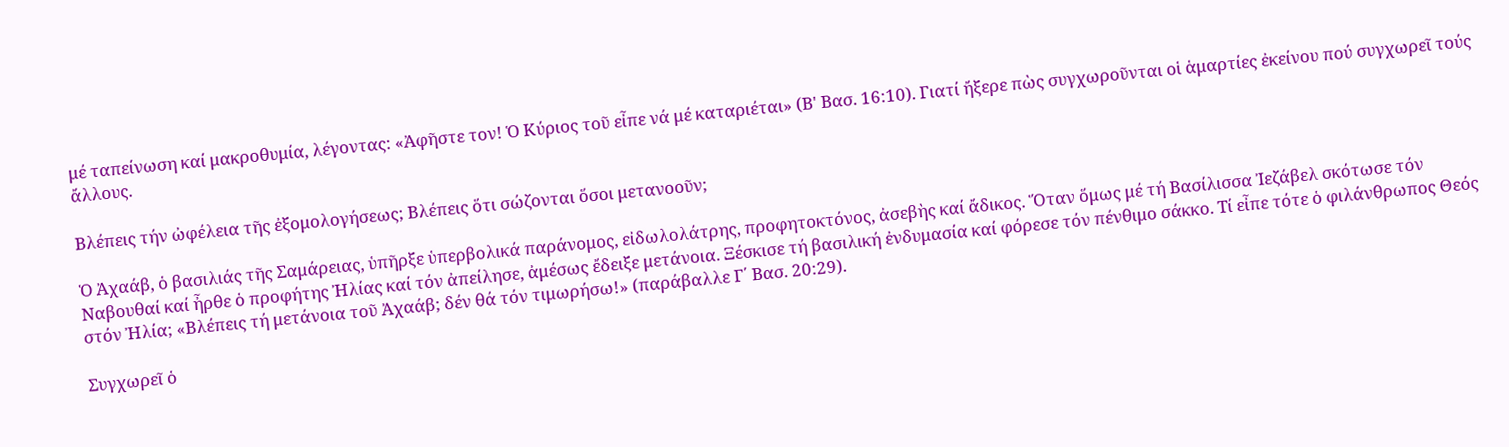μέ ταπείνωση καί μακροθυμία, λέγοντας: «Ἀφῆστε τον! Ὁ Κύριος τοῦ εἶπε νά μέ καταριέται» (Β' Βασ. 16:10). Γιατί ἤξερε πὼς συγχωροῦνται οἱ ἁμαρτίες ἐκείνου πού συγχωρεῖ τούς ἄλλους.

Βλέπεις τήν ὠφέλεια τῆς ἐξομολογήσεως; Βλέπεις ὅτι σώζονται ὅσοι μετανοοῦν;

Ὁ Ἀχαάβ, ὁ βασιλιάς τῆς Σαμάρειας, ὑπῆρξε ὑπερβολικά παράνομος, εἰδωλολάτρης, προφητοκτόνος, ἀσεβὴς καί ἄδικος. Ὅταν ὅμως μέ τή Βασίλισσα Ἰεζάβελ σκότωσε τόν Ναβουθαί καί ἦρθε ὁ προφήτης Ἠλίας καί τόν ἀπείλησε, ἀμέσως ἔδειξε μετάνοια. Ξέσκισε τή βασιλική ἐνδυμασία καί φόρεσε τόν πένθιμο σάκκο. Τί εἶπε τότε ὁ φιλάνθρωπος Θεός στόν Ἠλία; «Βλέπεις τή μετάνοια τοῦ Ἀχαάβ; δέν θά τόν τιμωρήσω!» (παράβαλλε Γ΄ Βασ. 20:29).

Συγχωρεῖ ὁ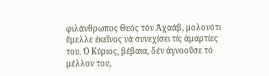φιλάνθρωπος Θεός τόν Ἀχαάβ, μολονότι ἔμελλε ἐκεῖνος νά συνεχίσει τίς ἁμαρτίες του. Ὁ Κύριος, βέβαια, δέν ἀγνοοῦσε τό μέλλον του,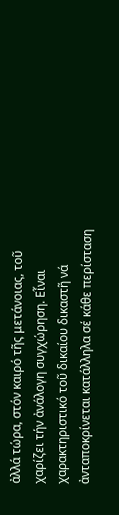ἀλλά τώρα, στόν καιρό τῆς μετάνοιας, τοῦ χαρίζει τήν ἀνάλογη συγχώρηση. Εἶναι χαρακτηριστικό τοῦ δικαίου δικαστῆ νά ἀνταποκρίνεται κατάλληλα σέ κάθε περίσταση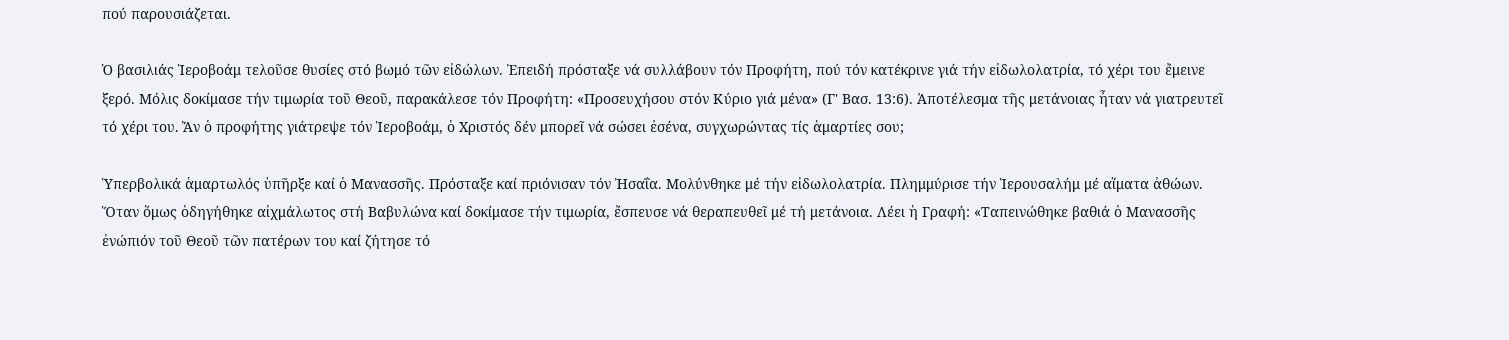πού παρουσιάζεται.

Ὁ βασιλιάς Ἱεροβοάμ τελοῦσε θυσίες στό βωμό τῶν εἰδώλων. Ἐπειδή πρόσταξε νά συλλάβουν τόν Προφήτη, πού τόν κατέκρινε γιά τήν εἰδωλολατρία, τό χέρι του ἔμεινε ξερό. Μόλις δοκίμασε τήν τιμωρία τοῦ Θεοῦ, παρακάλεσε τόν Προφήτη: «Προσευχήσου στόν Κύριο γιά μένα» (Γ' Βασ. 13:6). Ἀποτέλεσμα τῆς μετάνοιας ἦταν νά γιατρευτεῖ τό χέρι του. Ἄν ὁ προφήτης γιάτρεψε τόν Ἱεροβοάμ, ὁ Χριστός δέν μπορεῖ νά σώσει ἐσένα, συγχωρώντας τίς ἁμαρτίες σου;

Ὑπερβολικά ἁμαρτωλός ὑπῆρξε καί ὁ Μανασσῆς. Πρόσταξε καί πριόνισαν τόν Ἠσαΐα. Μολύνθηκε μέ τήν εἰδωλολατρία. Πλημμύρισε τήν Ἱερουσαλήμ μέ αἵματα ἀθώων. Ὅταν ὅμως ὁδηγήθηκε αἰχμάλωτος στή Βαβυλώνα καί δοκίμασε τήν τιμωρία, ἔσπευσε νά θεραπευθεῖ μέ τή μετάνοια. Λέει ἡ Γραφή: «Ταπεινώθηκε βαθιά ὁ Μανασσῆς ἐνώπιόν τοῦ Θεοῦ τῶν πατέρων του καί ζήτησε τό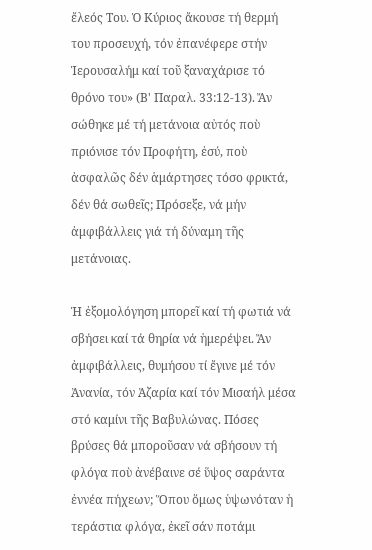ἔλεός Του. Ὁ Κύριος ἄκουσε τή θερμή του προσευχή, τόν ἐπανέφερε στήν Ἱερουσαλήμ καί τοῦ ξαναχάρισε τό θρόνο του» (Β' Παραλ. 33:12-13). Ἄν σώθηκε μέ τή μετάνοια αὐτός ποὺ πριόνισε τόν Προφήτη, ἐσύ, ποὺ ἀσφαλῶς δέν ἁμάρτησες τόσο φρικτά, δέν θά σωθεῖς; Πρόσεξε, νά μήν ἀμφιβάλλεις γιά τή δύναμη τῆς μετάνοιας.

Ἡ ἐξομολόγηση μπορεῖ καί τή φωτιά νά σβήσει καί τά θηρία νά ἡμερέψει. Ἄν ἀμφιβάλλεις, θυμήσου τί ἔγινε μέ τόν Ἀνανία, τόν Ἀζαρία καί τόν Μισαήλ μέσα στό καμίνι τῆς Βαβυλώνας. Πόσες βρύσες θά μποροῦσαν νά σβήσουν τή φλόγα ποὺ ἀνέβαινε σέ ὕψος σαράντα ἐννέα πήχεων; Ὅπου ὅμως ὑψωνόταν ἡ τεράστια φλόγα, ἐκεῖ σάν ποτάμι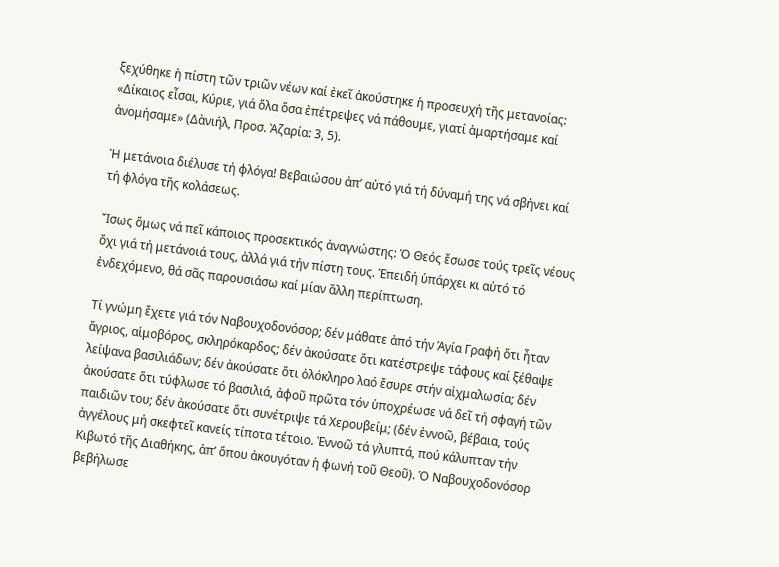ξεχύθηκε ἡ πίστη τῶν τριῶν νέων καί ἐκεῖ ἀκούστηκε ἡ προσευχή τῆς μετανοίας: «Δίκαιος εἶσαι, Κύριε, γιά ὅλα ὅσα ἐπέτρεψες νά πάθουμε, γιατί ἁμαρτήσαμε καί ἀνομήσαμε» (Δὰνιήλ, Προσ. Ἀζαρία: 3, 5).

Ἡ μετάνοια διέλυσε τή φλόγα! Βεβαιώσου ἀπ’ αὐτό γιά τή δύναμή της νά σβήνει καί τή φλόγα τῆς κολάσεως.

Ἴσως ὅμως νά πεῖ κάποιος προσεκτικός ἀναγνώστης: Ὁ Θεός ἔσωσε τούς τρεῖς νέους ὄχι γιά τή μετάνοιά τους, ἀλλά γιά τήν πίστη τους. Ἐπειδή ὑπάρχει κι αὐτό τό ἐνδεχόμενο, θά σᾶς παρουσιάσω καί μίαν ἄλλη περίπτωση.

Τί γνώμη ἔχετε γιά τόν Ναβουχοδονόσορ; δέν μάθατε ἀπό τήν Ἁγία Γραφή ὅτι ἦταν ἄγριος, αἱμοβόρος, σκληρόκαρδος; δέν ἀκούσατε ὅτι κατέστρεψε τάφους καί ξέθαψε λείψανα βασιλιάδων; δέν ἀκούσατε ὅτι ὁλόκληρο λαό ἔσυρε στήν αἰχμαλωσία; δέν ἀκούσατε ὅτι τύφλωσε τό βασιλιά, ἀφοῦ πρῶτα τόν ὑποχρέωσε νά δεῖ τή σφαγή τῶν παιδιῶν του; δέν ἀκούσατε ὅτι συνέτριψε τά Χερουβείμ; (δέν ἐννοῶ, βέβαια, τούς ἀγγέλους μή σκεφτεῖ κανείς τίποτα τέτοιο. Ἐννοῶ τά γλυπτά, πού κάλυπταν τήν Κιβωτό τῆς Διαθήκης, ἀπ’ ὅπου ἀκουγόταν ἡ φωνή τοῦ Θεοῦ). Ὁ Ναβουχοδονόσορ βεβήλωσε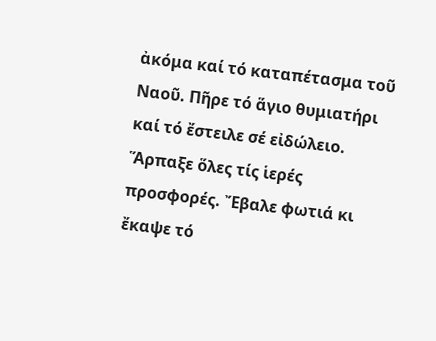ἀκόμα καί τό καταπέτασμα τοῦ Ναοῦ. Πῆρε τό ἅγιο θυμιατήρι καί τό ἔστειλε σέ εἰδώλειο. Ἅρπαξε ὅλες τίς ἱερές προσφορές. Ἔβαλε φωτιά κι ἔκαψε τό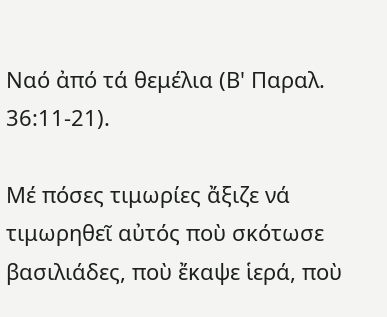Ναό ἀπό τά θεμέλια (Β' Παραλ. 36:11-21).

Μέ πόσες τιμωρίες ἄξιζε νά τιμωρηθεῖ αὐτός ποὺ σκότωσε βασιλιάδες, ποὺ ἔκαψε ἱερά, ποὺ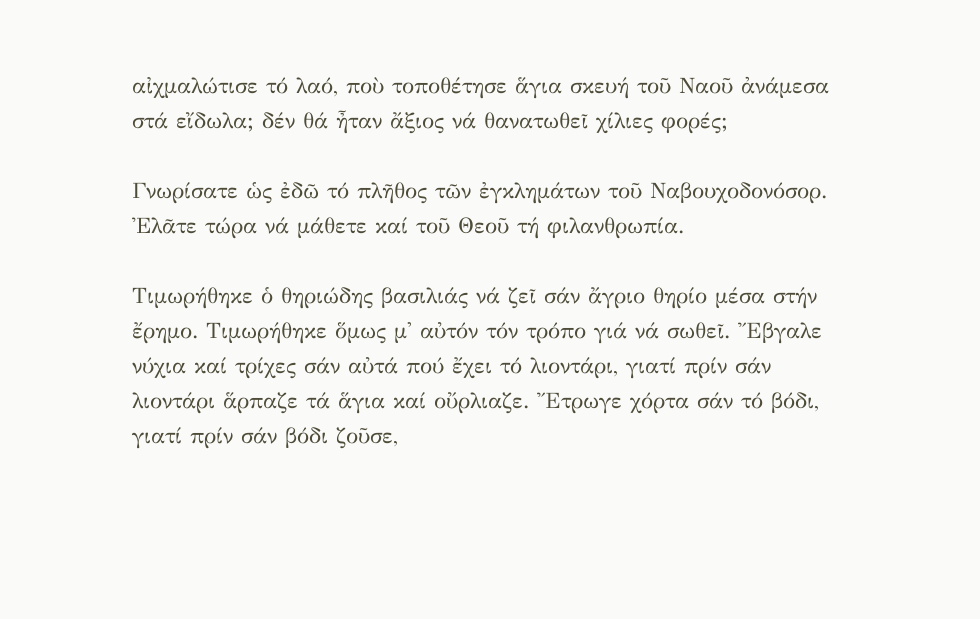αἰχμαλώτισε τό λαό, ποὺ τοποθέτησε ἅγια σκευή τοῦ Ναοῦ ἀνάμεσα στά εἴδωλα; δέν θά ἦταν ἄξιος νά θανατωθεῖ χίλιες φορές;

Γνωρίσατε ὡς ἐδῶ τό πλῆθος τῶν ἐγκλημάτων τοῦ Ναβουχοδονόσορ. Ἐλᾶτε τώρα νά μάθετε καί τοῦ Θεοῦ τή φιλανθρωπία.

Τιμωρήθηκε ὁ θηριώδης βασιλιάς νά ζεῖ σάν ἄγριο θηρίο μέσα στήν ἔρημο. Τιμωρήθηκε ὅμως μ' αὐτόν τόν τρόπο γιά νά σωθεῖ. Ἔβγαλε νύχια καί τρίχες σάν αὐτά πού ἔχει τό λιοντάρι, γιατί πρίν σάν λιοντάρι ἅρπαζε τά ἅγια καί οὔρλιαζε. Ἔτρωγε χόρτα σάν τό βόδι, γιατί πρίν σάν βόδι ζοῦσε,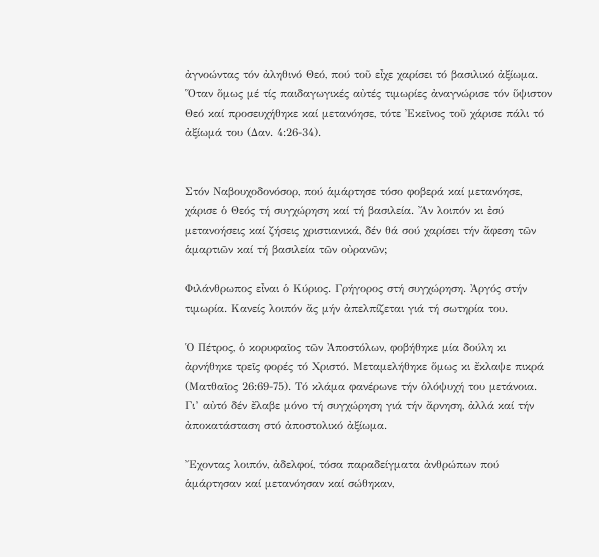ἀγνοώντας τόν ἀληθινό Θεό, πού τοῦ εἶχε χαρίσει τό βασιλικό ἀξίωμα. Ὅταν ὅμως μέ τίς παιδαγωγικές αὐτές τιμωρίες ἀναγνώρισε τόν ὕψιστον Θεό καί προσευχήθηκε καί μετανόησε, τότε Ἐκεῖνος τοῦ χάρισε πάλι τό ἀξίωμά του (Δαν. 4:26-34).


Στόν Ναβουχοδονόσορ, πού ἁμάρτησε τόσο φοβερά καί μετανόησε, χάρισε ὁ Θεός τή συγχώρηση καί τή βασιλεία. Ἄν λοιπόν κι ἐσύ μετανοήσεις καί ζήσεις χριστιανικά, δέν θά σού χαρίσει τήν ἄφεση τῶν ἁμαρτιῶν καί τή βασιλεία τῶν οὐρανῶν;

Φιλάνθρωπος εἶναι ὁ Κύριος. Γρήγορος στή συγχώρηση. Ἀργός στήν τιμωρία. Κανείς λοιπόν ἄς μήν ἀπελπίζεται γιά τή σωτηρία του.

Ὁ Πέτρος, ὁ κορυφαῖος τῶν Ἀποστόλων, φοβήθηκε μία δούλη κι ἀρνήθηκε τρεῖς φορές τό Χριστό. Μεταμελήθηκε ὅμως κι ἔκλαψε πικρά (Ματθαῖος 26:69-75). Τό κλάμα φανέρωνε τήν ὁλόψυχή του μετάνοια. Γι’ αὐτό δέν ἔλαβε μόνο τή συγχώρηση γιά τήν ἄρνηση, ἀλλά καί τήν ἀποκατάσταση στό ἀποστολικό ἀξίωμα.

Ἔχοντας λοιπόν, ἀδελφοί, τόσα παραδείγματα ἀνθρώπων πού ἁμάρτησαν καί μετανόησαν καί σώθηκαν,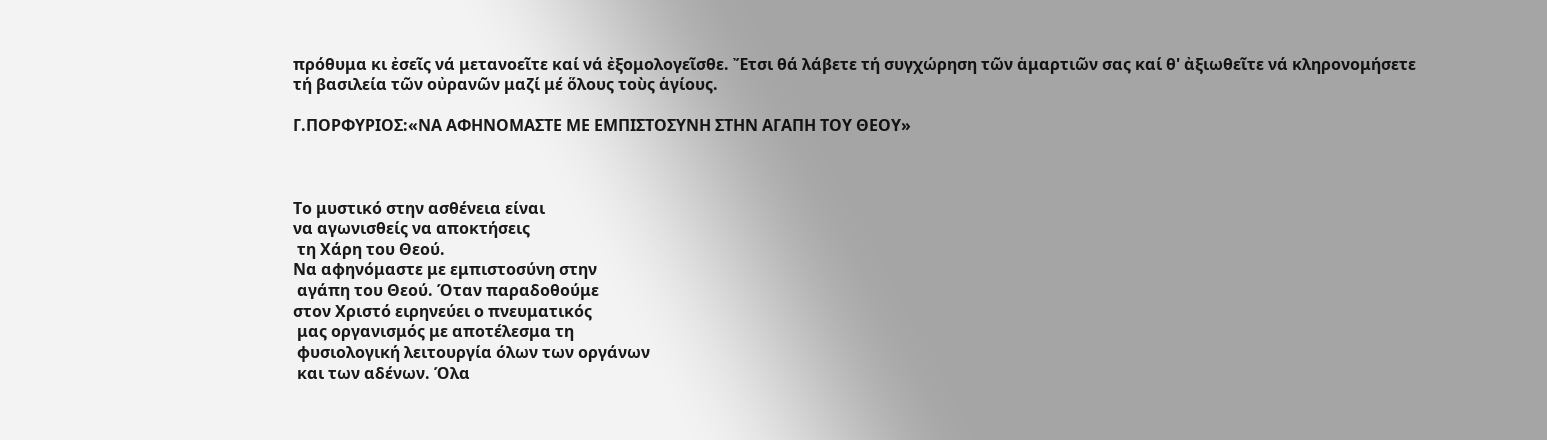πρόθυμα κι ἐσεῖς νά μετανοεῖτε καί νά ἐξομολογεῖσθε. Ἔτσι θά λάβετε τή συγχώρηση τῶν ἁμαρτιῶν σας καί θ' ἀξιωθεῖτε νά κληρονομήσετε τή βασιλεία τῶν οὐρανῶν μαζί μέ ὅλους τοὺς ἁγίους.

Γ.ΠΟΡΦΥΡΙΟΣ:«ΝΑ ΑΦΗΝΟΜΑΣΤΕ ΜΕ ΕΜΠΙΣΤΟΣΥΝΗ ΣΤΗΝ ΑΓΑΠΗ ΤΟΥ ΘΕΟΥ»



Το μυστικό στην ασθένεια είναι
να αγωνισθείς να αποκτήσεις
 τη Χάρη του Θεού.
Να αφηνόμαστε με εμπιστοσύνη στην
 αγάπη του Θεού. Όταν παραδοθούμε
στον Χριστό ειρηνεύει ο πνευματικός
 μας οργανισμός με αποτέλεσμα τη
 φυσιολογική λειτουργία όλων των οργάνων
 και των αδένων. Όλα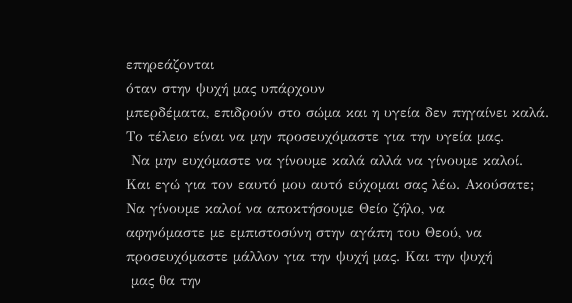επηρεάζονται
όταν στην ψυχή μας υπάρχουν
μπερδέματα, επιδρούν στο σώμα και η υγεία δεν πηγαίνει καλά.
Το τέλειο είναι να μην προσευχόμαστε για την υγεία μας.
 Να μην ευχόμαστε να γίνουμε καλά αλλά να γίνουμε καλοί.
Και εγώ για τον εαυτό μου αυτό εύχομαι σας λέω. Ακούσατε;
Να γίνουμε καλοί να αποκτήσουμε Θείο ζήλο, να
αφηνόμαστε με εμπιστοσύνη στην αγάπη του Θεού, να
προσευχόμαστε μάλλον για την ψυχή μας. Και την ψυχή
 μας θα την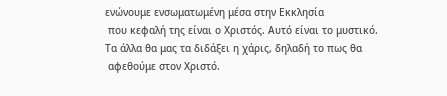ενώνουμε ενσωματωμένη μέσα στην Εκκλησία
 που κεφαλή της είναι ο Χριστός. Αυτό είναι το μυστικό.
Τα άλλα θα μας τα διδάξει η χάρις, δηλαδή το πως θα
 αφεθούμε στον Χριστό.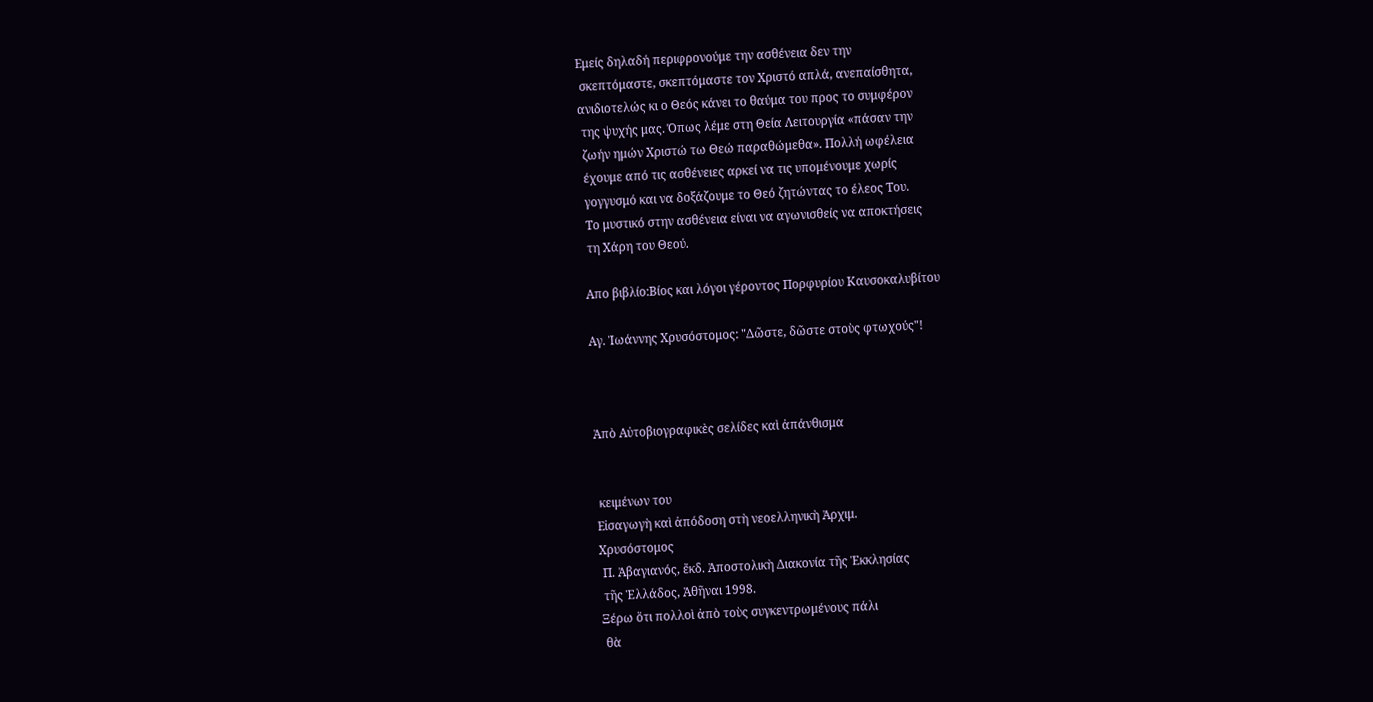Εμείς δηλαδή περιφρονούμε την ασθένεια δεν την
 σκεπτόμαστε, σκεπτόμαστε τον Χριστό απλά, ανεπαίσθητα,
ανιδιοτελώς κι ο Θεός κάνει το θαύμα του προς το συμφέρον
 της ψυχής μας. Όπως λέμε στη Θεία Λειτουργία «πάσαν την
 ζωήν ημών Χριστώ τω Θεώ παραθώμεθα». Πολλή ωφέλεια
 έχουμε από τις ασθένειες αρκεί να τις υπομένουμε χωρίς
 γογγυσμό και να δοξάζουμε το Θεό ζητώντας το έλεος Του.
 Το μυστικό στην ασθένεια είναι να αγωνισθείς να αποκτήσεις
 τη Χάρη του Θεού.

Απο βιβλίο:Βίος και λόγοι γέροντος Πορφυρίου Καυσοκαλυβίτου

Αγ. Ἰωάννης Χρυσόστομος: "Δῶστε, δῶστε στοὺς φτωχούς"!



Ἀπὸ Αὐτοβιογραφικὲς σελίδες καὶ ἀπάνθισμα


 κειμένων του
Εἰσαγωγὴ καὶ ἀπόδοση στὴ νεοελληνικὴ Ἀρχιμ.
Χρυσόστομος
 Π. Ἀβαγιανός, ἔκδ. Ἀποστολικὴ Διακονία τῆς Ἐκκλησίας
 τῆς Ἑλλάδος, Ἀθῆναι 1998.
Ξέρω ὅτι πολλοὶ ἀπὸ τοὺς συγκεντρωμένους πάλι
 θὰ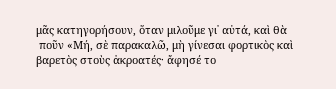μᾶς κατηγορήσουν, ὅταν μιλοῦμε γι᾿ αὐτά, καὶ θὰ
 ποῦν «Μή, σὲ παρακαλῶ, μὴ γίνεσαι φορτικὸς καὶ
βαρετὸς στοὺς ἀκροατές· ἄφησέ το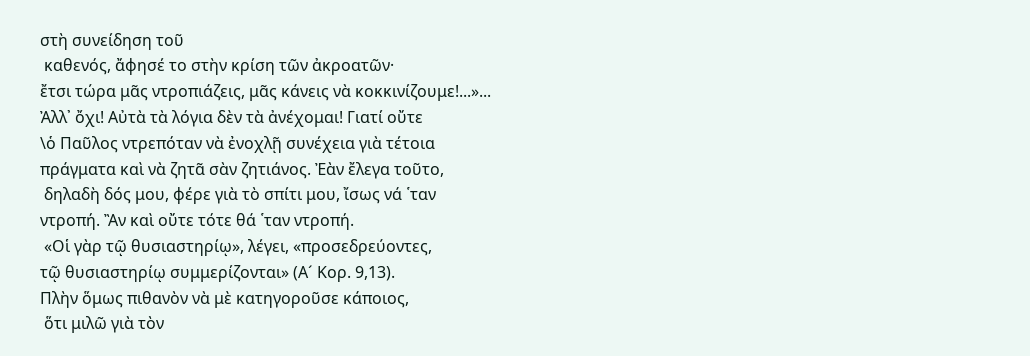στὴ συνείδηση τοῦ
 καθενός, ἄφησέ το στὴν κρίση τῶν ἀκροατῶν·
ἔτσι τώρα μᾶς ντροπιάζεις, μᾶς κάνεις νὰ κοκκινίζουμε!...»...
Ἀλλ᾿ ὄχι! Αὐτὰ τὰ λόγια δὲν τὰ ἀνέχομαι! Γιατί οὔτε
\ὁ Παῦλος ντρεπόταν νὰ ἐνοχλῇ συνέχεια γιὰ τέτοια
πράγματα καὶ νὰ ζητᾶ σὰν ζητιάνος. Ἐὰν ἔλεγα τοῦτο,
 δηλαδὴ δός μου, φέρε γιὰ τὸ σπίτι μου, ἴσως νά ῾ταν
ντροπή. Ἂν καὶ οὔτε τότε θά ῾ταν ντροπή.
 «Οἱ γὰρ τῷ θυσιαστηρίῳ», λέγει, «προσεδρεύοντες,
τῷ θυσιαστηρίῳ συμμερίζονται» (Α´ Κορ. 9,13).
Πλὴν ὅμως πιθανὸν νὰ μὲ κατηγοροῦσε κάποιος,
 ὅτι μιλῶ γιὰ τὸν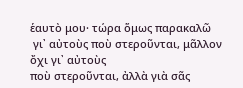ἑαυτὸ μου· τώρα ὅμως παρακαλῶ
 γι᾿ αὐτοὺς ποὺ στεροῦνται, μᾶλλον ὄχι γι᾿ αὐτοὺς
ποὺ στεροῦνται, ἀλλὰ γιὰ σᾶς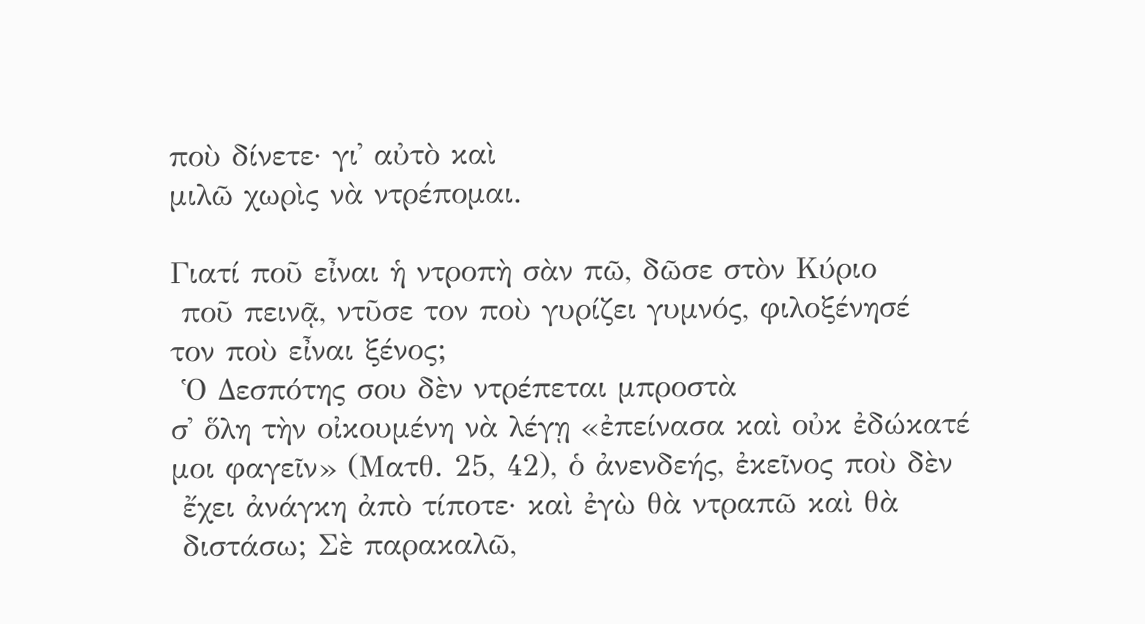ποὺ δίνετε· γι᾿ αὐτὸ καὶ
μιλῶ χωρὶς νὰ ντρέπομαι.

Γιατί ποῦ εἶναι ἡ ντροπὴ σὰν πῶ, δῶσε στὸν Κύριο
 ποῦ πεινᾷ, ντῦσε τον ποὺ γυρίζει γυμνός, φιλοξένησέ
τον ποὺ εἶναι ξένος;
 Ὁ Δεσπότης σου δὲν ντρέπεται μπροστὰ
σ᾿ ὅλη τὴν οἰκουμένη νὰ λέγῃ «ἐπείνασα καὶ οὐκ ἐδώκατέ
μοι φαγεῖν» (Ματθ. 25, 42), ὁ ἀνενδεής, ἐκεῖνος ποὺ δὲν
 ἔχει ἀνάγκη ἀπὸ τίποτε· καὶ ἐγὼ θὰ ντραπῶ καὶ θὰ
 διστάσω; Σὲ παρακαλῶ,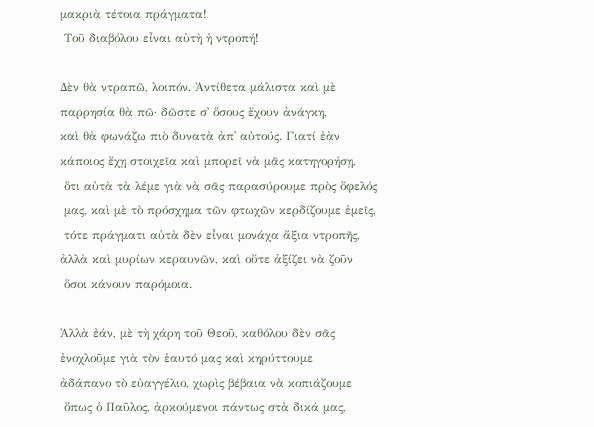μακριὰ τέτοια πράγματα!
 Τοῦ διαβόλου εἶναι αὐτὴ ἡ ντροπή!

Δὲν θὰ ντραπῶ, λοιπόν. Ἀντίθετα μάλιστα καὶ μὲ
παρρησία θὰ πῶ· δῶστε σ᾿ ὅσους ἔχουν ἀνάγκη,
καὶ θὰ φωνάζω πιὸ δυνατὰ ἀπ᾿ αὐτούς. Γιατί ἐὰν
κάποιος ἔχῃ στοιχεῖα καὶ μπορεῖ νὰ μᾶς κατηγορήσῃ,
 ὅτι αὐτὰ τὰ λέμε γιὰ νὰ σᾶς παρασύρουμε πρὸς ὄφελός
 μας, καὶ μὲ τὸ πρόσχημα τῶν φτωχῶν κερδίζουμε ἐμεῖς,
 τότε πράγματι αὐτὰ δὲν εἶναι μονάχα ἄξια ντροπῆς,
ἀλλὰ καὶ μυρίων κεραυνῶν, καὶ οὔτε ἀξίζει νὰ ζοῦν
 ὅσοι κάνουν παρόμοια.

Ἀλλὰ ἐάν, μὲ τὴ χάρη τοῦ Θεοῦ, καθόλου δὲν σᾶς
ἐνοχλοῦμε γιὰ τὸν ἑαυτό μας καὶ κηρύττουμε
ἀδάπανο τὸ εὐαγγέλιο, χωρὶς βέβαια νὰ κοπιάζουμε
 ὅπως ὁ Παῦλος, ἀρκούμενοι πάντως στὰ δικά μας,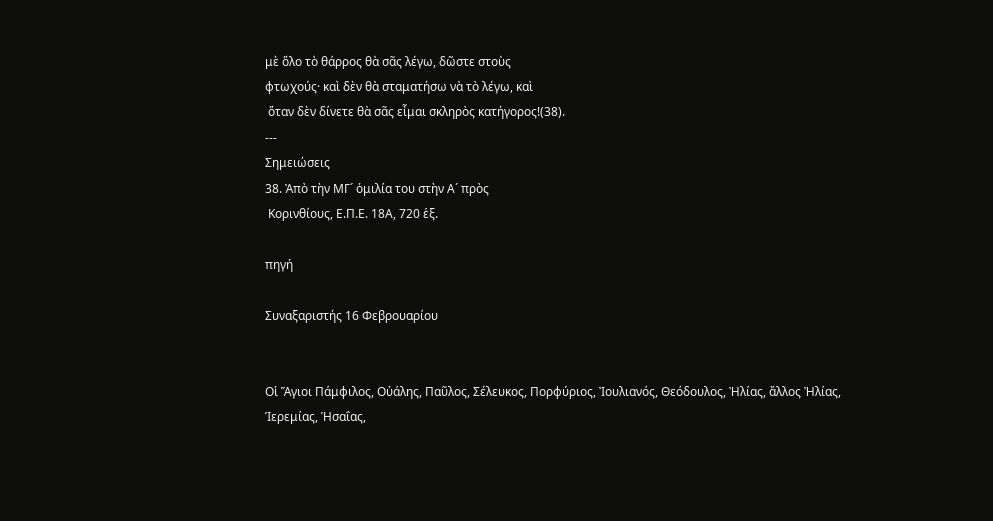μὲ ὅλο τὸ θάρρος θὰ σᾶς λέγω, δῶστε στοὺς
φτωχούς· καὶ δὲν θὰ σταματήσω νὰ τὸ λέγω, καὶ
 ὅταν δὲν δίνετε θὰ σᾶς εἶμαι σκληρὸς κατήγορος!(38).
---
Σημειώσεις
38. Ἀπὸ τὴν ΜΓ´ ὁμιλία του στὴν Α´ πρὸς
 Κορινθίους, Ε.Π.Ε. 18Α, 720 ἑξ.

πηγή

Συναξαριστής 16 Φεβρουαρίου


Οἱ Ἅγιοι Πάμφιλος, Οὐάλης, Παῦλος, Σέλευκος, Πορφύριος, Ἰουλιανός, Θεόδουλος, Ἠλίας, ἄλλος Ἠλίας, Ἱερεμίας, Ἡσαΐας,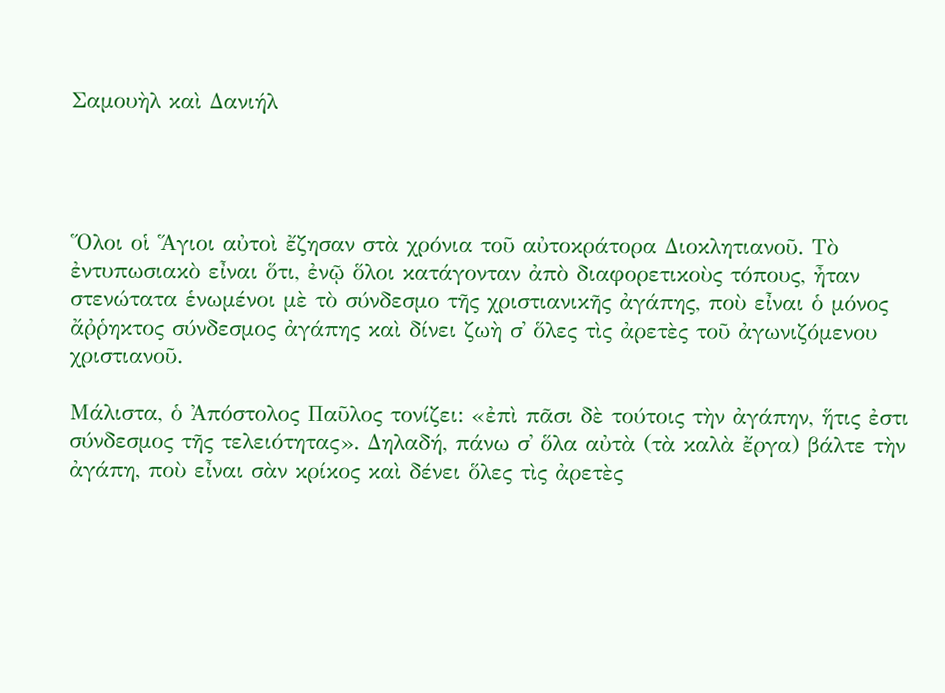Σαμουὴλ καὶ Δανιήλ




Ὅλοι οἱ Ἅγιοι αὐτοὶ ἔζησαν στὰ χρόνια τοῦ αὐτοκράτορα Διοκλητιανοῦ. Τὸ ἐντυπωσιακὸ εἶναι ὅτι, ἐνῷ ὅλοι κατάγονταν ἀπὸ διαφορετικοὺς τόπους, ἦταν στενώτατα ἑνωμένοι μὲ τὸ σύνδεσμο τῆς χριστιανικῆς ἀγάπης, ποὺ εἶναι ὁ μόνος ἄῤῥηκτος σύνδεσμος ἀγάπης καὶ δίνει ζωὴ σ᾿ ὅλες τὶς ἀρετὲς τοῦ ἀγωνιζόμενου χριστιανοῦ.

Μάλιστα, ὁ Ἀπόστολος Παῦλος τονίζει: «ἐπὶ πᾶσι δὲ τούτοις τὴν ἀγάπην, ἥτις ἐστι σύνδεσμος τῆς τελειότητας». Δηλαδή, πάνω σ᾿ ὅλα αὐτὰ (τὰ καλὰ ἔργα) βάλτε τὴν ἀγάπη, ποὺ εἶναι σὰν κρίκος καὶ δένει ὅλες τὶς ἀρετὲς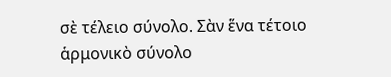σὲ τέλειο σύνολο. Σὰν ἕνα τέτοιο ἁρμονικὸ σύνολο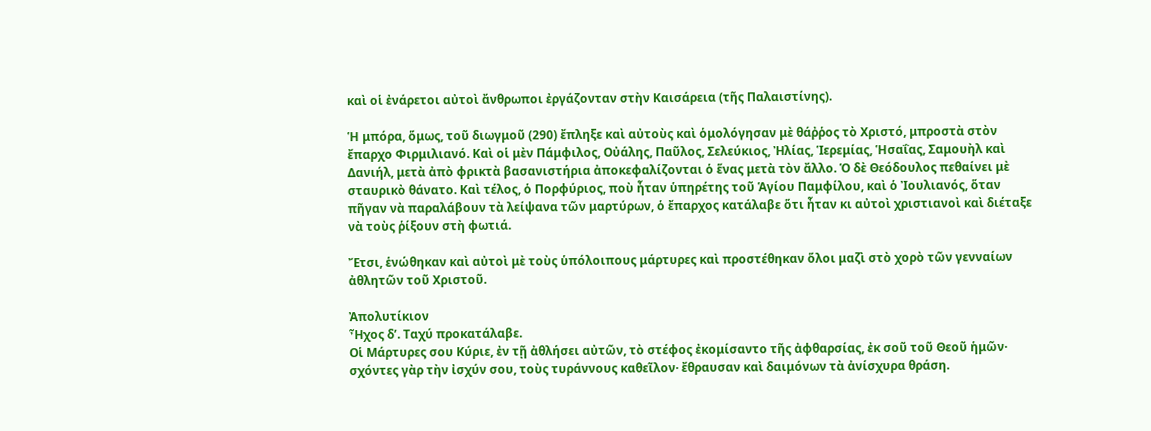καὶ οἱ ἐνάρετοι αὐτοὶ ἄνθρωποι ἐργάζονταν στὴν Καισάρεια (τῆς Παλαιστίνης).

Ἡ μπόρα, ὅμως, τοῦ διωγμοῦ (290) ἔπληξε καὶ αὐτοὺς καὶ ὁμολόγησαν μὲ θάῤῥος τὸ Χριστό, μπροστὰ στὸν ἔπαρχο Φιρμιλιανό. Καὶ οἱ μὲν Πάμφιλος, Οὐάλης, Παῦλος, Σελεύκιος, Ἠλίας, Ἱερεμίας, Ἡσαΐας, Σαμουὴλ καὶ Δανιήλ, μετὰ ἀπὸ φρικτὰ βασανιστήρια ἀποκεφαλίζονται ὁ ἕνας μετὰ τὸν ἄλλο. Ὁ δὲ Θεόδουλος πεθαίνει μὲ σταυρικὸ θάνατο. Καὶ τέλος, ὁ Πορφύριος, ποὺ ἦταν ὑπηρέτης τοῦ Ἁγίου Παμφίλου, καὶ ὁ Ἰουλιανός, ὅταν πῆγαν νὰ παραλάβουν τὰ λείψανα τῶν μαρτύρων, ὁ ἔπαρχος κατάλαβε ὅτι ἦταν κι αὐτοὶ χριστιανοὶ καὶ διέταξε νὰ τοὺς ῥίξουν στὴ φωτιά.

Ἔτσι, ἑνώθηκαν καὶ αὐτοὶ μὲ τοὺς ὑπόλοιπους μάρτυρες καὶ προστέθηκαν ὅλοι μαζὶ στὸ χορὸ τῶν γενναίων ἀθλητῶν τοῦ Χριστοῦ.

Ἀπολυτίκιον
Ἦχος δ’. Ταχύ προκατάλαβε.
Οἱ Μάρτυρες σου Κύριε, ἐν τῇ ἀθλήσει αὐτῶν, τὸ στέφος ἐκομίσαντο τῆς ἀφθαρσίας, ἐκ σοῦ τοῦ Θεοῦ ἡμῶν· σχόντες γὰρ τὴν ἰσχύν σου, τοὺς τυράννους καθεῖλον· ἔθραυσαν καὶ δαιμόνων τὰ ἀνίσχυρα θράση.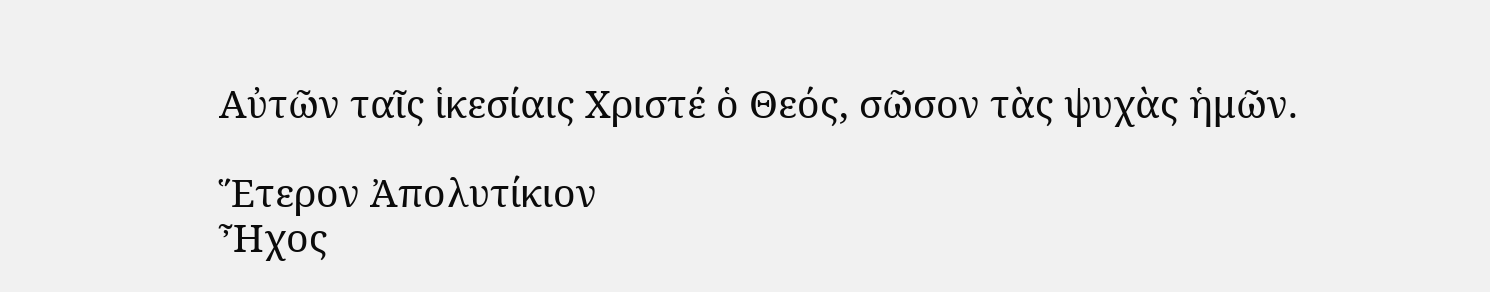Αὐτῶν ταῖς ἱκεσίαις Χριστέ ὁ Θεός, σῶσον τὰς ψυχὰς ἡμῶν.

Ἕτερον Ἀπολυτίκιον
Ἦχος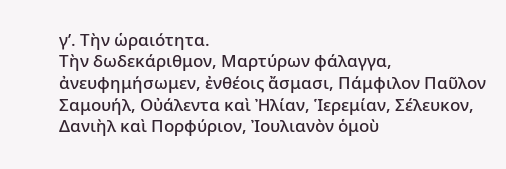γ’. Τὴν ὡραιότητα.
Τὴν δωδεκάριθμον, Μαρτύρων φάλαγγα, ἀνευφημήσωμεν, ἐνθέοις ἄσμασι, Πάμφιλον Παῦλον Σαμουήλ, Οὐάλεντα καὶ Ἠλίαν, Ἱερεμίαν, Σέλευκον, Δανιὴλ καὶ Πορφύριον, Ἰουλιανὸν ὁμοὺ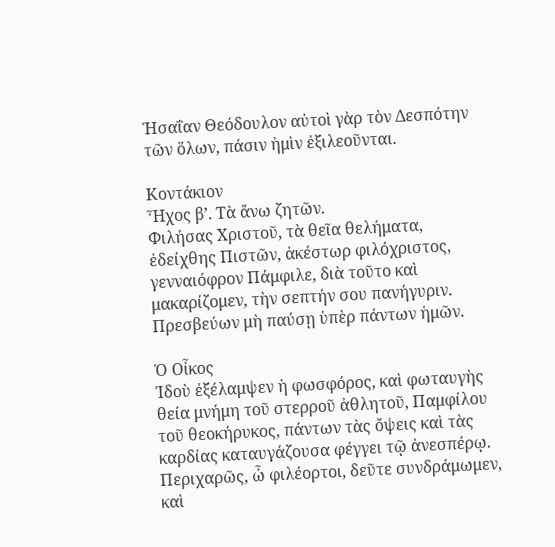Ἠσαΐαν Θεόδουλον αὐτοὶ γὰρ τὸν Δεσπότην τῶν ὅλων, πάσιν ἠμὶν ἐξιλεοῦνται.

Κοντάκιον
Ἦχος β’. Τὰ ἄνω ζητῶν.
Φιλήσας Χριστοῦ, τὰ θεῖα θελήματα, ἐδείχθης Πιστῶν, ἀκέστωρ φιλόχριστος, γενναιόφρον Πάμφιλε, διὰ τοῦτο καὶ μακαρίζομεν, τὴν σεπτήν σου πανήγυριν. Πρεσβεύων μὴ παύσῃ ὑπὲρ πάντων ἡμῶν.

Ὁ Οἶκος
Ἰδοὺ ἐξέλαμψεν ἡ φωσφόρος, καὶ φωταυγὴς θεία μνήμη τοῦ στερροῦ ἀθλητοῦ, Παμφίλου τοῦ θεοκήρυκος, πάντων τὰς ὄψεις καὶ τὰς καρδίας καταυγάζουσα φέγγει τῷ ἀνεσπέρῳ. Περιχαρῶς, ὦ φιλέορτοι, δεῦτε συνδράμωμεν, καὶ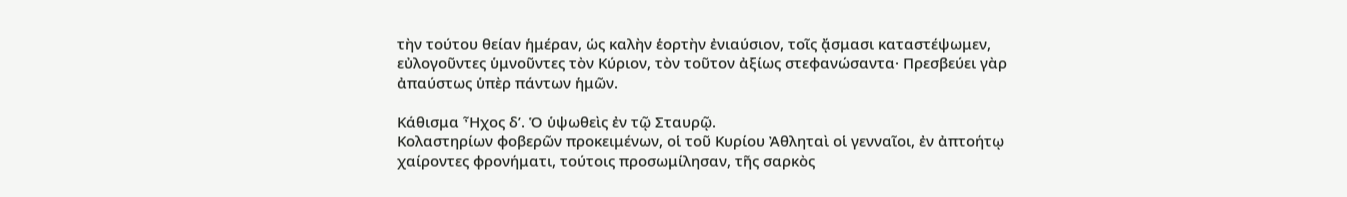τὴν τούτου θείαν ἡμέραν, ὡς καλὴν ἑορτὴν ἐνιαύσιον, τοῖς ᾄσμασι καταστέψωμεν, εὐλογοῦντες ὑμνοῦντες τὸν Κύριον, τὸν τοῦτον ἀξίως στεφανώσαντα· Πρεσβεύει γὰρ ἀπαύστως ὑπὲρ πάντων ἡμῶν.

Κάθισμα Ἦχος δ’. Ὁ ὑψωθεὶς ἐν τῷ Σταυρῷ.
Κολαστηρίων φοβερῶν προκειμένων, οἱ τοῦ Κυρίου Ἀθληταὶ οἱ γενναῖοι, ἐν ἀπτοήτῳ χαίροντες φρονήματι, τούτοις προσωμίλησαν, τῆς σαρκὸς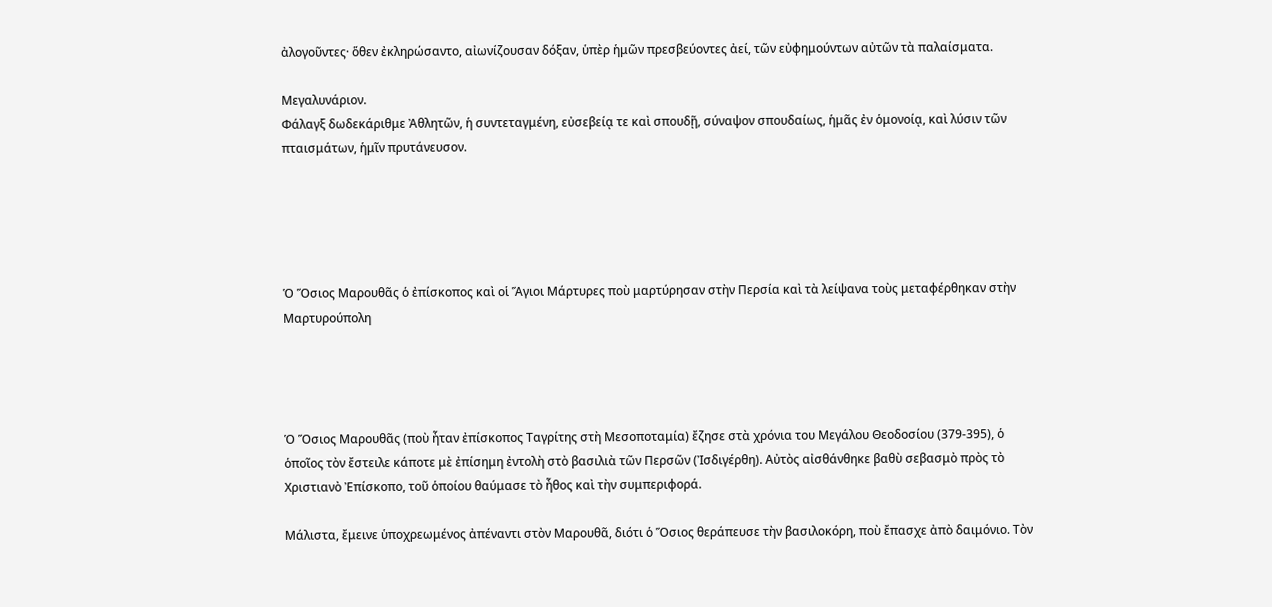ἀλογοῦντες· ὅθεν ἐκληρώσαντο, αἰωνίζουσαν δόξαν, ὑπὲρ ἡμῶν πρεσβεύοντες ἀεί, τῶν εὐφημούντων αὐτῶν τὰ παλαίσματα.

Μεγαλυνάριον.
Φάλαγξ δωδεκάριθμε Ἀθλητῶν, ἡ συντεταγμένη, εὐσεβείᾳ τε καὶ σπουδῇ, σύναψον σπουδαίως, ἡμᾶς ἐν ὁμονοίᾳ, καὶ λύσιν τῶν πταισμάτων, ἡμῖν πρυτάνευσον.





Ὁ Ὅσιος Μαρουθᾶς ὁ ἐπίσκοπος καὶ οἱ Ἅγιοι Μάρτυρες ποὺ μαρτύρησαν στὴν Περσία καὶ τὰ λείψανα τοὺς μεταφέρθηκαν στὴν Μαρτυρούπολη




Ὁ Ὅσιος Μαρουθᾶς (ποὺ ἦταν ἐπίσκοπος Ταγρίτης στὴ Μεσοποταμία) ἔζησε στὰ χρόνια του Μεγάλου Θεοδοσίου (379-395), ὁ ὁποῖος τὸν ἔστειλε κάποτε μὲ ἐπίσημη ἐντολὴ στὸ βασιλιὰ τῶν Περσῶν (Ἰσδιγέρθη). Αὐτὸς αἰσθάνθηκε βαθὺ σεβασμὸ πρὸς τὸ Χριστιανὸ Ἐπίσκοπο, τοῦ ὁποίου θαύμασε τὸ ἦθος καὶ τὴν συμπεριφορά.

Μάλιστα, ἔμεινε ὑποχρεωμένος ἀπέναντι στὸν Μαρουθᾶ, διότι ὁ Ὅσιος θεράπευσε τὴν βασιλοκόρη, ποὺ ἔπασχε ἀπὸ δαιμόνιο. Τὸν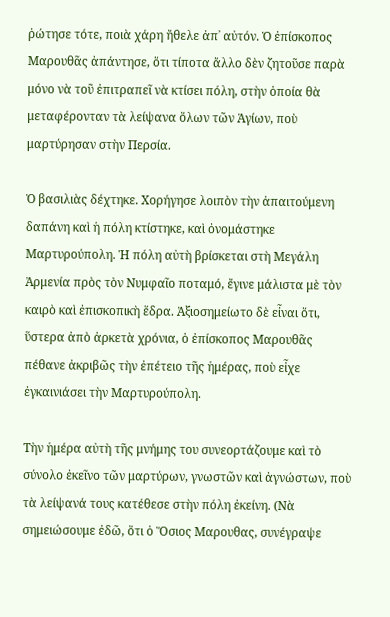ῥώτησε τότε, ποιὰ χάρη ἤθελε ἀπ᾿ αὐτόν. Ὁ ἐπίσκοπος Μαρουθᾶς ἀπάντησε, ὅτι τίποτα ἄλλο δὲν ζητοῦσε παρὰ μόνο νὰ τοῦ ἐπιτραπεῖ νὰ κτίσει πόλη, στὴν ὁποία θὰ μεταφέρονταν τὰ λείψανα ὅλων τῶν Ἁγίων, ποὺ μαρτύρησαν στὴν Περσία.

Ὁ βασιλιὰς δέχτηκε. Χορήγησε λοιπὸν τὴν ἀπαιτούμενη δαπάνη καὶ ἡ πόλη κτίστηκε, καὶ ὀνομάστηκε Μαρτυρούπολη. Ἡ πόλη αὐτὴ βρίσκεται στὴ Μεγάλη Ἀρμενία πρὸς τὸν Νυμφαῖο ποταμό, ἔγινε μάλιστα μὲ τὸν καιρὸ καὶ ἐπισκοπικὴ ἕδρα. Ἀξιοσημείωτο δὲ εἶναι ὅτι, ὕστερα ἀπὸ ἀρκετὰ χρόνια, ὁ ἐπίσκοπος Μαρουθᾶς πέθανε ἀκριβῶς τὴν ἐπέτειο τῆς ἡμέρας, ποὺ εἶχε ἐγκαινιάσει τὴν Μαρτυρούπολη.

Τὴν ἡμέρα αὐτὴ τῆς μνήμης του συνεορτάζουμε καὶ τὸ σύνολο ἐκεῖνο τῶν μαρτύρων, γνωστῶν καὶ ἀγνώστων, ποὺ τὰ λείψανά τους κατέθεσε στὴν πόλη ἐκείνη. (Νὰ σημειώσουμε ἐδῶ, ὅτι ὁ Ὅσιος Μαρουθας, συνέγραψε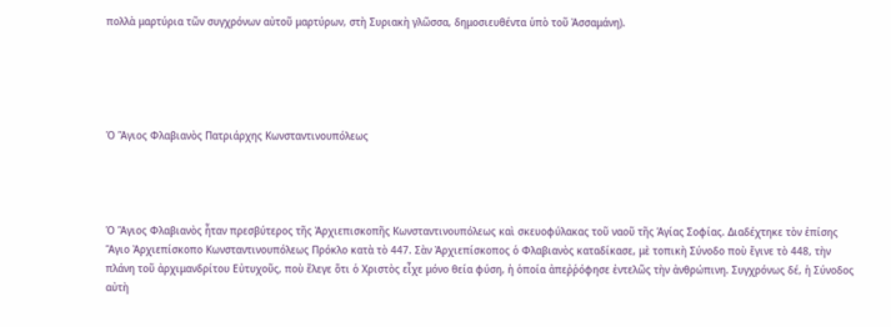πολλὰ μαρτύρια τῶν συγχρόνων αὐτοῦ μαρτύρων, στὴ Συριακὴ γλῶσσα, δημοσιευθέντα ὑπὸ τοῦ Ἀσσαμάνη).





Ὁ Ἅγιος Φλαβιανὸς Πατριάρχης Κωνσταντινουπόλεως




Ὁ Ἅγιος Φλαβιανὸς ἦταν πρεσβύτερος τῆς Ἀρχιεπισκοπῆς Κωνσταντινουπόλεως καὶ σκευοφύλακας τοῦ ναοῦ τῆς Ἁγίας Σοφίας. Διαδέχτηκε τὸν ἐπίσης Ἅγιο Ἀρχιεπίσκοπο Κωνσταντινουπόλεως Πρόκλο κατὰ τὸ 447. Σὰν Ἀρχιεπίσκοπος ὁ Φλαβιανὸς καταδίκασε, μὲ τοπικὴ Σύνοδο ποὺ ἔγινε τὸ 448, τὴν πλάνη τοῦ ἀρχιμανδρίτου Εὐτυχοῦς, ποὺ ἔλεγε ὅτι ὁ Χριστὸς εἶχε μόνο θεία φύση, ἡ ὁποία ἀπεῤῥόφησε ἐντελῶς τὴν ἀνθρώπινη. Συγχρόνως δέ, ἡ Σύνοδος αὐτὴ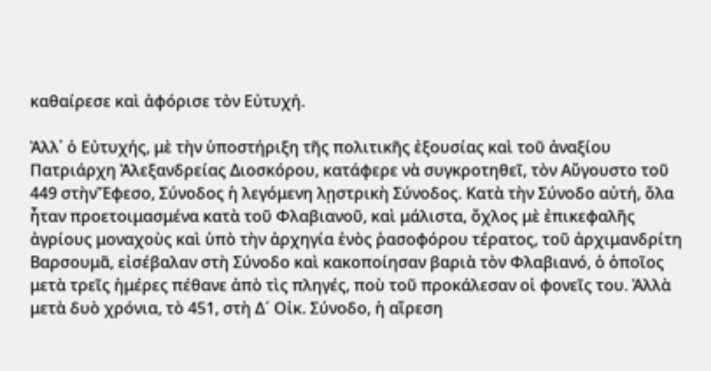καθαίρεσε καὶ ἀφόρισε τὸν Εὐτυχή.

Ἀλλ᾿ ὁ Εὐτυχής, μὲ τὴν ὑποστήριξη τῆς πολιτικῆς ἐξουσίας καὶ τοῦ ἀναξίου Πατριάρχη Ἀλεξανδρείας Διοσκόρου, κατάφερε νὰ συγκροτηθεῖ, τὸν Αὔγουστο τοῦ 449 στὴνἜφεσο, Σύνοδος ἡ λεγόμενη λῃστρικὴ Σύνοδος. Κατὰ τὴν Σύνοδο αὐτή, ὅλα ἦταν προετοιμασμένα κατὰ τοῦ Φλαβιανοῦ, καὶ μάλιστα, ὄχλος μὲ ἐπικεφαλῆς ἀγρίους μοναχοὺς καὶ ὑπὸ τὴν ἀρχηγία ἑνὸς ῥασοφόρου τέρατος, τοῦ ἀρχιμανδρίτη Βαρσουμᾶ, εἰσέβαλαν στὴ Σύνοδο καὶ κακοποίησαν βαριὰ τὸν Φλαβιανό, ὁ ὁποῖος μετὰ τρεῖς ἡμέρες πέθανε ἀπὸ τὶς πληγές, ποὺ τοῦ προκάλεσαν οἱ φονεῖς του. Ἀλλὰ μετὰ δυὸ χρόνια, τὸ 451, στὴ Δ´ Οἰκ. Σύνοδο, ἡ αἵρεση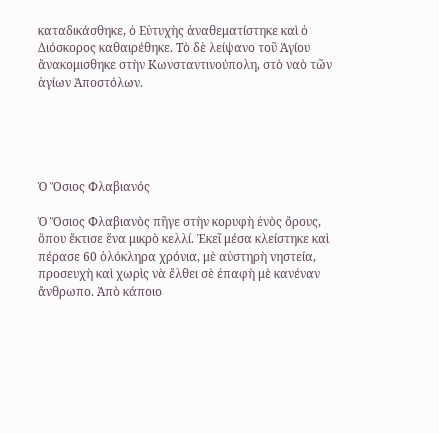καταδικάσθηκε, ὁ Εὐτυχὴς ἀναθεματίστηκε καὶ ὁ Διόσκορος καθαιρέθηκε. Τὸ δὲ λείψανο τοῦ Ἁγίου ἄνακομισθηκε στὴν Κωνσταντινούπολη, στὸ ναὸ τῶν ἁγίων Ἀποστόλων.





Ὁ Ὅσιος Φλαβιανός

Ὁ Ὅσιος Φλαβιανὸς πῆγε στὴν κορυφὴ ἑνὸς ὄρους, ὅπου ἔκτισε ἕνα μικρὸ κελλί. Ἐκεῖ μέσα κλείστηκε καὶ πέρασε 60 ὁλόκληρα χρόνια, μὲ αὐστηρὴ νηστεία, προσευχὴ καὶ χωρὶς νὰ ἔλθει σὲ ἐπαφὴ μὲ κανέναν ἄνθρωπο. Ἀπὸ κάποιο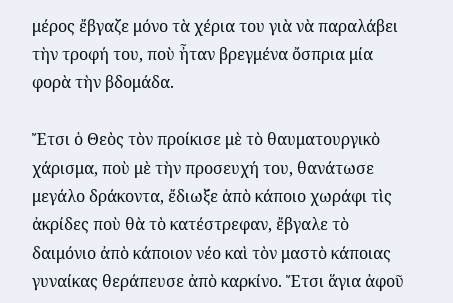μέρος ἔβγαζε μόνο τὰ χέρια του γιὰ νὰ παραλάβει τὴν τροφή του, ποὺ ἦταν βρεγμένα ὄσπρια μία φορὰ τὴν βδομάδα.

Ἔτσι ὁ Θεὸς τὸν προίκισε μὲ τὸ θαυματουργικὸ χάρισμα, ποὺ μὲ τὴν προσευχή του, θανάτωσε μεγάλο δράκοντα, ἔδιωξε ἀπὸ κάποιο χωράφι τὶς ἀκρίδες ποὺ θὰ τὸ κατέστρεφαν, ἔβγαλε τὸ δαιμόνιο ἀπὸ κάποιον νέο καὶ τὸν μαστὸ κάποιας γυναίκας θεράπευσε ἀπὸ καρκίνο. Ἔτσι ἅγια ἀφοῦ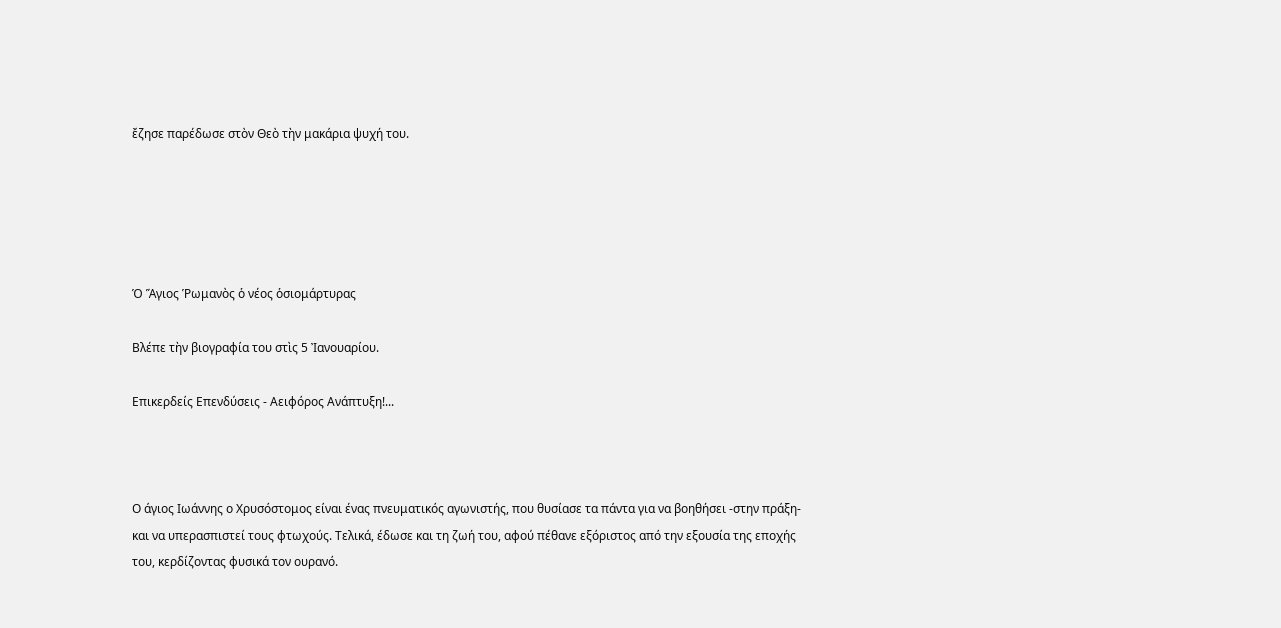ἔζησε παρέδωσε στὸν Θεὸ τὴν μακάρια ψυχή του.





Ὁ Ἅγιος Ῥωμανὸς ὁ νέος ὁσιομάρτυρας

Βλέπε τὴν βιογραφία του στὶς 5 Ἰανουαρίου.

Επικερδείς Επενδύσεις - Αειφόρος Ανάπτυξη!...



Ο άγιος Ιωάννης ο Χρυσόστομος είναι ένας πνευματικός αγωνιστής, που θυσίασε τα πάντα για να βοηθήσει -στην πράξη- και να υπερασπιστεί τους φτωχούς. Τελικά, έδωσε και τη ζωή του, αφού πέθανε εξόριστος από την εξουσία της εποχής του, κερδίζοντας φυσικά τον ουρανό.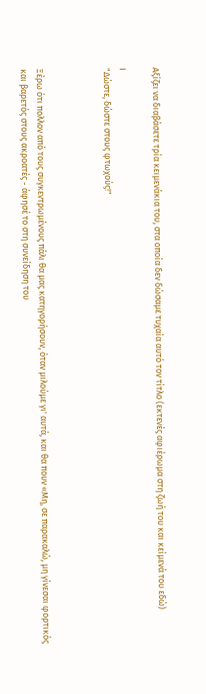Αξίζει να διαβάσετε τρία κειμενάκια του, στα οποία δεν δώσαμε τυχαία αυτό τον τίτλο (εκτενές αφιέρωμα στη ζωή του και κείμενά του εδώ)

Ι
"Δώστε, δώστε στους φτωχούς!"



Ξέρω ότι πολλοv από τους συγκεντρωμένους πάλι θα μας κατηγορήσουν, όταν μιλούμε γι' αυτά, και θα πουν «Μη, σε παρακαλώ, μη γίνεσαι φορτικός και βαρετός στους ακροατές - άφησέ το στη συνείδηση του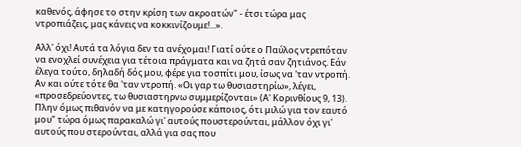καθενός, άφησε το στην κρίση των ακροατών" - έτσι τώρα μας ντροπιάζεις, μας κάνεις να κοκκινίζουμε!...».

Αλλ' όχι! Αυτά τα λόγια δεν τα ανέχομαι! Γιατί ούτε ο Παύλος ντρεπόταν να ενοχλεί συνέχεια για τέτοια πράγματα και να ζητά σαν ζητιάνος. Εάν έλεγα τούτο, δηλαδή δός μου, φέρε για τοσπίτι μου, ίσως να 'ταν ντροπή. Αν και ούτε τότε θα 'ταν ντροπή. «Οι γαρ τω θυσιαστηρίω», λέγει, «προσεδρεύοντες, τω θυσιαστηρvω συμμερίζονται» (Α' Κορινθίους 9, 13). Πλην όμως πιθανόν να με κατηγορούσε κάποιος, ότι μιλώ για τον εαυτό μου" τώρα όμως παρακαλώ γι' αυτούς πουστερούνται, μάλλον όχι γι' αυτούς που στερούνται, αλλά για σας που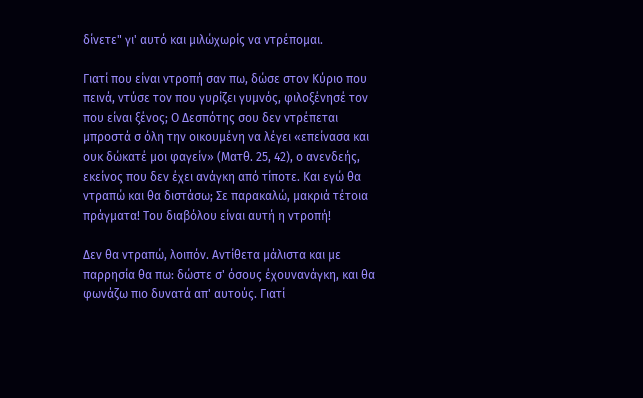δίνετε" γι' αυτό και μιλώχωρίς να ντρέπομαι.

Γιατί που είναι ντροπή σαν πω, δώσε στον Κύριο που πεινά, ντύσε τον που γυρίζει γυμνός, φιλοξένησέ τον που είναι ξένος; Ο Δεσπότης σου δεν ντρέπεται μπροστά σ όλη την οικουμένη να λέγει «επείνασα και ουκ δώκατέ μοι φαγείν» (Ματθ. 25, 42), ο ανενδεής, εκείνος που δεν έχει ανάγκη από τίποτε. Και εγώ θα ντραπώ και θα διστάσω; Σε παρακαλώ, μακριά τέτοια πράγματα! Του διαβόλου είναι αυτή η ντροπή!

Δεν θα ντραπώ, λοιπόν. Αντίθετα μάλιστα και με παρρησία θα πω: δώστε σ' όσους έχουνανάγκη, και θα φωνάζω πιο δυνατά απ' αυτούς. Γιατί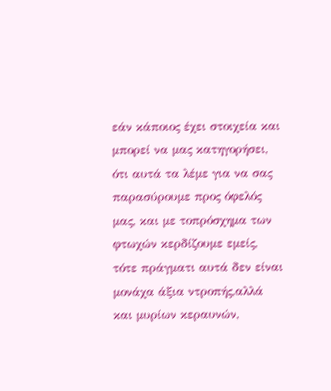εάν κάποιος έχει στοιχεία και μπορεί να μας κατηγορήσει, ότι αυτά τα λέμε για να σας παρασύρουμε προς όφελός μας, και με τοπρόσχημα των φτωχών κερδίζουμε εμείς, τότε πράγματι αυτά δεν είναι μονάχα άξια ντροπής,αλλά και μυρίων κεραυνών,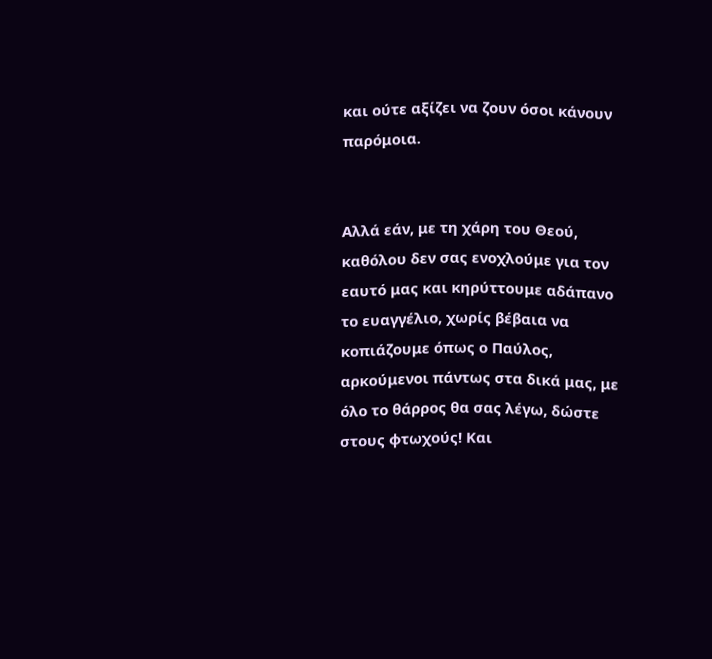και ούτε αξίζει να ζουν όσοι κάνουν παρόμοια.


Αλλά εάν, με τη χάρη του Θεού, καθόλου δεν σας ενοχλούμε για τον εαυτό μας και κηρύττουμε αδάπανο το ευαγγέλιο, χωρίς βέβαια να κοπιάζουμε όπως ο Παύλος, αρκούμενοι πάντως στα δικά μας, με όλο το θάρρος θα σας λέγω, δώστε στους φτωχούς! Και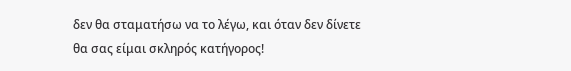δεν θα σταματήσω να το λέγω, και όταν δεν δίνετε θα σας είμαι σκληρός κατήγορος!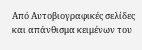Από Αυτοβιογραφικές σελίδες και απάνθισμα κειμένων του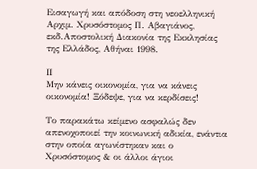Εισαγωγή και απόδοση στη νεοελληνική Αρχιμ. Χρυσόστομος Π. Αβαγιάνος, εκδ.Αποστολική Διακονία της Εκκλησίας της Ελλάδος, Αθήναι 1998.

ΙΙ
Μην κάνεις οικονομία, για να κάνεις οικονομία! Ξόδεψε, για να κερδίσεις!

Το παρακάτω κείμενο ασφαλώς δεν απενοχοποιεί την κοινωνική αδικία, ενάντια στην οποία αγωνίστηκαν και ο Χρυσόστομος & οι άλλοι άγιοι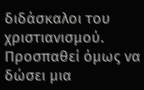διδάσκαλοι του χριστιανισμού. Προσπαθεί όμως να δώσει μια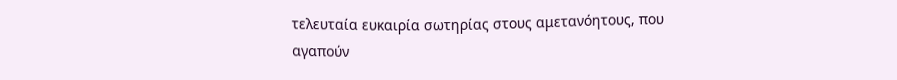τελευταία ευκαιρία σωτηρίας στους αμετανόητους, που αγαπούν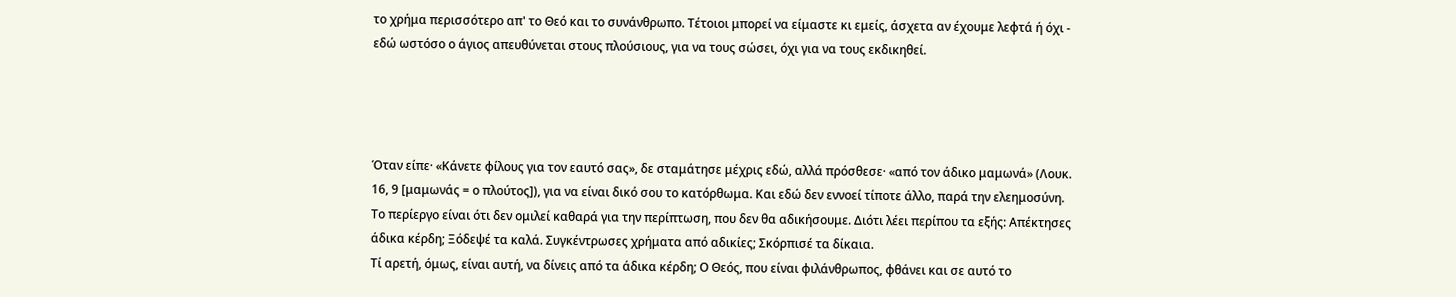το χρήμα περισσότερο απ' το Θεό και το συνάνθρωπο. Τέτοιοι μπορεί να είμαστε κι εμείς, άσχετα αν έχουμε λεφτά ή όχι - εδώ ωστόσο ο άγιος απευθύνεται στους πλούσιους, για να τους σώσει, όχι για να τους εκδικηθεί.




Όταν είπε· «Κάνετε φίλους για τον εαυτό σας», δε σταμάτησε μέχρις εδώ, αλλά πρόσθεσε· «από τον άδικο μαμωνά» (Λουκ. 16, 9 [μαμωνάς = ο πλούτος]), για να είναι δικό σου το κατόρθωμα. Και εδώ δεν εννοεί τίποτε άλλο, παρά την ελεημοσύνη. Το περίεργο είναι ότι δεν ομιλεί καθαρά για την περίπτωση, που δεν θα αδικήσουμε. Διότι λέει περίπου τα εξής: Απέκτησες άδικα κέρδη; Ξόδεψέ τα καλά. Συγκέντρωσες χρήματα από αδικίες; Σκόρπισέ τα δίκαια.
Τί αρετή, όμως, είναι αυτή, να δίνεις από τα άδικα κέρδη; Ο Θεός, που είναι φιλάνθρωπος, φθάνει και σε αυτό το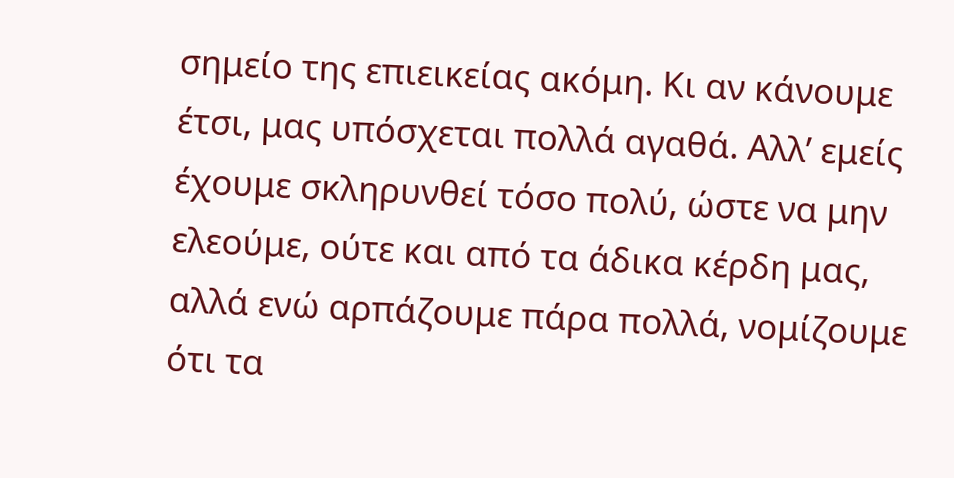σημείο της επιεικείας ακόμη. Κι αν κάνουμε έτσι, μας υπόσχεται πολλά αγαθά. Αλλ’ εμείς έχουμε σκληρυνθεί τόσο πολύ, ώστε να μην ελεούμε, ούτε και από τα άδικα κέρδη μας, αλλά ενώ αρπάζουμε πάρα πολλά, νομίζουμε ότι τα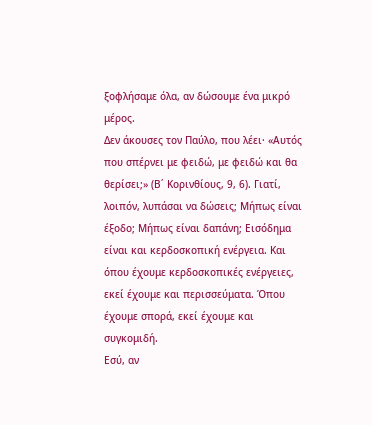ξοφλήσαμε όλα, αν δώσουμε ένα μικρό μέρος.
Δεν άκουσες τον Παύλο, που λέει· «Αυτός που σπέρνει με φειδώ, με φειδώ και θα θερίσει;» (Β΄ Κορινθίους, 9, 6). Γιατί, λοιπόν, λυπάσαι να δώσεις; Μήπως είναι έξοδο; Μήπως είναι δαπάνη; Εισόδημα είναι και κερδοσκοπική ενέργεια. Και όπου έχουμε κερδοσκοπικές ενέργειες, εκεί έχουμε και περισσεύματα. Όπου έχουμε σπορά, εκεί έχουμε και συγκομιδή.
Εσύ, αν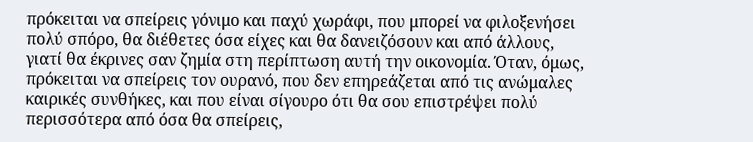πρόκειται να σπείρεις γόνιμο και παχύ χωράφι, που μπορεί να φιλοξενήσει πολύ σπόρο, θα διέθετες όσα είχες και θα δανειζόσουν και από άλλους, γιατί θα έκρινες σαν ζημία στη περίπτωση αυτή την οικονομία. Όταν, όμως, πρόκειται να σπείρεις τον ουρανό, που δεν επηρεάζεται από τις ανώμαλες καιρικές συνθήκες, και που είναι σίγουρο ότι θα σου επιστρέψει πολύ περισσότερα από όσα θα σπείρεις,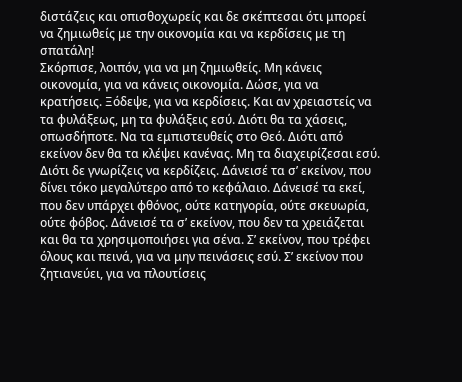διστάζεις και οπισθοχωρείς και δε σκέπτεσαι ότι μπορεί να ζημιωθείς με την οικονομία και να κερδίσεις με τη σπατάλη!
Σκόρπισε, λοιπόν, για να μη ζημιωθείς. Μη κάνεις οικονομία, για να κάνεις οικονομία. Δώσε, για να κρατήσεις. Ξόδεψε, για να κερδίσεις. Και αν χρειαστείς να τα φυλάξεως, μη τα φυλάξεις εσύ. Διότι θα τα χάσεις, οπωσδήποτε. Να τα εμπιστευθείς στο Θεό. Διότι από εκείνον δεν θα τα κλέψει κανένας. Μη τα διαχειρίζεσαι εσύ. Διότι δε γνωρίζεις να κερδίζεις. Δάνεισέ τα σ’ εκείνον, που δίνει τόκο μεγαλύτερο από το κεφάλαιο. Δάνεισέ τα εκεί, που δεν υπάρχει φθόνος, ούτε κατηγορία, ούτε σκευωρία, ούτε φόβος. Δάνεισέ τα σ’ εκείνον, που δεν τα χρειάζεται και θα τα χρησιμοποιήσει για σένα. Σ’ εκείνον, που τρέφει όλους και πεινά, για να μην πεινάσεις εσύ. Σ’ εκείνον που ζητιανεύει, για να πλουτίσεις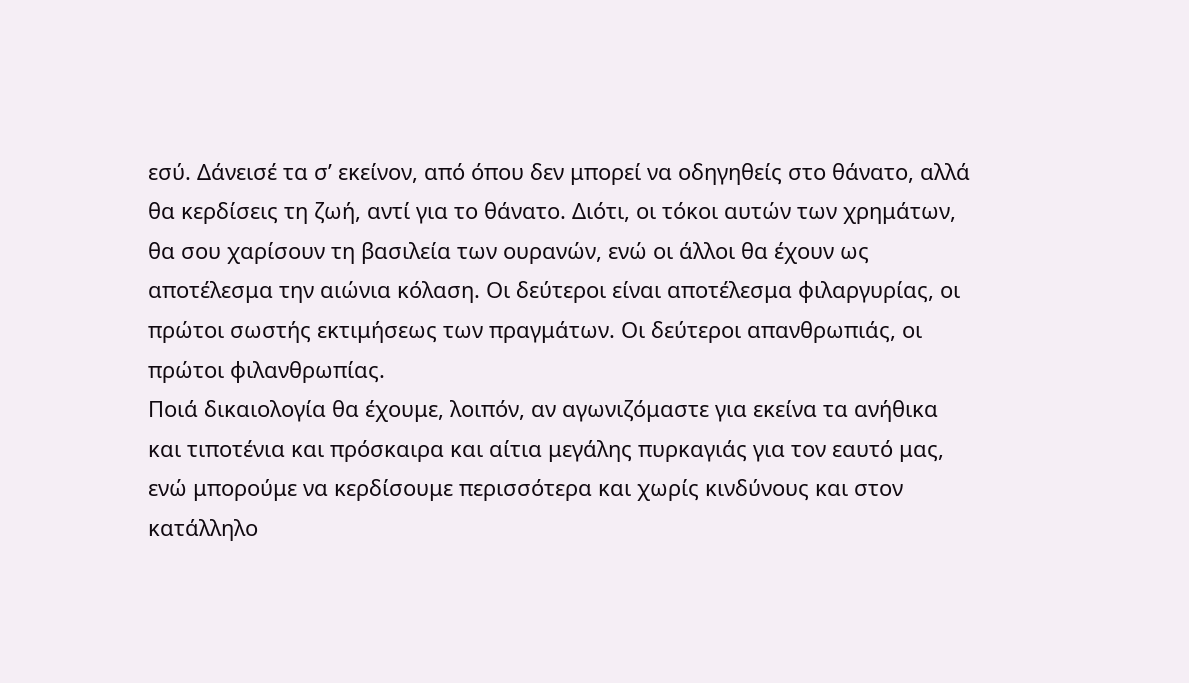εσύ. Δάνεισέ τα σ’ εκείνον, από όπου δεν μπορεί να οδηγηθείς στο θάνατο, αλλά θα κερδίσεις τη ζωή, αντί για το θάνατο. Διότι, οι τόκοι αυτών των χρημάτων, θα σου χαρίσουν τη βασιλεία των ουρανών, ενώ οι άλλοι θα έχουν ως αποτέλεσμα την αιώνια κόλαση. Οι δεύτεροι είναι αποτέλεσμα φιλαργυρίας, οι πρώτοι σωστής εκτιμήσεως των πραγμάτων. Οι δεύτεροι απανθρωπιάς, οι πρώτοι φιλανθρωπίας.
Ποιά δικαιολογία θα έχουμε, λοιπόν, αν αγωνιζόμαστε για εκείνα τα ανήθικα και τιποτένια και πρόσκαιρα και αίτια μεγάλης πυρκαγιάς για τον εαυτό μας, ενώ μπορούμε να κερδίσουμε περισσότερα και χωρίς κινδύνους και στον κατάλληλο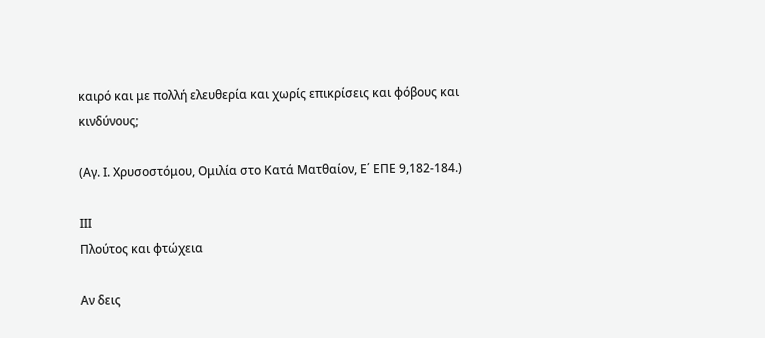καιρό και με πολλή ελευθερία και χωρίς επικρίσεις και φόβους και κινδύνους;

(Αγ. Ι. Χρυσοστόμου, Ομιλία στο Κατά Ματθαίον, Ε΄ ΕΠΕ 9,182-184.)

ΙΙΙ
Πλούτος και φτώχεια

Αν δεις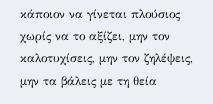κάποιον να γίνεται πλούσιος χωρίς να το αξίζει, μην τον καλοτυχίσεις, μην τον ζηλέψεις, μην τα βάλεις με τη θεία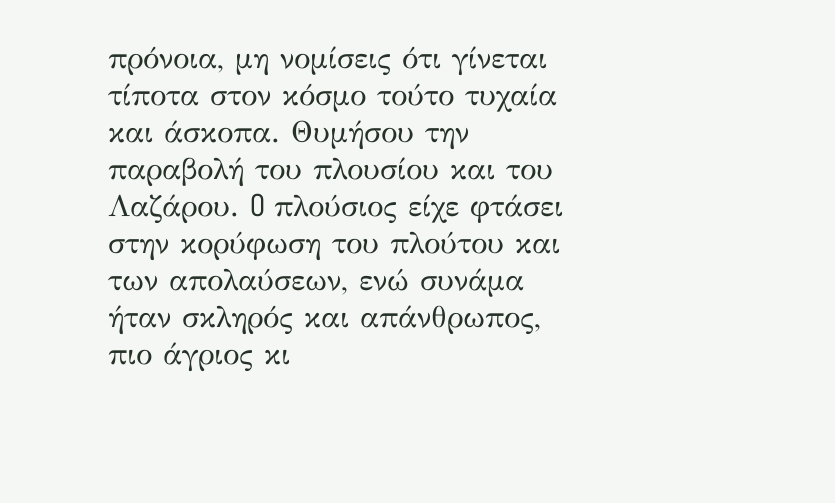πρόνοια, μη νομίσεις ότι γίνεται τίποτα στον κόσμο τούτο τυχαία και άσκοπα. Θυμήσου την παραβολή του πλουσίου και του Λαζάρου. O πλούσιος είχε φτάσει στην κορύφωση του πλούτου και των απολαύσεων, ενώ συνάμα ήταν σκληρός και απάνθρωπος, πιο άγριος κι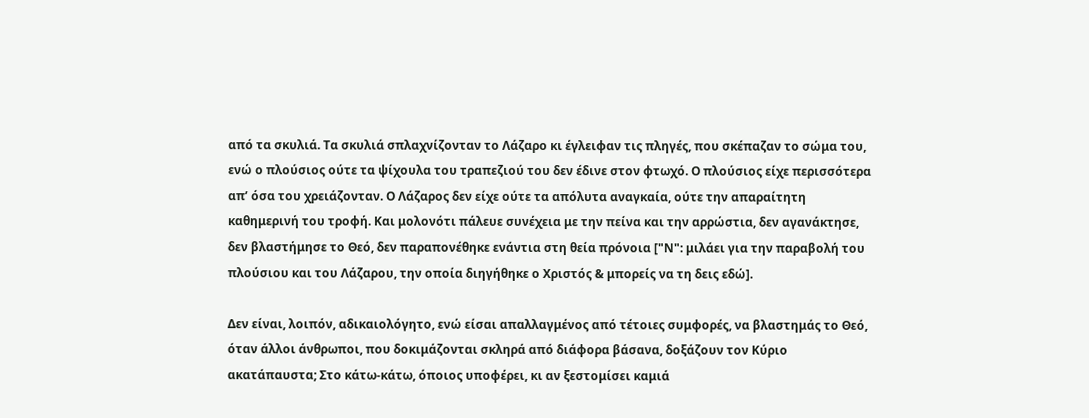από τα σκυλιά. Τα σκυλιά σπλαχνίζονταν το Λάζαρο κι έγλειφαν τις πληγές, που σκέπαζαν το σώμα του, ενώ ο πλούσιος ούτε τα ψίχουλα του τραπεζιού του δεν έδινε στον φτωχό. Ο πλούσιος είχε περισσότερα απ’ όσα του χρειάζονταν. Ο Λάζαρος δεν είχε ούτε τα απόλυτα αναγκαία, ούτε την απαραίτητη καθημερινή του τροφή. Και μολονότι πάλευε συνέχεια με την πείνα και την αρρώστια, δεν αγανάκτησε, δεν βλαστήμησε το Θεό, δεν παραπονέθηκε ενάντια στη θεία πρόνοια ["Ν": μιλάει για την παραβολή του πλούσιου και του Λάζαρου, την οποία διηγήθηκε ο Χριστός & μπορείς να τη δεις εδώ].

Δεν είναι, λοιπόν, αδικαιολόγητο, ενώ είσαι απαλλαγμένος από τέτοιες συμφορές, να βλαστημάς το Θεό, όταν άλλοι άνθρωποι, που δοκιμάζονται σκληρά από διάφορα βάσανα, δοξάζουν τον Κύριο ακατάπαυστα; Στο κάτω-κάτω, όποιος υποφέρει, κι αν ξεστομίσει καμιά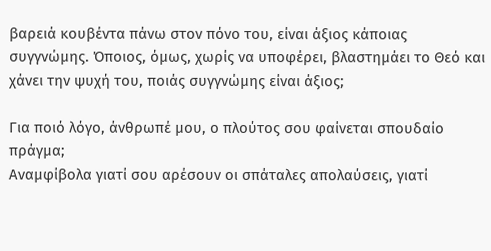βαρειά κουβέντα πάνω στον πόνο του, είναι άξιος κάποιας συγγνώμης. Όποιος, όμως, χωρίς να υποφέρει, βλαστημάει το Θεό και χάνει την ψυχή του, ποιάς συγγνώμης είναι άξιος;

Για ποιό λόγο, άνθρωπέ μου, ο πλούτος σου φαίνεται σπουδαίο πράγμα;
Αναμφίβολα γιατί σου αρέσουν οι σπάταλες απολαύσεις, γιατί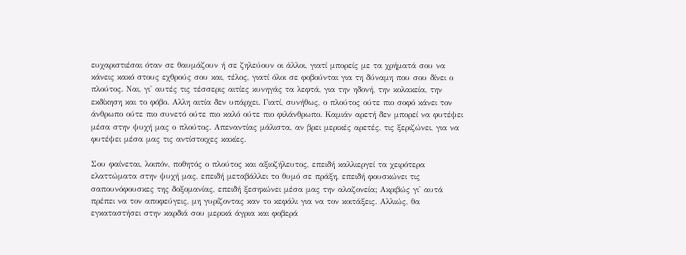ευχαριστιέσαι όταν σε θαυμάζουν ή σε ζηλεύουν οι άλλοι, γιατί μπορείς με τα χρήματά σου να κάνεις κακό στους εχθρούς σου και, τέλος, γιατί όλοι σε φοβούνται για τη δύναμη που σου δίνει ο πλούτος. Ναι, γι' αυτές τις τέσσερις αιτίες κυνηγάς τα λεφτά, για την ηδονή, την κολακεία, την εκδίκηση και το φόβο. Αλλη αιτία δεν υπάρχει. Γιατί, συνήθως, ο πλούτος ούτε πιο σοφό κάνει τον άνθρωπο ούτε πιο συνετό ούτε πιο καλό ούτε πιο φιλάνθρωπο. Καμιάν αρετή δεν μπορεί να φυτέψει μέσα στην ψυχή μας ο πλούτος. Απεναντίας μάλιστα, αν βρει μερικές αρετές, τις ξεριζώνει, για να φυτέψει μέσα μας τις αντίστοιχες κακίες.

Σου φαίνεται, λοιπόν, ποθητός ο πλούτος και αξιοζήλευτος, επειδή καλλιεργεί τα χειρότερα ελαττώματα στην ψυχή μας, επειδή μεταβάλλει το θυμό σε πράξη, επειδή φουσκώνει τις σαπουνόφουσκες της δοξομανίας, επειδή ξεσηκώνει μέσα μας την αλαζονεία; Ακριβώς γι' αυτά πρέπει να τον αποφεύγεις, μη γυρίζοντας καν το κεφάλι για να τον κοιτάξεις. Αλλιώς, θα εγκαταστήσει στην καρδιά σου μερικά άγρια και φοβερά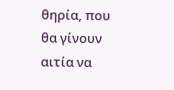θηρία, που θα γίνουν αιτία να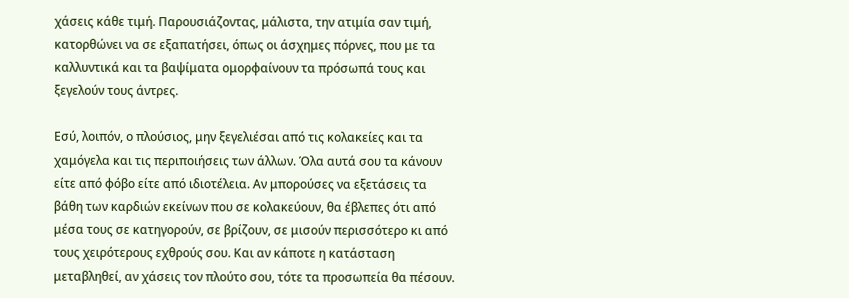χάσεις κάθε τιμή. Παρουσιάζοντας, μάλιστα, την ατιμία σαν τιμή, κατορθώνει να σε εξαπατήσει, όπως οι άσχημες πόρνες, που με τα καλλυντικά και τα βαψίματα ομορφαίνουν τα πρόσωπά τους και ξεγελούν τους άντρες.

Εσύ, λοιπόν, ο πλούσιος, μην ξεγελιέσαι από τις κολακείες και τα χαμόγελα και τις περιποιήσεις των άλλων. Όλα αυτά σου τα κάνουν είτε από φόβο είτε από ιδιοτέλεια. Αν μπορούσες να εξετάσεις τα βάθη των καρδιών εκείνων που σε κολακεύουν, θα έβλεπες ότι από μέσα τους σε κατηγορούν, σε βρίζουν, σε μισούν περισσότερο κι από τους χειρότερους εχθρούς σου. Και αν κάποτε η κατάσταση μεταβληθεί, αν χάσεις τον πλούτο σου, τότε τα προσωπεία θα πέσουν.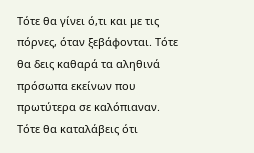Τότε θα γίνει ό,τι και με τις πόρνες, όταν ξεβάφονται. Τότε θα δεις καθαρά τα αληθινά πρόσωπα εκείνων που πρωτύτερα σε καλόπιαναν. Τότε θα καταλάβεις ότι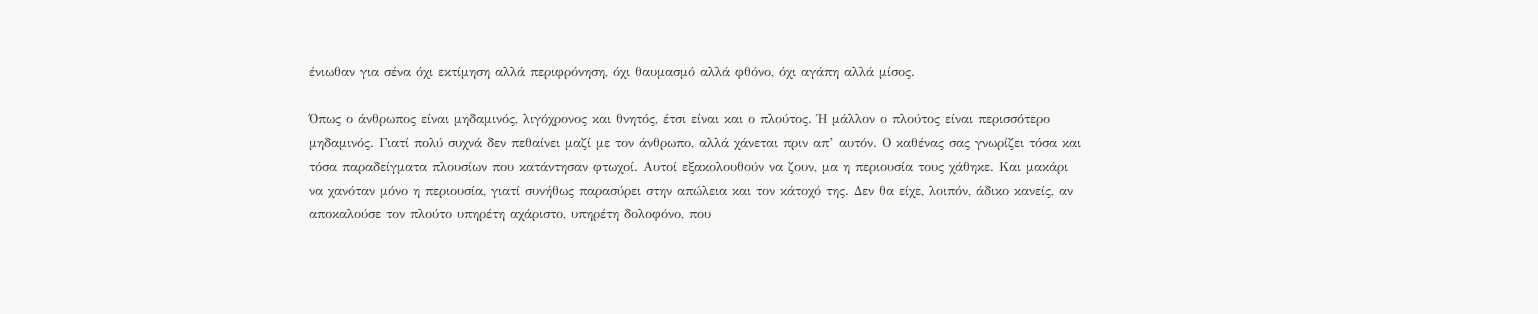ένιωθαν για σένα όχι εκτίμηση αλλά περιφρόνηση, όχι θαυμασμό αλλά φθόνο, όχι αγάπη αλλά μίσος.

Όπως ο άνθρωπος είναι μηδαμινός, λιγόχρονος και θνητός, έτσι είναι και ο πλούτος. Ή μάλλον ο πλούτος είναι περισσότερο μηδαμινός. Γιατί πολύ συχνά δεν πεθαίνει μαζί με τον άνθρωπο, αλλά χάνεται πριν απ’ αυτόν. Ο καθένας σας γνωρίζει τόσα και τόσα παραδείγματα πλουσίων που κατάντησαν φτωχοί. Αυτοί εξακολουθούν να ζουν, μα η περιουσία τους χάθηκε. Και μακάρι να χανόταν μόνο η περιουσία, γιατί συνήθως παρασύρει στην απώλεια και τον κάτοχό της. Δεν θα είχε, λοιπόν, άδικο κανείς, αν αποκαλούσε τον πλούτο υπηρέτη αχάριστο, υπηρέτη δολοφόνο, που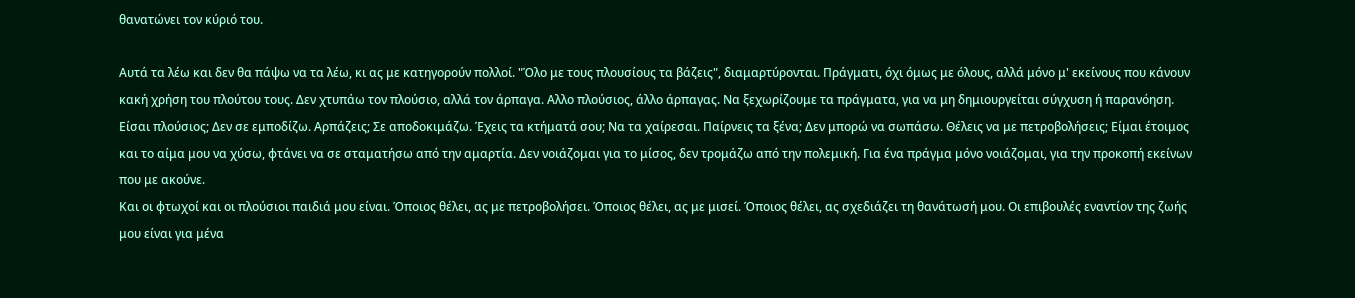θανατώνει τον κύριό του.

Αυτά τα λέω και δεν θα πάψω να τα λέω, κι ας με κατηγορούν πολλοί. "Όλο με τους πλουσίους τα βάζεις", διαμαρτύρονται. Πράγματι, όχι όμως με όλους, αλλά μόνο μ' εκείνους που κάνουν κακή χρήση του πλούτου τους. Δεν χτυπάω τον πλούσιο, αλλά τον άρπαγα. Αλλο πλούσιος, άλλο άρπαγας. Να ξεχωρίζουμε τα πράγματα, για να μη δημιουργείται σύγχυση ή παρανόηση. Είσαι πλούσιος; Δεν σε εμποδίζω. Αρπάζεις; Σε αποδοκιμάζω. Έχεις τα κτήματά σου; Να τα χαίρεσαι. Παίρνεις τα ξένα; Δεν μπορώ να σωπάσω. Θέλεις να με πετροβολήσεις; Είμαι έτοιμος και το αίμα μου να χύσω, φτάνει να σε σταματήσω από την αμαρτία. Δεν νοιάζομαι για το μίσος, δεν τρομάζω από την πολεμική. Για ένα πράγμα μόνο νοιάζομαι, για την προκοπή εκείνων που με ακούνε.
Και οι φτωχοί και οι πλούσιοι παιδιά μου είναι. Όποιος θέλει, ας με πετροβολήσει. Όποιος θέλει, ας με μισεί. Όποιος θέλει, ας σχεδιάζει τη θανάτωσή μου. Οι επιβουλές εναντίον της ζωής μου είναι για μένα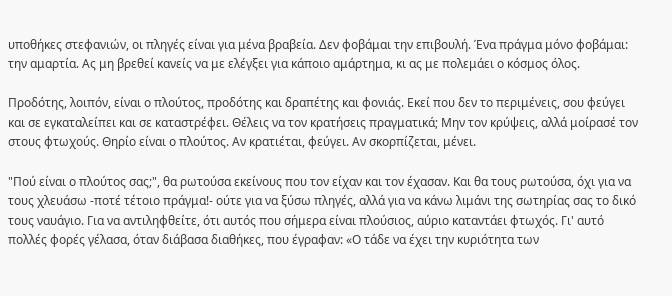υποθήκες στεφανιών, οι πληγές είναι για μένα βραβεία. Δεν φοβάμαι την επιβουλή. Ένα πράγμα μόνο φοβάμαι: την αμαρτία. Ας μη βρεθεί κανείς να με ελέγξει για κάποιο αμάρτημα, κι ας με πολεμάει ο κόσμος όλος.

Προδότης, λοιπόν, είναι ο πλούτος, προδότης και δραπέτης και φονιάς. Εκεί που δεν το περιμένεις, σου φεύγει και σε εγκαταλείπει και σε καταστρέφει. Θέλεις να τον κρατήσεις πραγματικά; Μην τον κρύψεις, αλλά μοίρασέ τον στους φτωχούς. Θηρίο είναι ο πλούτος. Αν κρατιέται, φεύγει. Αν σκορπίζεται, μένει.

"Πού είναι ο πλούτος σας;", θα ρωτούσα εκείνους που τον είχαν και τον έχασαν. Και θα τους ρωτούσα, όχι για να τους χλευάσω -ποτέ τέτοιο πράγμα!- ούτε για να ξύσω πληγές, αλλά για να κάνω λιμάνι της σωτηρίας σας το δικό τους ναυάγιο. Για να αντιληφθείτε, ότι αυτός που σήμερα είναι πλούσιος, αύριο καταντάει φτωχός. Γι' αυτό πολλές φορές γέλασα, όταν διάβασα διαθήκες, που έγραφαν: «Ο τάδε να έχει την κυριότητα των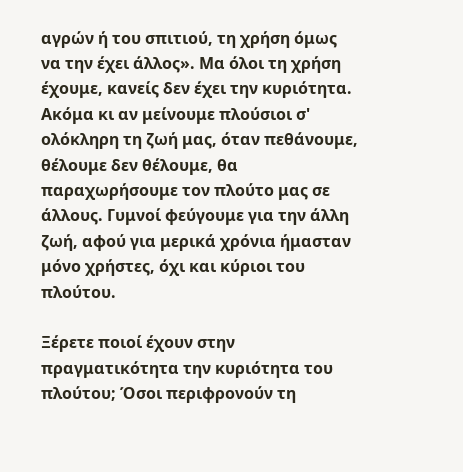αγρών ή του σπιτιού, τη χρήση όμως να την έχει άλλος». Μα όλοι τη χρήση έχουμε, κανείς δεν έχει την κυριότητα. Ακόμα κι αν μείνουμε πλούσιοι σ' ολόκληρη τη ζωή μας, όταν πεθάνουμε, θέλουμε δεν θέλουμε, θα παραχωρήσουμε τον πλούτο μας σε άλλους. Γυμνοί φεύγουμε για την άλλη ζωή, αφού για μερικά χρόνια ήμασταν μόνο χρήστες, όχι και κύριοι του πλούτου.

Ξέρετε ποιοί έχουν στην πραγματικότητα την κυριότητα του πλούτου; Όσοι περιφρονούν τη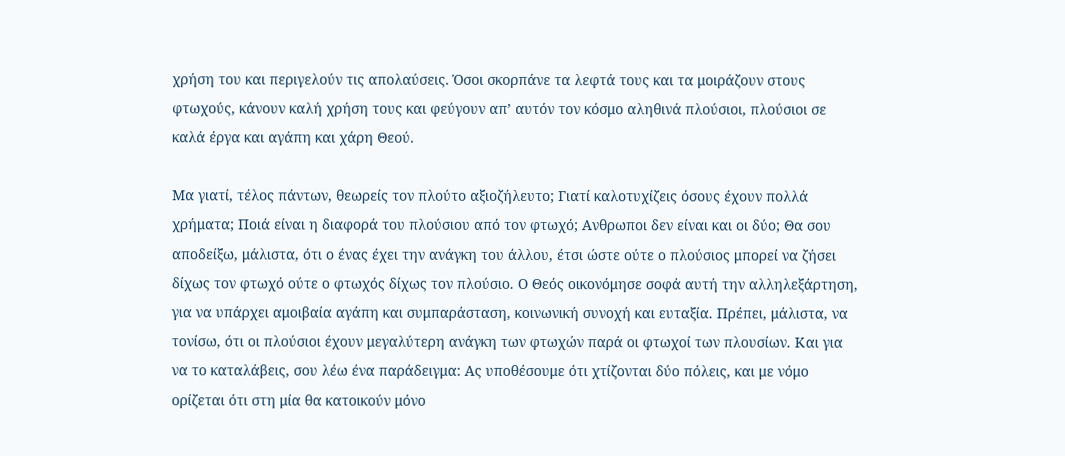χρήση του και περιγελούν τις απολαύσεις. Όσοι σκορπάνε τα λεφτά τους και τα μοιράζουν στους φτωχούς, κάνουν καλή χρήση τους και φεύγουν απ’ αυτόν τον κόσμο αληθινά πλούσιοι, πλούσιοι σε καλά έργα και αγάπη και χάρη Θεού.

Μα γιατί, τέλος πάντων, θεωρείς τον πλούτο αξιοζήλευτο; Γιατί καλοτυχίζεις όσους έχουν πολλά χρήματα; Ποιά είναι η διαφορά του πλούσιου από τον φτωχό; Ανθρωποι δεν είναι και οι δύο; Θα σου αποδείξω, μάλιστα, ότι ο ένας έχει την ανάγκη του άλλου, έτσι ώστε ούτε ο πλούσιος μπορεί να ζήσει δίχως τον φτωχό ούτε ο φτωχός δίχως τον πλούσιο. Ο Θεός οικονόμησε σοφά αυτή την αλληλεξάρτηση, για να υπάρχει αμοιβαία αγάπη και συμπαράσταση, κοινωνική συνοχή και ευταξία. Πρέπει, μάλιστα, να τονίσω, ότι οι πλούσιοι έχουν μεγαλύτερη ανάγκη των φτωχών παρά οι φτωχοί των πλουσίων. Και για να το καταλάβεις, σου λέω ένα παράδειγμα: Ας υποθέσουμε ότι χτίζονται δύο πόλεις, και με νόμο ορίζεται ότι στη μία θα κατοικούν μόνο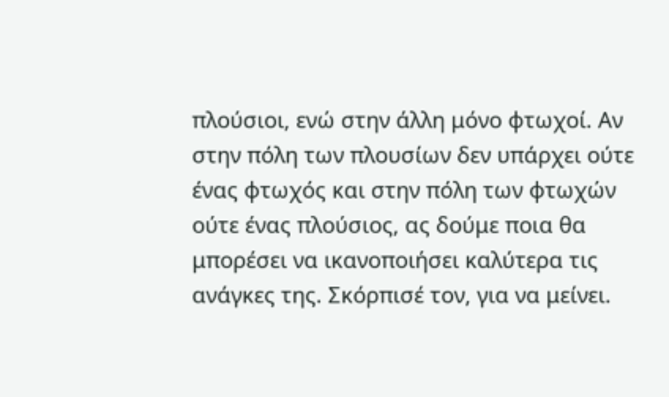πλούσιοι, ενώ στην άλλη μόνο φτωχοί. Αν στην πόλη των πλουσίων δεν υπάρχει ούτε ένας φτωχός και στην πόλη των φτωχών ούτε ένας πλούσιος, ας δούμε ποια θα μπορέσει να ικανοποιήσει καλύτερα τις ανάγκες της. Σκόρπισέ τον, για να μείνει.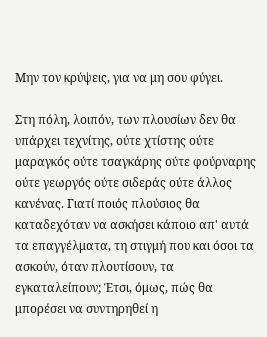Μην τον κρύψεις, για να μη σου φύγει.

Στη πόλη, λοιπόν, των πλουσίων δεν θα υπάρχει τεχνίτης, ούτε χτίστης ούτε μαραγκός ούτε τσαγκάρης ούτε φούρναρης ούτε γεωργός ούτε σιδεράς ούτε άλλος κανένας. Γιατί ποιός πλούσιος θα καταδεχόταν να ασκήσει κάποιο απ' αυτά τα επαγγέλματα, τη στιγμή που και όσοι τα ασκούν, όταν πλουτίσουν, τα εγκαταλείπουν; Έτσι, όμως, πώς θα μπορέσει να συντηρηθεί η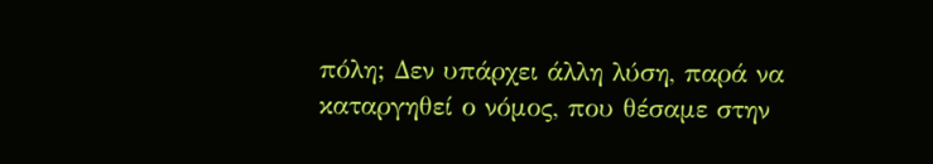πόλη; Δεν υπάρχει άλλη λύση, παρά να καταργηθεί ο νόμος, που θέσαμε στην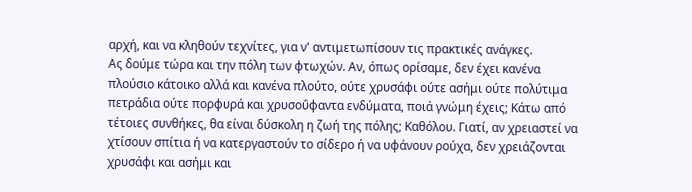αρχή, και να κληθούν τεχνίτες, για ν' αντιμετωπίσουν τις πρακτικές ανάγκες.
Ας δούμε τώρα και την πόλη των φτωχών. Αν, όπως ορίσαμε, δεν έχει κανένα πλούσιο κάτοικο αλλά και κανένα πλούτο, ούτε χρυσάφι ούτε ασήμι ούτε πολύτιμα πετράδια ούτε πορφυρά και χρυσοΰφαντα ενδύματα, ποιά γνώμη έχεις; Κάτω από τέτοιες συνθήκες, θα είναι δύσκολη η ζωή της πόλης; Καθόλου. Γιατί, αν χρειαστεί να χτίσουν σπίτια ή να κατεργαστούν το σίδερο ή να υφάνουν ρούχα, δεν χρειάζονται χρυσάφι και ασήμι και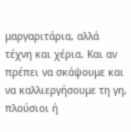μαργαριτάρια, αλλά τέχνη και χέρια. Και αν πρέπει να σκάψουμε και να καλλιεργήσουμε τη γη, πλούσιοι ή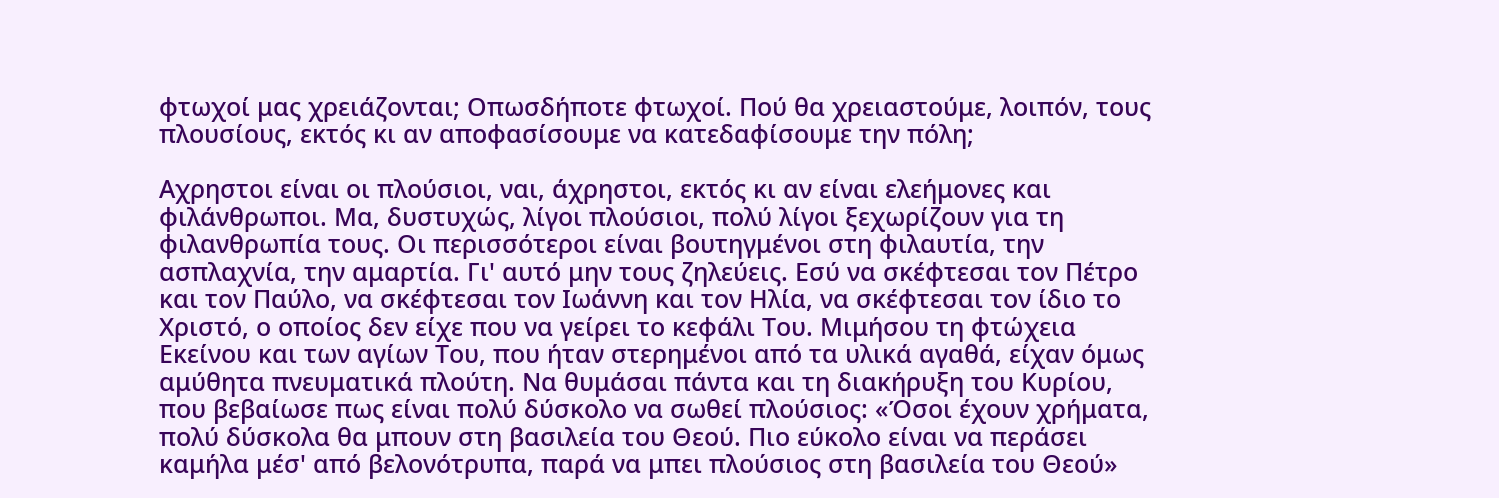φτωχοί μας χρειάζονται; Οπωσδήποτε φτωχοί. Πού θα χρειαστούμε, λοιπόν, τους πλουσίους, εκτός κι αν αποφασίσουμε να κατεδαφίσουμε την πόλη;

Αχρηστοι είναι οι πλούσιοι, ναι, άχρηστοι, εκτός κι αν είναι ελεήμονες και φιλάνθρωποι. Μα, δυστυχώς, λίγοι πλούσιοι, πολύ λίγοι ξεχωρίζουν για τη φιλανθρωπία τους. Οι περισσότεροι είναι βουτηγμένοι στη φιλαυτία, την ασπλαχνία, την αμαρτία. Γι' αυτό μην τους ζηλεύεις. Εσύ να σκέφτεσαι τον Πέτρο και τον Παύλο, να σκέφτεσαι τον Ιωάννη και τον Ηλία, να σκέφτεσαι τον ίδιο το Χριστό, ο οποίος δεν είχε που να γείρει το κεφάλι Του. Μιμήσου τη φτώχεια Εκείνου και των αγίων Του, που ήταν στερημένοι από τα υλικά αγαθά, είχαν όμως αμύθητα πνευματικά πλούτη. Να θυμάσαι πάντα και τη διακήρυξη του Κυρίου, που βεβαίωσε πως είναι πολύ δύσκολο να σωθεί πλούσιος: «Όσοι έχουν χρήματα, πολύ δύσκολα θα μπουν στη βασιλεία του Θεού. Πιο εύκολο είναι να περάσει καμήλα μέσ' από βελονότρυπα, παρά να μπει πλούσιος στη βασιλεία του Θεού»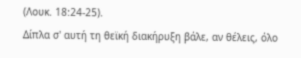(Λουκ. 18:24-25).
Δίπλα σ' αυτή τη θεϊκή διακήρυξη βάλε, αν θέλεις, όλο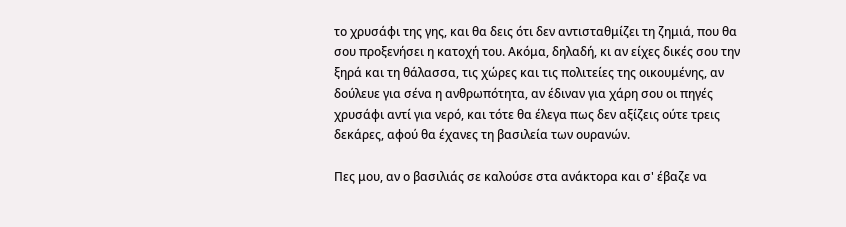το χρυσάφι της γης, και θα δεις ότι δεν αντισταθμίζει τη ζημιά, που θα σου προξενήσει η κατοχή του. Ακόμα, δηλαδή, κι αν είχες δικές σου την ξηρά και τη θάλασσα, τις χώρες και τις πολιτείες της οικουμένης, αν δούλευε για σένα η ανθρωπότητα, αν έδιναν για χάρη σου οι πηγές χρυσάφι αντί για νερό, και τότε θα έλεγα πως δεν αξίζεις ούτε τρεις δεκάρες, αφού θα έχανες τη βασιλεία των ουρανών.

Πες μου, αν ο βασιλιάς σε καλούσε στα ανάκτορα και σ' έβαζε να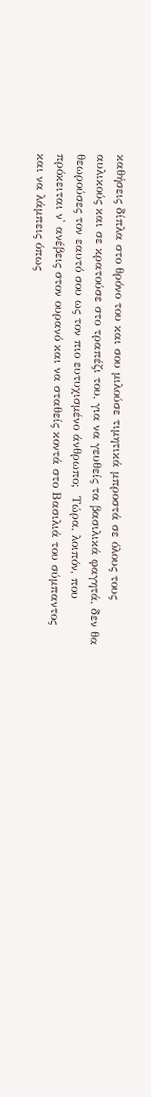καθήσεις δίπλα στο θρόνο του και σου μιλούσε τιμητικά μπροστά σε όλους τους αυλικούς και σε κρατούσε στο τραπέζι του, για να γευθείς τα βασιλικά φαγητά, δεν θα θεωρούσες τον εαυτό σου ως τον πιο ευτυχισμένο άνθρωπο;  Τώρα, λοιπόν, που πρόκειται ν' ανέβεις στον ουρανό και να σταθείς κοντά στο Βασιλιά του σύμπαντος και να λάμπεις όπως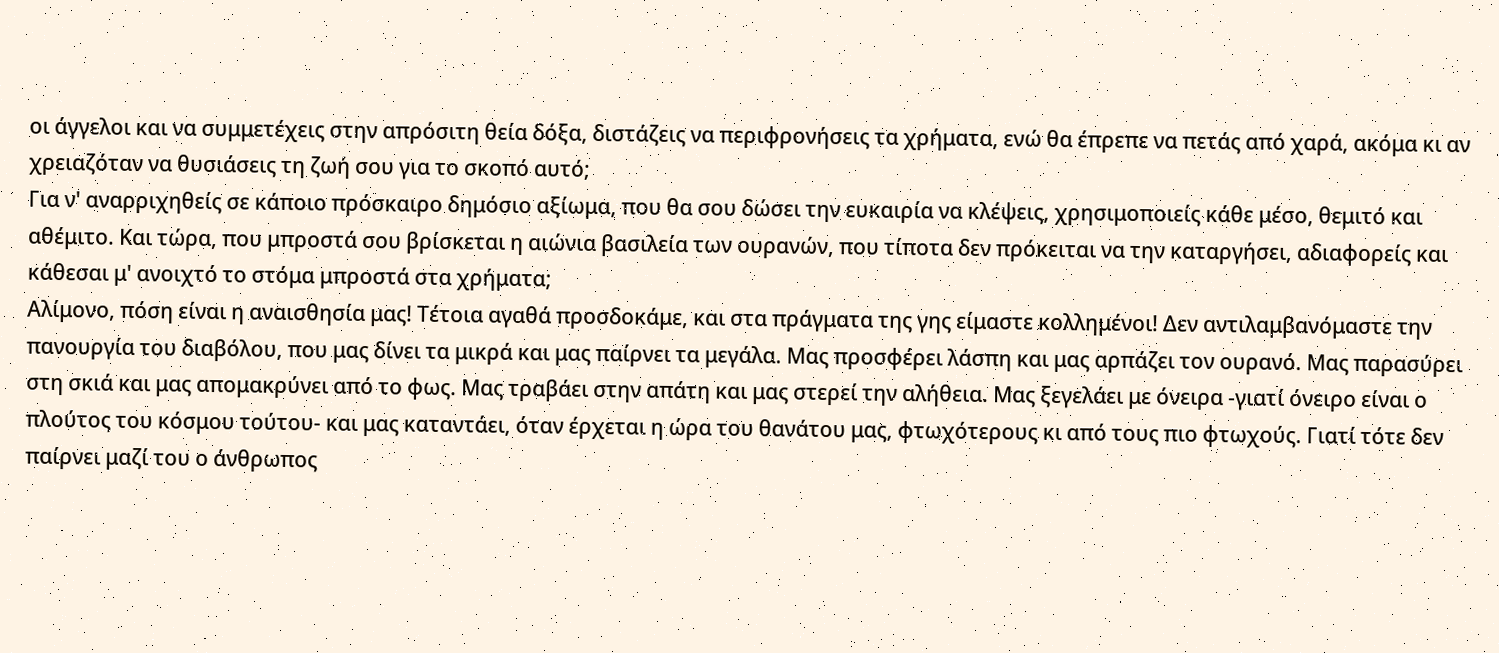οι άγγελοι και να συμμετέχεις στην απρόσιτη θεία δόξα, διστάζεις να περιφρονήσεις τα χρήματα, ενώ θα έπρεπε να πετάς από χαρά, ακόμα κι αν χρειαζόταν να θυσιάσεις τη ζωή σου για το σκοπό αυτό;
Για ν' αναρριχηθείς σε κάποιο πρόσκαιρο δημόσιο αξίωμα, που θα σου δώσει την ευκαιρία να κλέψεις, χρησιμοποιείς κάθε μέσο, θεμιτό και αθέμιτο. Και τώρα, που μπροστά σου βρίσκεται η αιώνια βασιλεία των ουρανών, που τίποτα δεν πρόκειται να την καταργήσει, αδιαφορείς και κάθεσαι μ' ανοιχτό το στόμα μπροστά στα χρήματα;
Αλίμονο, πόση είναι η αναισθησία μας! Τέτοια αγαθά προσδοκάμε, και στα πράγματα της γης είμαστε κολλημένοι! Δεν αντιλαμβανόμαστε την πανουργία του διαβόλου, που μας δίνει τα μικρά και μας παίρνει τα μεγάλα. Μας προσφέρει λάσπη και μας αρπάζει τον ουρανό. Μας παρασύρει στη σκιά και μας απομακρύνει από το φως. Μας τραβάει στην απάτη και μας στερεί την αλήθεια. Μας ξεγελάει με όνειρα -γιατί όνειρο είναι ο πλούτος του κόσμου τούτου- και μας καταντάει, όταν έρχεται η ώρα του θανάτου μας, φτωχότερους κι από τους πιο φτωχούς. Γιατί τότε δεν παίρνει μαζί του ο άνθρωπος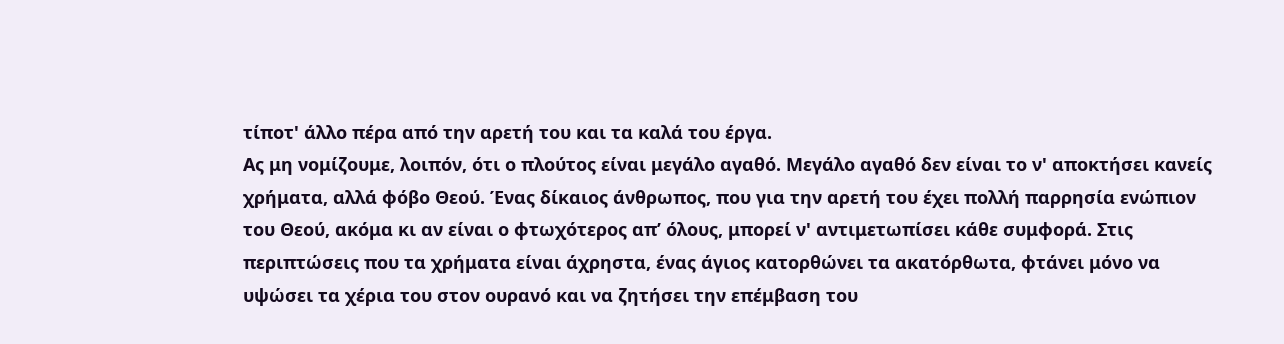τίποτ' άλλο πέρα από την αρετή του και τα καλά του έργα.
Ας μη νομίζουμε, λοιπόν, ότι ο πλούτος είναι μεγάλο αγαθό. Μεγάλο αγαθό δεν είναι το ν' αποκτήσει κανείς χρήματα, αλλά φόβο Θεού. Ένας δίκαιος άνθρωπος, που για την αρετή του έχει πολλή παρρησία ενώπιον του Θεού, ακόμα κι αν είναι ο φτωχότερος απ’ όλους, μπορεί ν' αντιμετωπίσει κάθε συμφορά. Στις περιπτώσεις που τα χρήματα είναι άχρηστα, ένας άγιος κατορθώνει τα ακατόρθωτα, φτάνει μόνο να υψώσει τα χέρια του στον ουρανό και να ζητήσει την επέμβαση του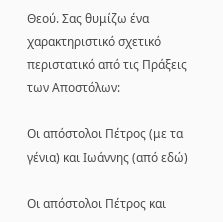Θεού. Σας θυμίζω ένα χαρακτηριστικό σχετικό περιστατικό από τις Πράξεις των Αποστόλων:

Οι απόστολοι Πέτρος (με τα γένια) και Ιωάννης (από εδώ)

Οι απόστολοι Πέτρος και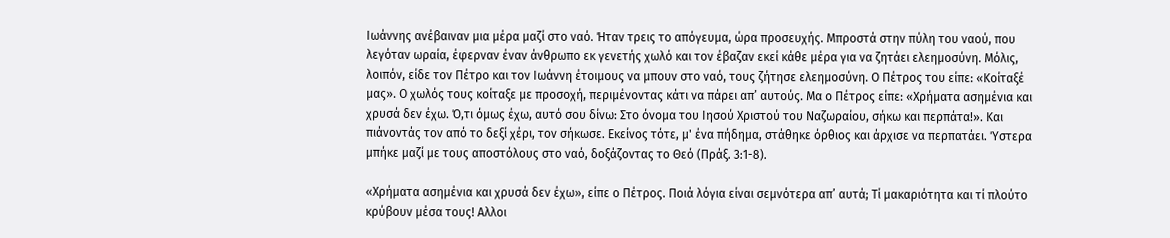Ιωάννης ανέβαιναν μια μέρα μαζί στο ναό. Ήταν τρεις το απόγευμα, ώρα προσευχής. Μπροστά στην πύλη του ναού, που λεγόταν ωραία, έφερναν έναν άνθρωπο εκ γενετής χωλό και τον έβαζαν εκεί κάθε μέρα για να ζητάει ελεημοσύνη. Μόλις, λοιπόν, είδε τον Πέτρο και τον Ιωάννη έτοιμους να μπουν στο ναό, τους ζήτησε ελεημοσύνη. Ο Πέτρος του είπε: «Κοίταξέ μας». Ο χωλός τους κοίταξε με προσοχή, περιμένοντας κάτι να πάρει απ’ αυτούς. Μα ο Πέτρος είπε: «Χρήματα ασημένια και χρυσά δεν έχω. Ό,τι όμως έχω, αυτό σου δίνω: Στο όνομα του Ιησού Χριστού του Ναζωραίου, σήκω και περπάτα!». Και πιάνοντάς τον από το δεξί χέρι, τον σήκωσε. Εκείνος τότε, μ' ένα πήδημα, στάθηκε όρθιος και άρχισε να περπατάει. Ύστερα μπήκε μαζί με τους αποστόλους στο ναό, δοξάζοντας το Θεό (Πράξ. 3:1-8).

«Χρήματα ασημένια και χρυσά δεν έχω», είπε ο Πέτρος. Ποιά λόγια είναι σεμνότερα απ’ αυτά; Τί μακαριότητα και τί πλούτο κρύβουν μέσα τους! Αλλοι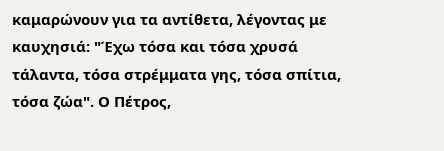καμαρώνουν για τα αντίθετα, λέγοντας με καυχησιά: "Έχω τόσα και τόσα χρυσά τάλαντα, τόσα στρέμματα γης, τόσα σπίτια, τόσα ζώα". Ο Πέτρος,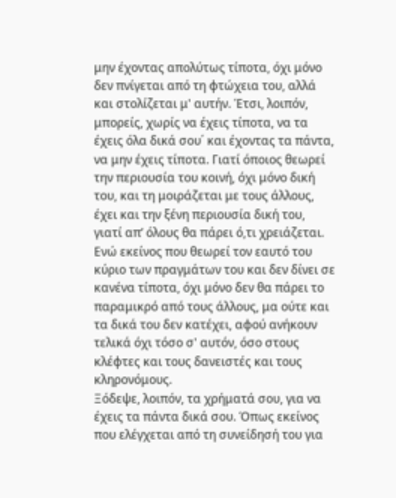μην έχοντας απολύτως τίποτα, όχι μόνο δεν πνίγεται από τη φτώχεια του, αλλά και στολίζεται μ' αυτήν. Έτσι, λοιπόν, μπορείς, χωρίς να έχεις τίποτα, να τα έχεις όλα δικά σου΄ και έχοντας τα πάντα, να μην έχεις τίποτα. Γιατί όποιος θεωρεί την περιουσία του κοινή, όχι μόνο δική του, και τη μοιράζεται με τους άλλους, έχει και την ξένη περιουσία δική του, γιατί απ’ όλους θα πάρει ό,τι χρειάζεται. Ενώ εκείνος που θεωρεί τον εαυτό του κύριο των πραγμάτων του και δεν δίνει σε κανένα τίποτα, όχι μόνο δεν θα πάρει το παραμικρό από τους άλλους, μα ούτε και τα δικά του δεν κατέχει, αφού ανήκουν τελικά όχι τόσο σ' αυτόν, όσο στους κλέφτες και τους δανειστές και τους κληρονόμους.
Ξόδεψε, λοιπόν, τα χρήματά σου, για να έχεις τα πάντα δικά σου. Όπως εκείνος που ελέγχεται από τη συνείδησή του για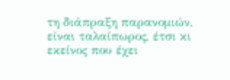τη διάπραξη παρανομιών, είναι ταλαίπωρος, έτσι κι εκείνος που έχει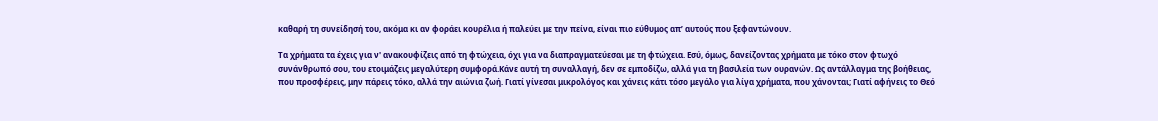καθαρή τη συνείδησή του, ακόμα κι αν φοράει κουρέλια ή παλεύει με την πείνα, είναι πιο εύθυμος απ’ αυτούς που ξεφαντώνουν.

Τα χρήματα τα έχεις για ν' ανακουφίζεις από τη φτώχεια, όχι για να διαπραγματεύεσαι με τη φτώχεια. Εσύ, όμως, δανείζοντας χρήματα με τόκο στον φτωχό συνάνθρωπό σου, του ετοιμάζεις μεγαλύτερη συμφορά.Κάνε αυτή τη συναλλαγή, δεν σε εμποδίζω, αλλά για τη βασιλεία των ουρανών. Ως αντάλλαγμα της βοήθειας, που προσφέρεις, μην πάρεις τόκο, αλλά την αιώνια ζωή. Γιατί γίνεσαι μικρολόγος και χάνεις κάτι τόσο μεγάλο για λίγα χρήματα, που χάνονται; Γιατί αφήνεις το Θεό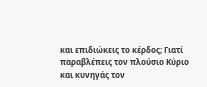και επιδιώκεις το κέρδος; Γιατί παραβλέπεις τον πλούσιο Κύριο και κυνηγάς τον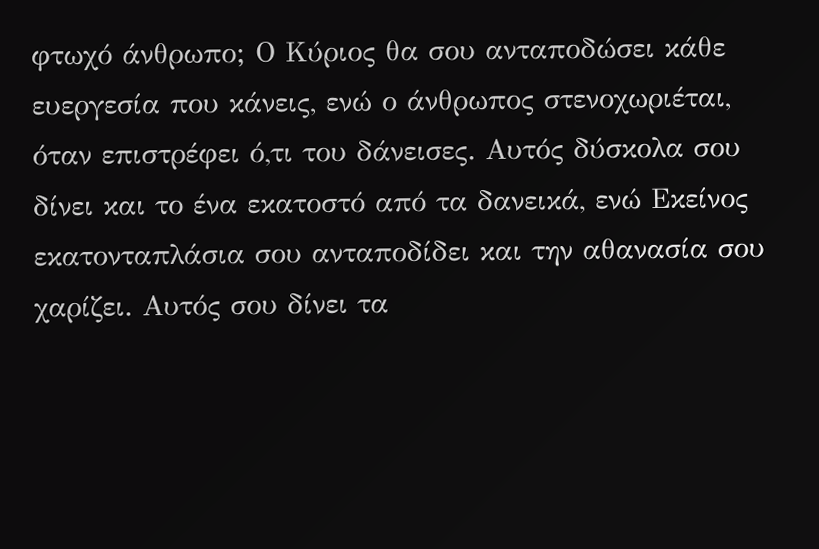φτωχό άνθρωπο; Ο Κύριος θα σου ανταποδώσει κάθε ευεργεσία που κάνεις, ενώ ο άνθρωπος στενοχωριέται, όταν επιστρέφει ό,τι του δάνεισες. Αυτός δύσκολα σου δίνει και το ένα εκατοστό από τα δανεικά, ενώ Εκείνος εκατονταπλάσια σου ανταποδίδει και την αθανασία σου χαρίζει. Αυτός σου δίνει τα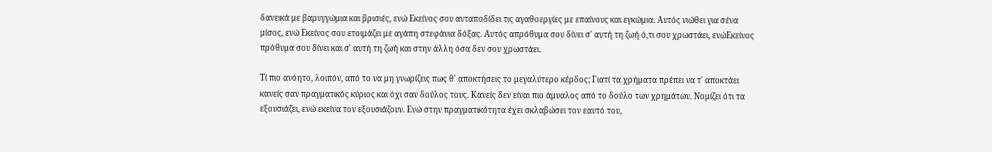δανεικά με βαρυγγώμια και βρισιές, ενώ Εκείνος σου ανταποδίδει τις αγαθοεργίες με επαίνους και εγκώμια. Αυτός νιώθει για σένα μίσος, ενώ Εκείνος σου ετοιμάζει με αγάπη στεφάνια δόξας. Αυτός απρόθυμα σου δίνει σ' αυτή τη ζωή ό,τι σου χρωστάει, ενώΕκείνος πρόθυμα σου δίνει και σ' αυτή τη ζωή και στην άλλη όσα δεν σου χρωστάει.

Τί πιο ανόητο, λοιπόν, από το να μη γνωρίζεις πως θ' αποκτήσεις το μεγαλύτερο κέρδος; Γιατί τα χρήματα πρέπει να τ' αποκτάει κανείς σαν πραγματικός κύριος και όχι σαν δούλος τους. Κανείς δεν είναι πιο άμυαλος από το δούλο των χρημάτων. Νομίζει ότι τα εξουσιάζει, ενώ εκείνα τον εξουσιάζουν. Ενώ στην πραγματικότητα έχει σκλαβώσει τον εαυτό του,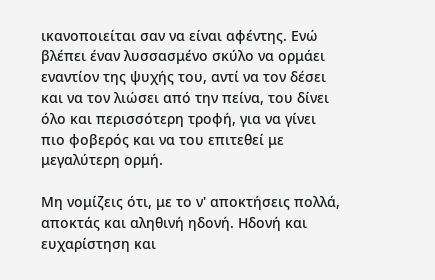ικανοποιείται σαν να είναι αφέντης. Ενώ βλέπει έναν λυσσασμένο σκύλο να ορμάει εναντίον της ψυχής του, αντί να τον δέσει και να τον λιώσει από την πείνα, του δίνει όλο και περισσότερη τροφή, για να γίνει πιο φοβερός και να του επιτεθεί με μεγαλύτερη ορμή.

Μη νομίζεις ότι, με το ν' αποκτήσεις πολλά, αποκτάς και αληθινή ηδονή. Ηδονή και ευχαρίστηση και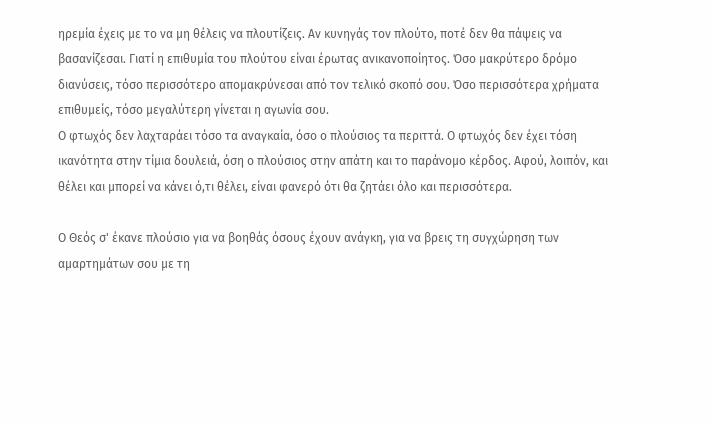ηρεμία έχεις με το να μη θέλεις να πλουτίζεις. Αν κυνηγάς τον πλούτο, ποτέ δεν θα πάψεις να βασανίζεσαι. Γιατί η επιθυμία του πλούτου είναι έρωτας ανικανοποίητος. Όσο μακρύτερο δρόμο διανύσεις, τόσο περισσότερο απομακρύνεσαι από τον τελικό σκοπό σου. Όσο περισσότερα χρήματα επιθυμείς, τόσο μεγαλύτερη γίνεται η αγωνία σου.
Ο φτωχός δεν λαχταράει τόσο τα αναγκαία, όσο ο πλούσιος τα περιττά. Ο φτωχός δεν έχει τόση ικανότητα στην τίμια δουλειά, όση ο πλούσιος στην απάτη και το παράνομο κέρδος. Αφού, λοιπόν, και θέλει και μπορεί να κάνει ό,τι θέλει, είναι φανερό ότι θα ζητάει όλο και περισσότερα.

Ο Θεός σ' έκανε πλούσιο για να βοηθάς όσους έχουν ανάγκη, για να βρεις τη συγχώρηση των αμαρτημάτων σου με τη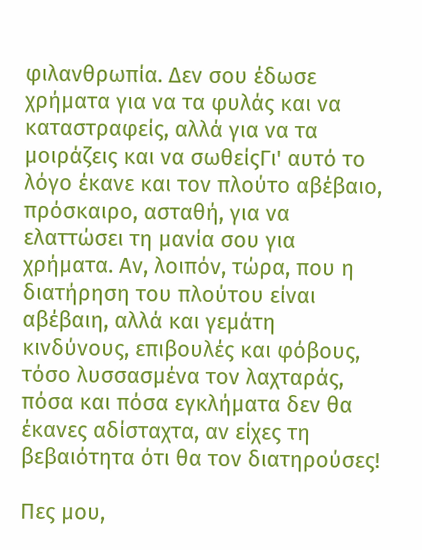φιλανθρωπία. Δεν σου έδωσε χρήματα για να τα φυλάς και να καταστραφείς, αλλά για να τα μοιράζεις και να σωθείςΓι' αυτό το λόγο έκανε και τον πλούτο αβέβαιο, πρόσκαιρο, ασταθή, για να ελαττώσει τη μανία σου για χρήματα. Αν, λοιπόν, τώρα, που η διατήρηση του πλούτου είναι αβέβαιη, αλλά και γεμάτη κινδύνους, επιβουλές και φόβους, τόσο λυσσασμένα τον λαχταράς, πόσα και πόσα εγκλήματα δεν θα έκανες αδίσταχτα, αν είχες τη βεβαιότητα ότι θα τον διατηρούσες!

Πες μου,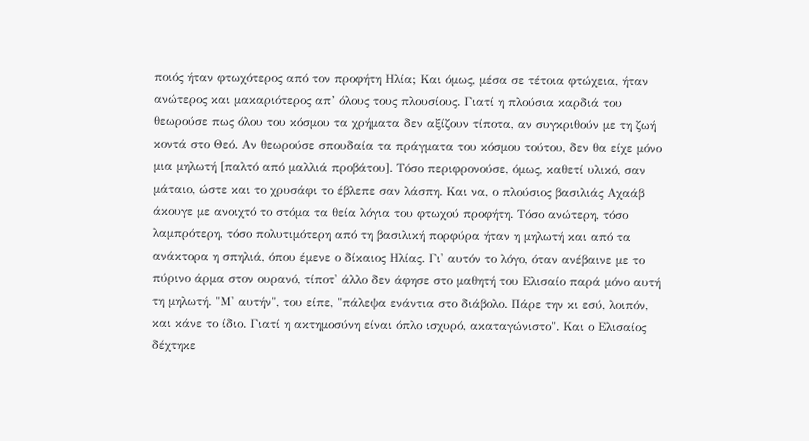ποιός ήταν φτωχότερος από τον προφήτη Ηλία; Και όμως, μέσα σε τέτοια φτώχεια, ήταν ανώτερος και μακαριότερος απ’ όλους τους πλουσίους. Γιατί η πλούσια καρδιά του θεωρούσε πως όλου του κόσμου τα χρήματα δεν αξίζουν τίποτα, αν συγκριθούν με τη ζωή κοντά στο Θεό. Αν θεωρούσε σπουδαία τα πράγματα του κόσμου τούτου, δεν θα είχε μόνο μια μηλωτή [παλτό από μαλλιά προβάτου]. Τόσο περιφρονούσε, όμως, καθετί υλικό, σαν μάταιο, ώστε και το χρυσάφι το έβλεπε σαν λάσπη. Και να, ο πλούσιος βασιλιάς Αχαάβ άκουγε με ανοιχτό το στόμα τα θεία λόγια του φτωχού προφήτη. Τόσο ανώτερη, τόσο λαμπρότερη, τόσο πολυτιμότερη από τη βασιλική πορφύρα ήταν η μηλωτή και από τα ανάκτορα η σπηλιά, όπου έμενε ο δίκαιος Ηλίας. Γι' αυτόν το λόγο, όταν ανέβαινε με το πύρινο άρμα στον ουρανό, τίποτ' άλλο δεν άφησε στο μαθητή του Ελισαίο παρά μόνο αυτή τη μηλωτή. "Μ' αυτήν", του είπε, "πάλεψα ενάντια στο διάβολο. Πάρε την κι εσύ, λοιπόν, και κάνε το ίδιο. Γιατί η ακτημοσύνη είναι όπλο ισχυρό, ακαταγώνιστο". Και ο Ελισαίος δέχτηκε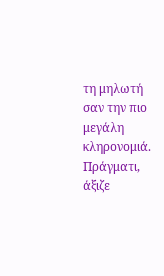τη μηλωτή σαν την πιο μεγάλη κληρονομιά. Πράγματι, άξιζε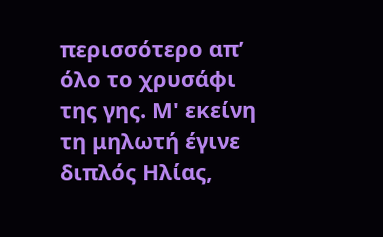περισσότερο απ’ όλο το χρυσάφι της γης. Μ' εκείνη τη μηλωτή έγινε διπλός Ηλίας,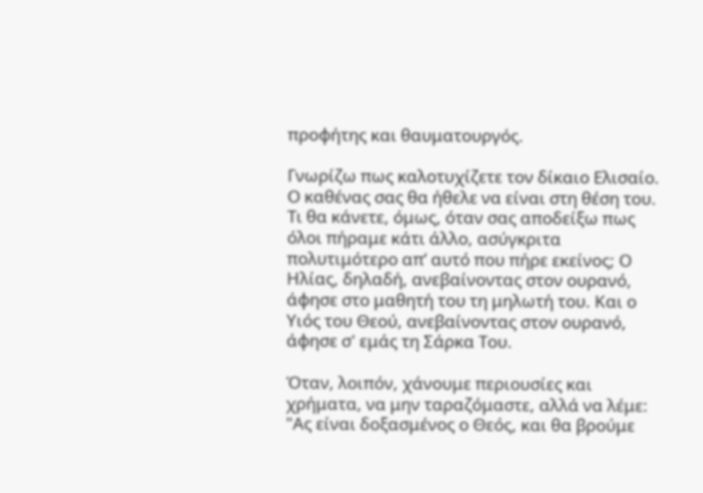προφήτης και θαυματουργός.

Γνωρίζω πως καλοτυχίζετε τον δίκαιο Ελισαίο. Ο καθένας σας θα ήθελε να είναι στη θέση του. Τι θα κάνετε, όμως, όταν σας αποδείξω πως όλοι πήραμε κάτι άλλο, ασύγκριτα πολυτιμότερο απ’ αυτό που πήρε εκείνος; Ο Ηλίας, δηλαδή, ανεβαίνοντας στον ουρανό, άφησε στο μαθητή του τη μηλωτή του. Και ο Υιός του Θεού, ανεβαίνοντας στον ουρανό, άφησε σ' εμάς τη Σάρκα Του.

Όταν, λοιπόν, χάνουμε περιουσίες και χρήματα, να μην ταραζόμαστε, αλλά να λέμε: "Ας είναι δοξασμένος ο Θεός, και θα βρούμε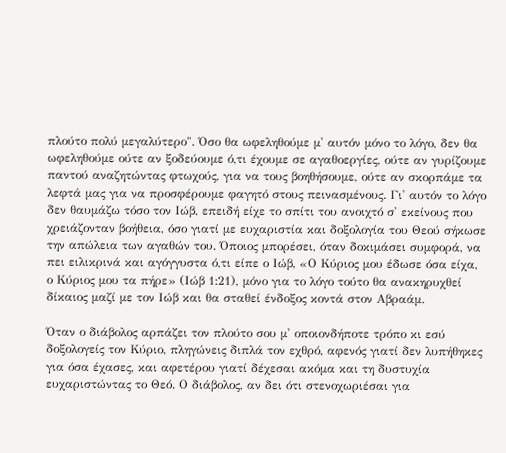πλούτο πολύ μεγαλύτερο". Όσο θα ωφεληθούμε μ' αυτόν μόνο το λόγο, δεν θα ωφεληθούμε ούτε αν ξοδεύουμε ό,τι έχουμε σε αγαθοεργίες, ούτε αν γυρίζουμε παντού αναζητώντας φτωχούς, για να τους βοηθήσουμε, ούτε αν σκορπάμε τα λεφτά μας για να προσφέρουμε φαγητό στους πεινασμένους. Γι' αυτόν το λόγο δεν θαυμάζω τόσο τον Ιώβ, επειδή είχε το σπίτι του ανοιχτό σ' εκείνους που χρειάζονταν βοήθεια, όσο γιατί με ευχαριστία και δοξολογία του Θεού σήκωσε την απώλεια των αγαθών του. Όποιος μπορέσει, όταν δοκιμάσει συμφορά, να πει ειλικρινά και αγόγγυστα ό,τι είπε ο Ιώβ, «Ο Κύριος μου έδωσε όσα είχα, ο Κύριος μου τα πήρε» (Ιώβ 1:21), μόνο για το λόγο τούτο θα ανακηρυχθεί δίκαιος μαζί με τον Ιώβ και θα σταθεί ένδοξος κοντά στον Αβραάμ.

Όταν ο διάβολος αρπάζει τον πλούτο σου μ' οποιονδήποτε τρόπο κι εσύ δοξολογείς τον Κύριο, πληγώνεις διπλά τον εχθρό, αφενός γιατί δεν λυπήθηκες για όσα έχασες, και αφετέρου γιατί δέχεσαι ακόμα και τη δυστυχία ευχαριστώντας το Θεό. Ο διάβολος, αν δει ότι στενοχωριέσαι για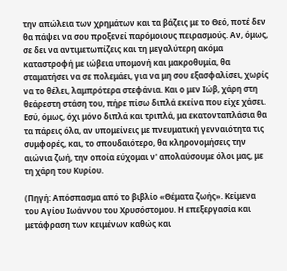την απώλεια των χρημάτων και τα βάζεις με το Θεό, ποτέ δεν θα πάψει να σου προξενεί παρόμοιους πειρασμούς. Αν, όμως, σε δει να αντιμετωπίζεις και τη μεγαλύτερη ακόμα καταστροφή με ιώβεια υπομονή και μακροθυμία, θα σταματήσει να σε πολεμάει, για να μη σου εξασφαλίσει, χωρίς να το θέλει, λαμπρότερα στεφάνια. Και ο μεν Ιώβ, χάρη στη θεάρεστη στάση του, πήρε πίσω διπλά εκείνα που είχε χάσει. Εσύ, όμως, όχι μόνο διπλά και τριπλά, μα εκατονταπλάσια θα τα πάρεις όλα, αν υπομείνεις με πνευματική γενναιότητα τις συμφορές, και, το σπουδαιότερο, θα κληρονομήσεις την αιώνια ζωή, την οποία εύχομαι ν' απολαύσουμε όλοι μας, με τη χάρη του Κυρίου.

(Πηγή: Απόσπασμα από το βιβλίο «Θέματα ζωής». Κείμενα του Αγίου Ιωάννου του Χρυσόστομου. Η επεξεργασία και μετάφραση των κειμένων καθώς και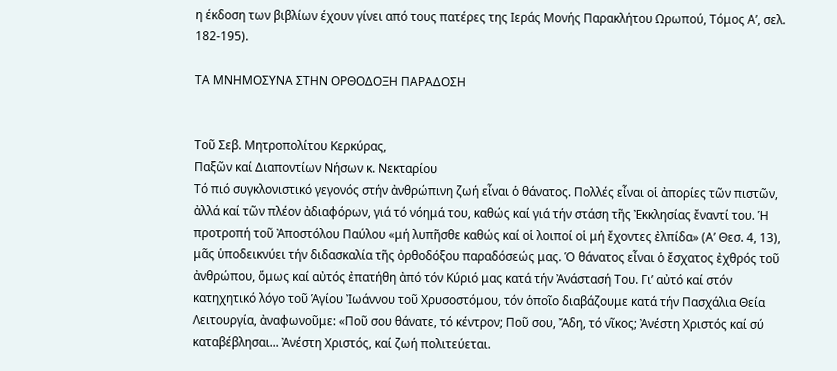η έκδοση των βιβλίων έχουν γίνει από τους πατέρες της Ιεράς Μονής Παρακλήτου Ωρωπού, Τόμος Α’, σελ. 182-195).

ΤΑ ΜΝΗΜΟΣΥΝΑ ΣΤΗΝ ΟΡΘΟΔΟΞΗ ΠΑΡΑΔΟΣΗ


Τοῦ Σεβ. Μητροπολίτου Κερκύρας,
Παξῶν καί Διαποντίων Νήσων κ. Νεκταρίου
Τό πιό συγκλονιστικό γεγονός στήν ἀνθρώπινη ζωή εἶναι ὁ θάνατος. Πολλές εἶναι οἱ ἀπορίες τῶν πιστῶν, ἀλλά καί τῶν πλέον ἀδιαφόρων, γιά τό νόημά του, καθώς καί γιά τήν στάση τῆς Ἐκκλησίας ἔναντί του. Ἡ προτροπή τοῦ Ἀποστόλου Παύλου «μή λυπῆσθε καθώς καί οἱ λοιποί οἱ μή ἔχοντες ἐλπίδα» (Α’ Θεσ. 4, 13), μᾶς ὑποδεικνύει τήν διδασκαλία τῆς ὀρθοδόξου παραδόσεώς μας. Ὁ θάνατος εἶναι ὁ ἔσχατος ἐχθρός τοῦ ἀνθρώπου, ὅμως καί αὐτός ἐπατήθη ἀπό τόν Κύριό μας κατά τήν Ἀνάστασή Του. Γι’ αὐτό καί στόν κατηχητικό λόγο τοῦ Ἁγίου Ἰωάννου τοῦ Χρυσοστόμου, τόν ὁποῖο διαβάζουμε κατά τήν Πασχάλια Θεία Λειτουργία, ἀναφωνοῦμε: «Ποῦ σου θάνατε, τό κέντρον; Ποῦ σου, Ἄδη, τό νῖκος; Ἀνέστη Χριστός καί σύ καταβέβλησαι... Ἀνέστη Χριστός, καί ζωή πολιτεύεται.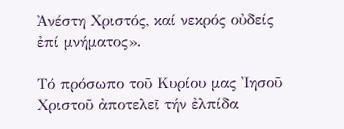Ἀνέστη Χριστός, καί νεκρός οὐδείς ἐπί μνήματος».

Τό πρόσωπο τοῦ Κυρίου μας Ἰησοῦ Χριστοῦ ἀποτελεῖ τήν ἐλπίδα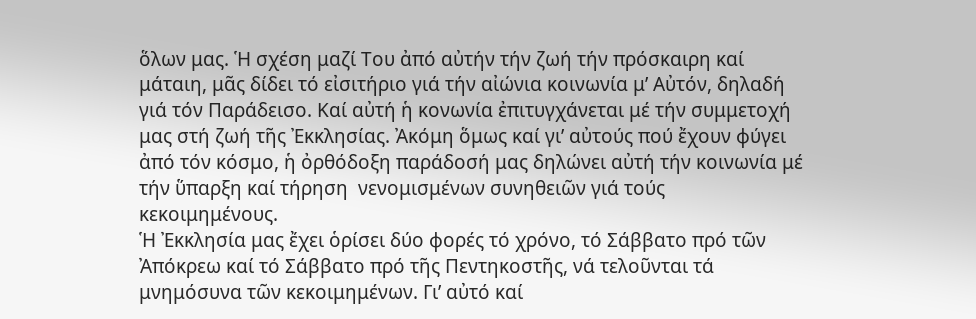ὅλων μας. Ἡ σχέση μαζί Του ἀπό αὐτήν τήν ζωή τήν πρόσκαιρη καί μάταιη, μᾶς δίδει τό εἰσιτήριο γιά τήν αἰώνια κοινωνία μ’ Αὐτόν, δηλαδή γιά τόν Παράδεισο. Καί αὐτή ἡ κονωνία ἐπιτυγχάνεται μέ τήν συμμετοχή μας στή ζωή τῆς Ἐκκλησίας. Ἀκόμη ὅμως καί γι’ αὐτούς πού ἔχουν φύγει ἀπό τόν κόσμο, ἡ ὀρθόδοξη παράδοσή μας δηλώνει αὐτή τήν κοινωνία μέ τήν ὕπαρξη καί τήρηση  νενομισμένων συνηθειῶν γιά τούς κεκοιμημένους.
Ἡ Ἐκκλησία μας ἔχει ὁρίσει δύο φορές τό χρόνο, τό Σάββατο πρό τῶν Ἀπόκρεω καί τό Σάββατο πρό τῆς Πεντηκοστῆς, νά τελοῦνται τά μνημόσυνα τῶν κεκοιμημένων. Γι’ αὐτό καί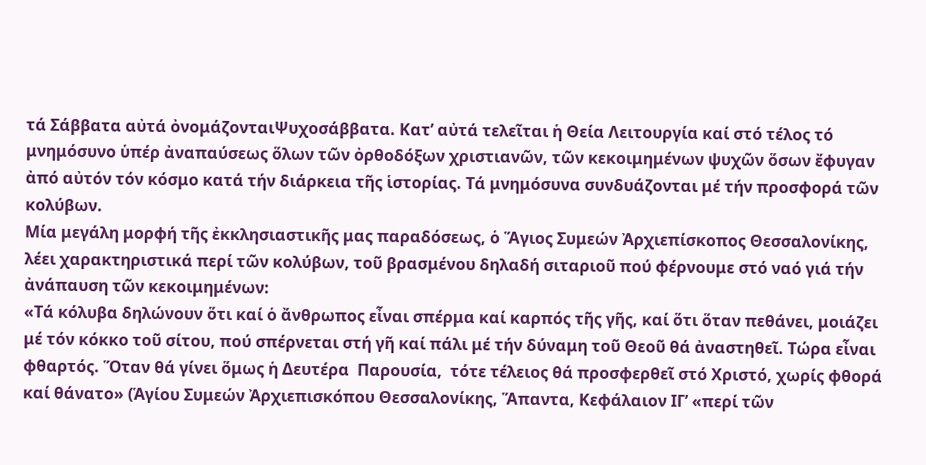τά Σάββατα αὐτά ὀνομάζονταιΨυχοσάββατα. Κατ’ αὐτά τελεῖται ἡ Θεία Λειτουργία καί στό τέλος τό μνημόσυνο ὑπέρ ἀναπαύσεως ὅλων τῶν ὀρθοδόξων χριστιανῶν, τῶν κεκοιμημένων ψυχῶν ὅσων ἔφυγαν ἀπό αὐτόν τόν κόσμο κατά τήν διάρκεια τῆς ἱστορίας. Τά μνημόσυνα συνδυάζονται μέ τήν προσφορά τῶν κολύβων.
Μία μεγάλη μορφή τῆς ἐκκλησιαστικῆς μας παραδόσεως, ὁ Ἅγιος Συμεών Ἀρχιεπίσκοπος Θεσσαλονίκης, λέει χαρακτηριστικά περί τῶν κολύβων, τοῦ βρασμένου δηλαδή σιταριοῦ πού φέρνουμε στό ναό γιά τήν ἀνάπαυση τῶν κεκοιμημένων:
«Τά κόλυβα δηλώνουν ὅτι καί ὁ ἄνθρωπος εἶναι σπέρμα καί καρπός τῆς γῆς, καί ὅτι ὅταν πεθάνει, μοιάζει μέ τόν κόκκο τοῦ σίτου, πού σπέρνεται στή γῆ καί πάλι μέ τήν δύναμη τοῦ Θεοῦ θά ἀναστηθεῖ. Τώρα εἶναι φθαρτός. Ὅταν θά γίνει ὅμως ἡ Δευτέρα  Παρουσία,  τότε τέλειος θά προσφερθεῖ στό Χριστό, χωρίς φθορά καί θάνατο» (Ἁγίου Συμεών Ἀρχιεπισκόπου Θεσσαλονίκης, Ἅπαντα, Κεφάλαιον ΙΓ’ «περί τῶν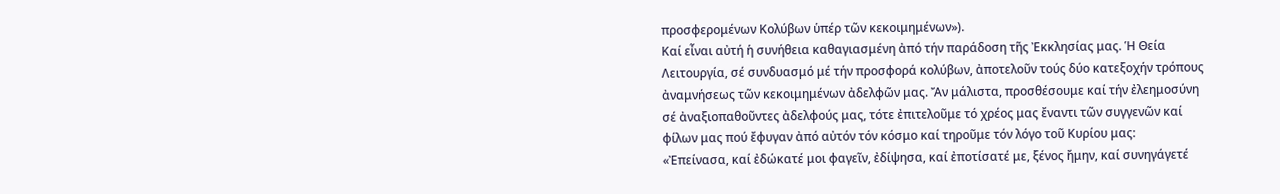προσφερομένων Κολύβων ὑπέρ τῶν κεκοιμημένων»).
Καί εἶναι αὐτή ἡ συνήθεια καθαγιασμένη ἀπό τήν παράδοση τῆς Ἐκκλησίας μας. Ἡ Θεία Λειτουργία, σέ συνδυασμό μέ τήν προσφορά κολύβων, ἀποτελοῦν τούς δύο κατεξοχήν τρόπους ἀναμνήσεως τῶν κεκοιμημένων ἀδελφῶν μας. Ἄν μάλιστα, προσθέσουμε καί τήν ἐλεημοσύνη σέ ἀναξιοπαθοῦντες ἀδελφούς μας, τότε ἐπιτελοῦμε τό χρέος μας ἔναντι τῶν συγγενῶν καί φίλων μας πού ἔφυγαν ἀπό αὐτόν τόν κόσμο καί τηροῦμε τόν λόγο τοῦ Κυρίου μας:  «Ἐπείνασα, καί ἐδώκατέ μοι φαγεῖν, ἐδίψησα, καί ἐποτίσατέ με, ξένος ἤμην, καί συνηγάγετέ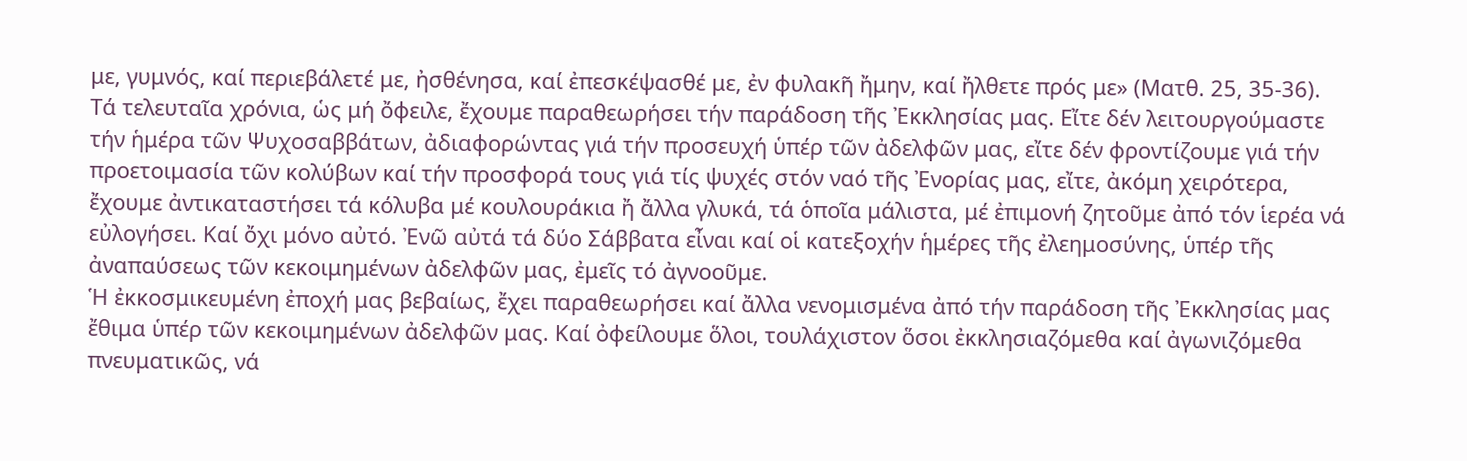με, γυμνός, καί περιεβάλετέ με, ἠσθένησα, καί ἐπεσκέψασθέ με, ἐν φυλακῆ ἤμην, καί ἤλθετε πρός με» (Ματθ. 25, 35-36).
Τά τελευταῖα χρόνια, ὡς μή ὄφειλε, ἔχουμε παραθεωρήσει τήν παράδοση τῆς Ἐκκλησίας μας. Εἴτε δέν λειτουργούμαστε τήν ἡμέρα τῶν Ψυχοσαββάτων, ἀδιαφορώντας γιά τήν προσευχή ὑπέρ τῶν ἀδελφῶν μας, εἴτε δέν φροντίζουμε γιά τήν προετοιμασία τῶν κολύβων καί τήν προσφορά τους γιά τίς ψυχές στόν ναό τῆς Ἐνορίας μας, εἴτε, ἀκόμη χειρότερα, ἔχουμε ἀντικαταστήσει τά κόλυβα μέ κουλουράκια ἤ ἄλλα γλυκά, τά ὁποῖα μάλιστα, μέ ἐπιμονή ζητοῦμε ἀπό τόν ἱερέα νά εὐλογήσει. Καί ὄχι μόνο αὐτό. Ἐνῶ αὐτά τά δύο Σάββατα εἶναι καί οἱ κατεξοχήν ἡμέρες τῆς ἐλεημοσύνης, ὑπέρ τῆς ἀναπαύσεως τῶν κεκοιμημένων ἀδελφῶν μας, ἐμεῖς τό ἀγνοοῦμε.
Ἡ ἐκκοσμικευμένη ἐποχή μας βεβαίως, ἔχει παραθεωρήσει καί ἄλλα νενομισμένα ἀπό τήν παράδοση τῆς Ἐκκλησίας μας ἔθιμα ὑπέρ τῶν κεκοιμημένων ἀδελφῶν μας. Καί ὀφείλουμε ὅλοι, τουλάχιστον ὅσοι ἐκκλησιαζόμεθα καί ἀγωνιζόμεθα πνευματικῶς, νά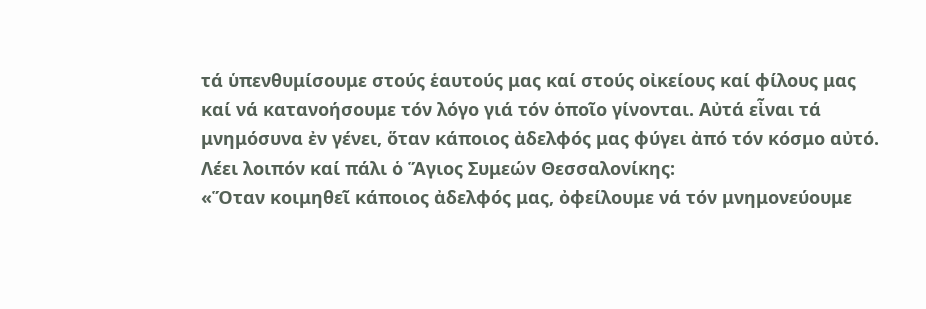τά ὑπενθυμίσουμε στούς ἑαυτούς μας καί στούς οἰκείους καί φίλους μας καί νά κατανοήσουμε τόν λόγο γιά τόν ὁποῖο γίνονται. Αὐτά εἶναι τά μνημόσυνα ἐν γένει, ὅταν κάποιος ἀδελφός μας φύγει ἀπό τόν κόσμο αὐτό.
Λέει λοιπόν καί πάλι ὁ Ἅγιος Συμεών Θεσσαλονίκης:
«Ὅταν κοιμηθεῖ κάποιος ἀδελφός μας, ὀφείλουμε νά τόν μνημονεύουμε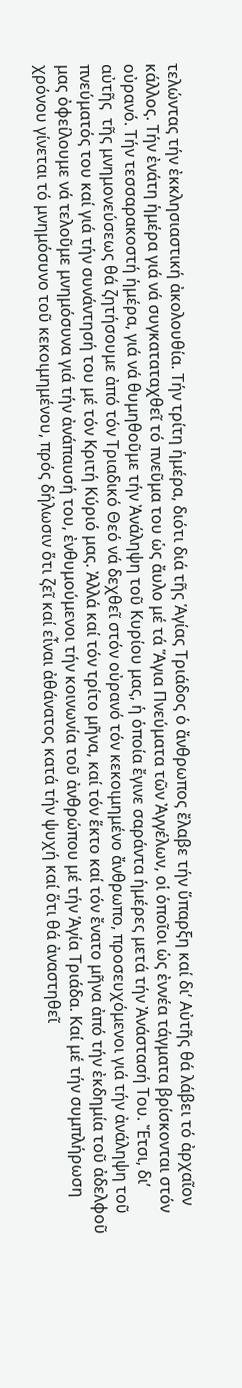τελώντας τήν ἐκκλησιαστική ἀκολουθία. Τήν τρίτη ἡμέρα, διότι διά τῆς Ἁγίας Τριάδος ὁ ἄνθρωπος ἔλαβε τήν ὕπαρξη καί δι’ Αὐτῆς θά λάβει τό ἀρχαῖον κάλλος. Τήν ἐνάτη ἡμέρα γιά νά συγκαταταχθεῖ τό πνεῦμα του ὡς ἄυλο μέ τά Ἅγια Πνεύματα τῶν Ἀγγέλων, οἱ ὁποῖοι ὡς ἐννέα τάγματα βρίσκονται στόν οὐρανό. Τήν τεσσαρακοστή ἡμέρα, γιά νά θυμηθοῦμε τήν Ἀνάληψη τοῦ Κυρίου μας, ἡ ὁποία ἔγινε σαράντα ἡμέρες μετά τήν Ἀνάστασή Του. Ἔτσι, δι’ αὐτῆς  τῆς μνημονεύσεως θά ζητήσουμε ἀπό τόν Τριαδικό Θεό νά δεχθεῖ στόν οὐρανό τόν κεκοιμημένο ἄνθρωπο, προσευχόμενοι γιά τήν ἀνάληψη τοῦ πνεύματός του καί γιά τήν συνάντησή του μέ τόν Κριτή Κύριό μας. Ἀλλά καί τόν τρίτο μῆνα, καί τόν ἕκτο καί τόν ἔνατο μῆνα ἀπό τήν ἐκδημία τοῦ ἀδελφοῦ μας ὀφείλουμε νά τελοῦμε μνημόσυνα γιά τήν ἀνάπαυσή του, ἐνθυμούμενοι τήν κοινωνία τοῦ ἀνθρώπου μέ τήν Ἁγία Τριάδα. Καί μέ τήν συμπλήρωση χρόνου γίνεται τό μνημόσυνο τοῦ κεκοιμημένου, πρός δήλωσιν ὅτι ζεῖ καί εἶναι ἀθάνατος κατά τήν ψυχή καί ὅτι θά ἀναστηθεῖ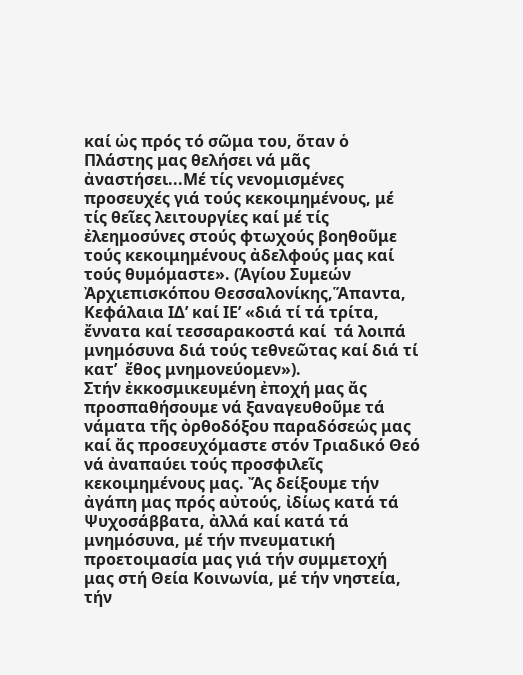καί ὡς πρός τό σῶμα του, ὅταν ὁ Πλάστης μας θελήσει νά μᾶς ἀναστήσει...Μέ τίς νενομισμένες προσευχές γιά τούς κεκοιμημένους, μέ τίς θεῖες λειτουργίες καί μέ τίς ἐλεημοσύνες στούς φτωχούς βοηθοῦμε τούς κεκοιμημένους ἀδελφούς μας καί τούς θυμόμαστε». (Ἁγίου Συμεών Ἀρχιεπισκόπου Θεσσαλονίκης,Ἅπαντα, Κεφάλαια ΙΔ’ καί ΙΕ’ «διά τί τά τρίτα, ἔννατα καί τεσσαρακοστά καί  τά λοιπά μνημόσυνα διά τούς τεθνεῶτας καί διά τί κατ’  ἔθος μνημονεύομεν»).
Στήν ἐκκοσμικευμένη ἐποχή μας ἄς προσπαθήσουμε νά ξαναγευθοῦμε τά νάματα τῆς ὀρθοδόξου παραδόσεώς μας καί ἄς προσευχόμαστε στόν Τριαδικό Θεό νά ἀναπαύει τούς προσφιλεῖς κεκοιμημένους μας. Ἄς δείξουμε τήν ἀγάπη μας πρός αὐτούς, ἰδίως κατά τά Ψυχοσάββατα, ἀλλά καί κατά τά μνημόσυνα, μέ τήν πνευματική προετοιμασία μας γιά τήν συμμετοχή μας στή Θεία Κοινωνία, μέ τήν νηστεία, τήν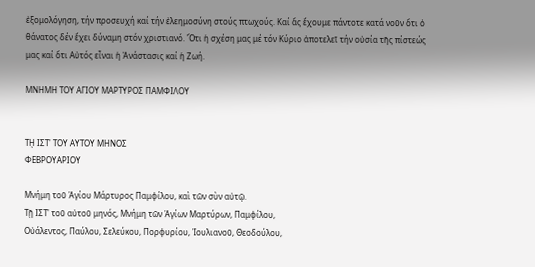ἐξομολόγηση, τήν προσευχή καί τήν ἐλεημοσύνη στούς πτωχούς. Καί ἄς ἔχουμε πάντοτε κατά νοῦν ὅτι ὁ θάνατος δέν ἔχει δύναμη στόν χριστιανό. Ὅτι ἡ σχέση μας μέ τόν Κύριο ἀποτελεῖ τήν οὐσία τῆς πίστεώς μας καί ὅτι Αὐτός εἶναι ἡ Ἀνάστασις καί ἡ Ζωή.

ΜΝΗΜΗ ΤΟΥ ΑΓΙΟΥ ΜΑΡΤΥΡΟΣ ΠΑΜΦΙΛΟΥ


Τῌ ΙΣΤ' ΤΟΥ ΑΥΤΟΥ ΜΗΝΟΣ
ΦΕΒΡΟΥΑΡΙΟΥ

Μνήμη τοῦ Ἁγίου Μάρτυρος Παμφίλου, καὶ τῶν σὺν αὐτῷ.
Τῇ ΙΣΤ' τοῦ αὐτοῦ μηνός, Μνήμη τῶν Ἁγίων Μαρτύρων, Παμφίλου,
Οὐάλεντος, Παύλου, Σελεύκου, Πορφυρίου, Ἰουλιανοῦ, Θεοδούλου,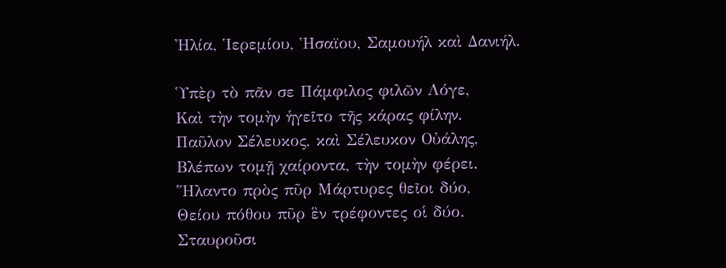Ἠλία, Ἱερεμίου, Ἡσαϊου, Σαμουήλ καὶ Δανιήλ.

Ὑπὲρ τὸ πᾶν σε Πάμφιλος φιλῶν Λόγε,
Καὶ τὴν τομὴν ἡγεῖτο τῆς κάρας φίλην.
Παῦλον Σέλευκος, καὶ Σέλευκον Οὐάλης,
Βλέπων τομῇ χαίροντα, τὴν τομὴν φέρει.
Ἥλαντο πρὸς πῦρ Μάρτυρες θεῖοι δύο,
Θείου πόθου πῦρ ἓν τρέφοντες οἱ δύο.
Σταυροῦσι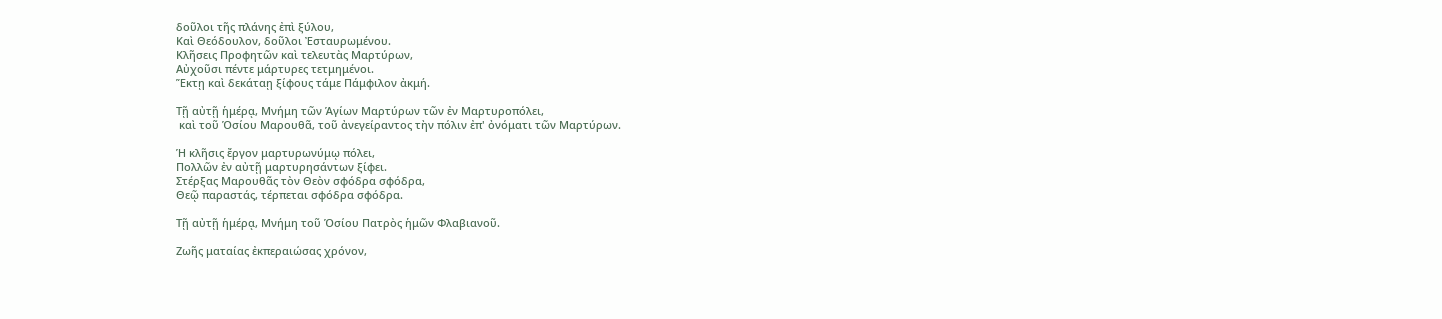δοῦλοι τῆς πλάνης ἐπὶ ξύλου,
Καὶ Θεόδουλον, δοῦλοι Ἐσταυρωμένου.
Κλῆσεις Προφητῶν καὶ τελευτὰς Μαρτύρων,
Αὐχοῦσι πέντε μάρτυρες τετμημένοι.
Ἕκτῃ καὶ δεκάταῃ ξίφους τάμε Πάμφιλον ἀκμή.

Τῇ αὐτῇ ἡμέρᾳ, Μνήμη τῶν Ἁγίων Μαρτύρων τῶν ἐν Μαρτυροπόλει,
 καὶ τοῦ Ὁσίου Μαρουθᾶ, τοῦ ἀνεγείραντος τὴν πόλιν ἐπ' ὀνόματι τῶν Μαρτύρων.

Ἡ κλῆσις ἔργον μαρτυρωνύμῳ πόλει,
Πολλῶν ἐν αὐτῇ μαρτυρησάντων ξίφει.
Στέρξας Μαρουθᾶς τὸν Θεὸν σφόδρα σφόδρα,
Θεῷ παραστάς, τέρπεται σφόδρα σφόδρα.

Τῇ αὐτῇ ἡμέρᾳ, Μνήμη τοῦ Ὁσίου Πατρὸς ἡμῶν Φλαβιανοῦ.

Ζωῆς ματαίας ἐκπεραιώσας χρόνον,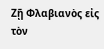Ζῇ Φλαβιανὸς εἰς τὸν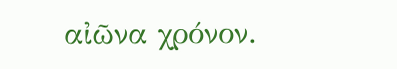αἰῶνα χρόνον.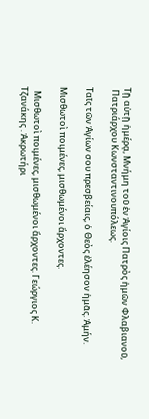Τῇ αὐτῇ ἡμέρᾳ, Μνήμη τοῦ ἐν Ἁγίοις Πατρὸς ἡμῶν Φλαβιανοῦ,
 Πατριάρχου Κωνσταντινουπόλεως.

Ταῖς τῶν Ἁγίων σου πρεσβείαις, ὁ Θεὸς ἐλέησον ἡμᾶς. Ἀμήν.

Μισθωτοὶ ποιμένες, μισθωμένοι ἄρχοντες.

  Μισθωτοὶ ποιμένες, μισθωμένοι ἄρχοντες. Γεώργιος Κ. Τζανάκης . Ἀκρωτήρι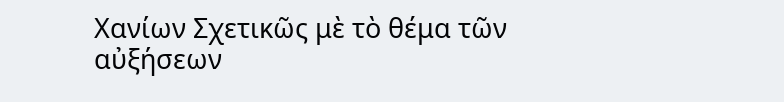Χανίων Σχετικῶς μὲ τὸ θέμα τῶν αὐξήσεων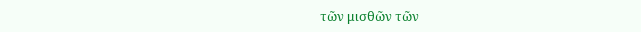τῶν μισθῶν τῶν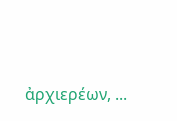ἀρχιερέων, ...